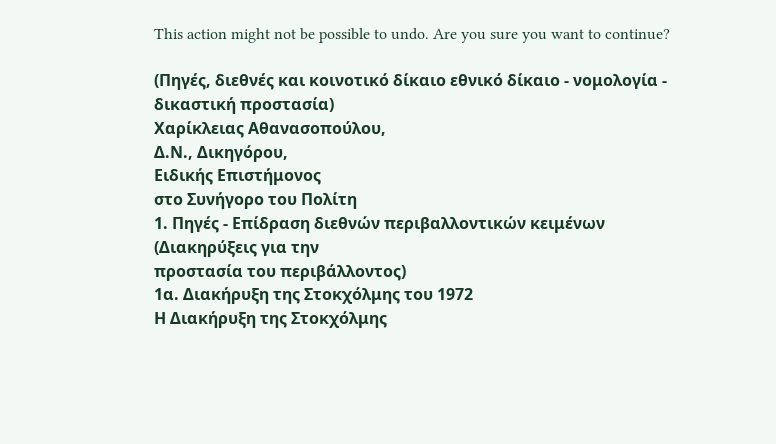This action might not be possible to undo. Are you sure you want to continue?

(Πηγές, διεθνές και κοινοτικό δίκαιο εθνικό δίκαιο - νομολογία - δικαστική προστασία)
Χαρίκλειας Αθανασοπούλου,
Δ.Ν., Δικηγόρου,
Ειδικής Επιστήμονος
στο Συνήγορο του Πολίτη
1. Πηγές - Επίδραση διεθνών περιβαλλοντικών κειμένων (Διακηρύξεις για την
προστασία του περιβάλλοντος)
1α. Διακήρυξη της Στοκχόλμης του 1972
Η Διακήρυξη της Στοκχόλμης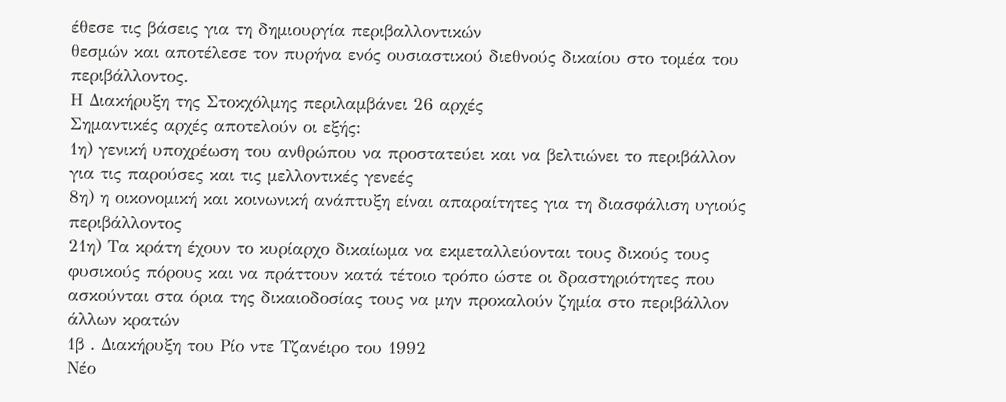έθεσε τις βάσεις για τη δημιουργία περιβαλλοντικών
θεσμών και αποτέλεσε τον πυρήνα ενός ουσιαστικού διεθνούς δικαίου στο τομέα του
περιβάλλοντος.
Η Διακήρυξη της Στοκχόλμης περιλαμβάνει 26 αρχές
Σημαντικές αρχές αποτελούν οι εξής:
1η) γενική υποχρέωση του ανθρώπου να προστατεύει και να βελτιώνει το περιβάλλον
για τις παρούσες και τις μελλοντικές γενεές
8η) η οικονομική και κοινωνική ανάπτυξη είναι απαραίτητες για τη διασφάλιση υγιούς
περιβάλλοντος
21η) Τα κράτη έχουν το κυρίαρχο δικαίωμα να εκμεταλλεύονται τους δικούς τους
φυσικούς πόρους και να πράττουν κατά τέτοιο τρόπο ώστε οι δραστηριότητες που
ασκούνται στα όρια της δικαιοδοσίας τους να μην προκαλούν ζημία στο περιβάλλον
άλλων κρατών
1β . Διακήρυξη του Ρίο ντε Τζανέιρο του 1992
Νέο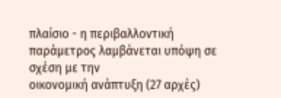πλαίσιο - η περιβαλλοντική παράμετρος λαμβάνεται υπόψη σε σχέση με την
οικονομική ανάπτυξη (27 αρχές)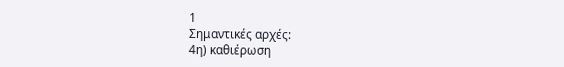1
Σημαντικές αρχές:
4η) καθιέρωση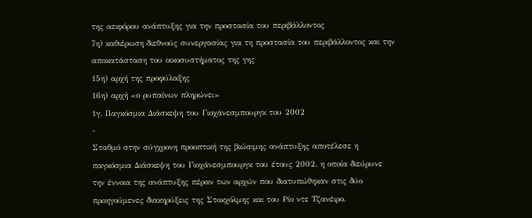της αειφόρου ανάπτυξης για την προστασία του περιβάλλοντος
7η) καθιέρωση διεθνούς συνεργασίας για τη προστασία του περιβάλλοντος και την
αποκατάσταση του οικοσυστήματος της γης
15η) αρχή της προφύλαξης
16η) αρχή «ο ρυπαίνων πληρώνει»
1γ. Παγκόσμια Διάσκεψη του Γιοχάνεσμπουργκ του 2002
-
Σταθμό στην σύγχρονη προοπτική της βιώσιμης ανάπτυξης αποτέλεσε η
παγκόσμια Διάσκεψη του Γιοχάνεσμπουργκ του έτους 2002, η οποία διεύρυνε
την έννοια της ανάπτυξης πέραν των αρχών που διατυπώθηκαν στις δύο
προηγούμενες διακηρύξεις της Στοκχόλμης και του Ρίο ντε Τζανέιρο.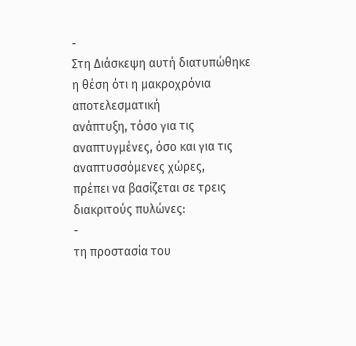-
Στη Διάσκεψη αυτή διατυπώθηκε η θέση ότι η μακροχρόνια αποτελεσματική
ανάπτυξη, τόσο για τις αναπτυγμένες, όσο και για τις αναπτυσσόμενες χώρες,
πρέπει να βασίζεται σε τρεις διακριτούς πυλώνες:
-
τη προστασία του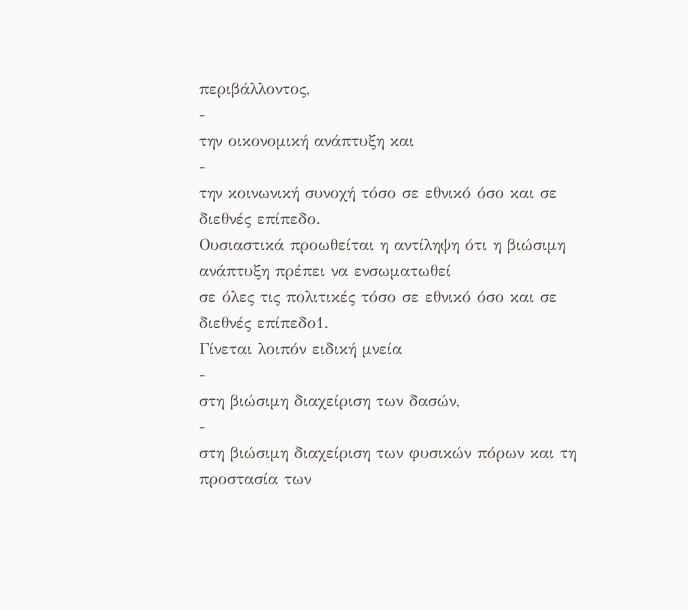περιβάλλοντος,
-
την οικονομική ανάπτυξη και
-
την κοινωνική συνοχή τόσο σε εθνικό όσο και σε διεθνές επίπεδο.
Ουσιαστικά προωθείται η αντίληψη ότι η βιώσιμη ανάπτυξη πρέπει να ενσωματωθεί
σε όλες τις πολιτικές τόσο σε εθνικό όσο και σε διεθνές επίπεδο1.
Γίνεται λοιπόν ειδική μνεία
-
στη βιώσιμη διαχείριση των δασών,
-
στη βιώσιμη διαχείριση των φυσικών πόρων και τη προστασία των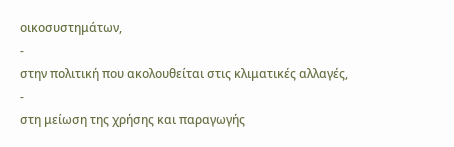οικοσυστημάτων,
-
στην πολιτική που ακολουθείται στις κλιματικές αλλαγές,
-
στη μείωση της χρήσης και παραγωγής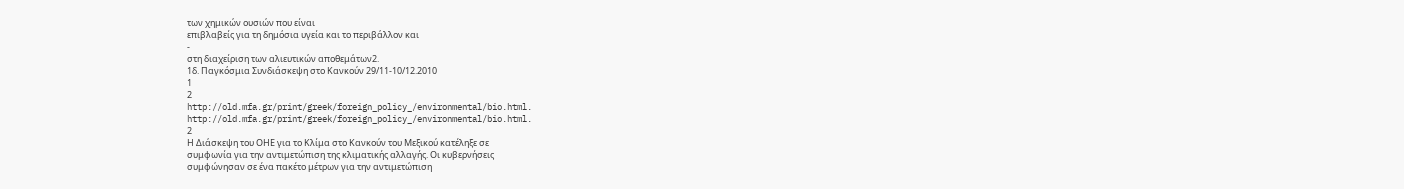των χημικών ουσιών που είναι
επιβλαβείς για τη δημόσια υγεία και το περιβάλλον και
-
στη διαχείριση των αλιευτικών αποθεμάτων2.
1δ. Παγκόσμια Συνδιάσκεψη στο Κανκούν 29/11-10/12.2010
1
2
http://old.mfa.gr/print/greek/foreign_policy_/environmental/bio.html.
http://old.mfa.gr/print/greek/foreign_policy_/environmental/bio.html.
2
Η Διάσκεψη του ΟΗΕ για το Κλίμα στο Κανκούν του Μεξικού κατέληξε σε
συμφωνία για την αντιμετώπιση της κλιματικής αλλαγής. Οι κυβερνήσεις
συμφώνησαν σε ένα πακέτο μέτρων για την αντιμετώπιση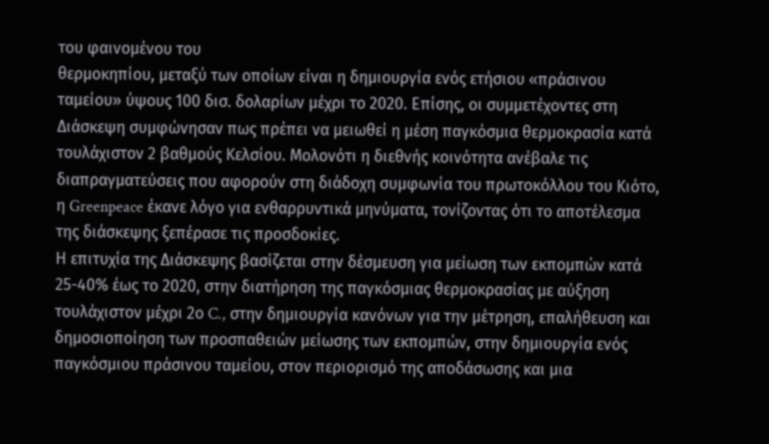του φαινομένου του
θερμοκηπίου, μεταξύ των οποίων είναι η δημιουργία ενός ετήσιου «πράσινου
ταμείου» ύψους 100 δισ. δολαρίων μέχρι το 2020. Επίσης, οι συμμετέχοντες στη
Διάσκεψη συμφώνησαν πως πρέπει να μειωθεί η μέση παγκόσμια θερμοκρασία κατά
τουλάχιστον 2 βαθμούς Κελσίου. Μολονότι η διεθνής κοινότητα ανέβαλε τις
διαπραγματεύσεις που αφορούν στη διάδοχη συμφωνία του πρωτοκόλλου του Κιότο,
η Greenpeace έκανε λόγο για ενθαρρυντικά μηνύματα, τονίζοντας ότι το αποτέλεσμα
της διάσκεψης ξεπέρασε τις προσδοκίες.
Η επιτυχία της Διάσκεψης βασίζεται στην δέσμευση για μείωση των εκπομπών κατά
25-40% έως το 2020, στην διατήρηση της παγκόσμιας θερμοκρασίας με αύξηση
τουλάχιστον μέχρι 2ο C., στην δημιουργία κανόνων για την μέτρηση, επαλήθευση και
δημοσιοποίηση των προσπαθειών μείωσης των εκπομπών, στην δημιουργία ενός
παγκόσμιου πράσινου ταμείου, στον περιορισμό της αποδάσωσης και μια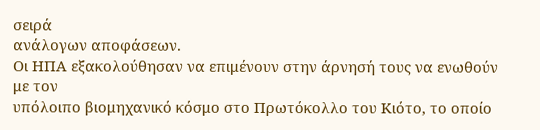σειρά
ανάλογων αποφάσεων.
Οι ΗΠΑ εξακολούθησαν να επιμένουν στην άρνησή τους να ενωθούν με τον
υπόλοιπο βιομηχανικό κόσμο στο Πρωτόκολλο του Κιότο, το οποίο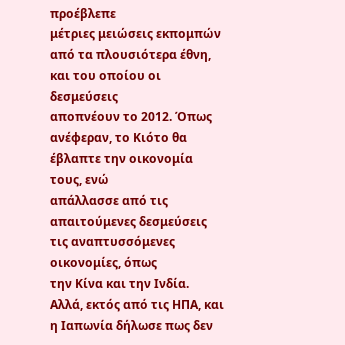προέβλεπε
μέτριες μειώσεις εκπομπών από τα πλουσιότερα έθνη, και του οποίου οι δεσμεύσεις
αποπνέουν το 2012. Όπως ανέφεραν, το Κιότο θα έβλαπτε την οικονομία τους, ενώ
απάλλασσε από τις απαιτούμενες δεσμεύσεις τις αναπτυσσόμενες οικονομίες, όπως
την Κίνα και την Ινδία.
Αλλά, εκτός από τις ΗΠΑ, και η Ιαπωνία δήλωσε πως δεν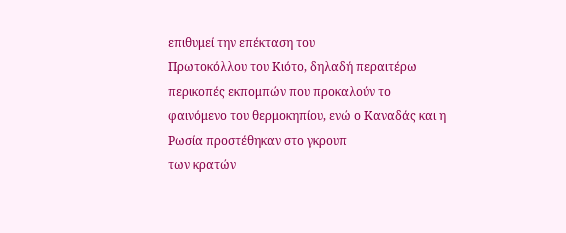επιθυμεί την επέκταση του
Πρωτοκόλλου του Κιότο, δηλαδή περαιτέρω περικοπές εκπομπών που προκαλούν το
φαινόμενο του θερμοκηπίου, ενώ ο Καναδάς και η Ρωσία προστέθηκαν στο γκρουπ
των κρατών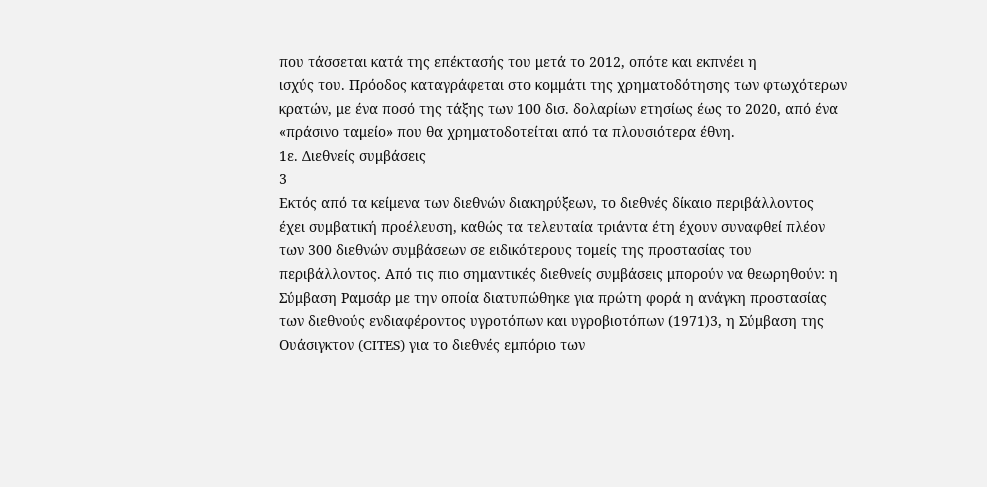που τάσσεται κατά της επέκτασής του μετά το 2012, οπότε και εκπνέει η
ισχύς του. Πρόοδος καταγράφεται στο κομμάτι της χρηματοδότησης των φτωχότερων
κρατών, με ένα ποσό της τάξης των 100 δισ. δολαρίων ετησίως έως το 2020, από ένα
«πράσινο ταμείο» που θα χρηματοδοτείται από τα πλουσιότερα έθνη.
1ε. Διεθνείς συμβάσεις
3
Εκτός από τα κείμενα των διεθνών διακηρύξεων, το διεθνές δίκαιο περιβάλλοντος
έχει συμβατική προέλευση, καθώς τα τελευταία τριάντα έτη έχουν συναφθεί πλέον
των 300 διεθνών συμβάσεων σε ειδικότερους τομείς της προστασίας του
περιβάλλοντος. Από τις πιο σημαντικές διεθνείς συμβάσεις μπορούν να θεωρηθούν: η
Σύμβαση Ραμσάρ με την οποία διατυπώθηκε για πρώτη φορά η ανάγκη προστασίας
των διεθνούς ενδιαφέροντος υγροτόπων και υγροβιοτόπων (1971)3, η Σύμβαση της
Ουάσιγκτον (CITES) για το διεθνές εμπόριο των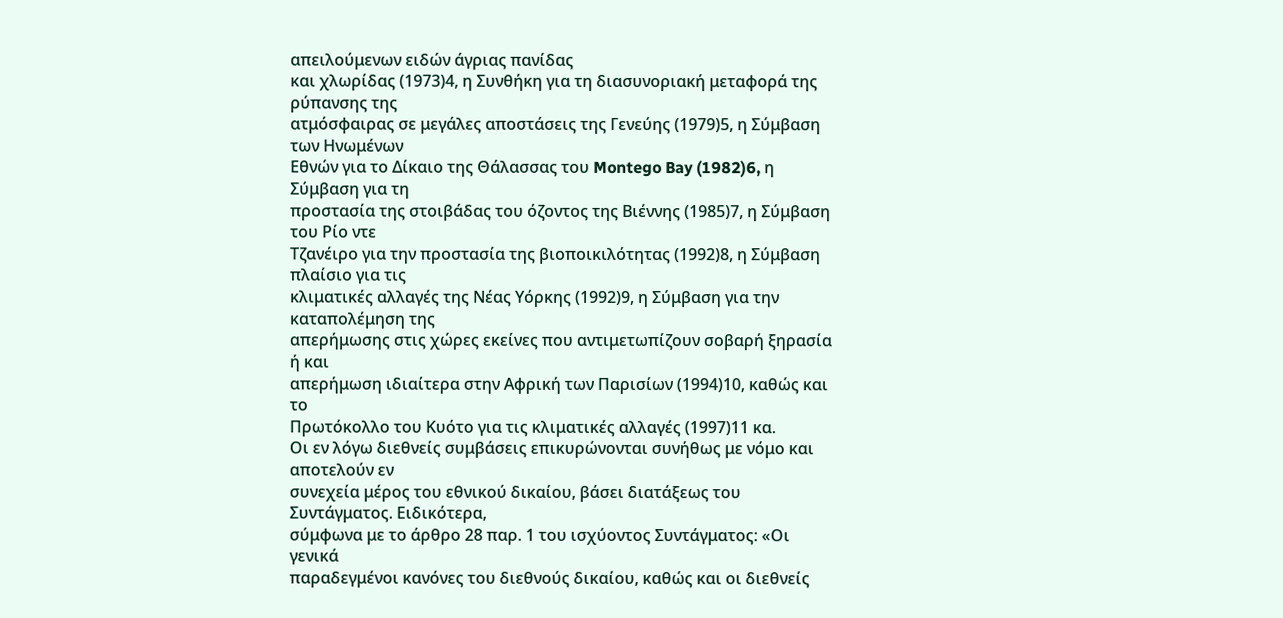απειλούμενων ειδών άγριας πανίδας
και χλωρίδας (1973)4, η Συνθήκη για τη διασυνοριακή μεταφορά της ρύπανσης της
ατμόσφαιρας σε μεγάλες αποστάσεις της Γενεύης (1979)5, η Σύμβαση των Ηνωμένων
Εθνών για το Δίκαιο της Θάλασσας του Montego Bay (1982)6, η Σύμβαση για τη
προστασία της στοιβάδας του όζοντος της Βιέννης (1985)7, η Σύμβαση του Ρίο ντε
Τζανέιρο για την προστασία της βιοποικιλότητας (1992)8, η Σύμβαση πλαίσιο για τις
κλιματικές αλλαγές της Νέας Υόρκης (1992)9, η Σύμβαση για την καταπολέμηση της
απερήμωσης στις χώρες εκείνες που αντιμετωπίζουν σοβαρή ξηρασία ή και
απερήμωση ιδιαίτερα στην Αφρική των Παρισίων (1994)10, καθώς και το
Πρωτόκολλο του Κυότο για τις κλιματικές αλλαγές (1997)11 κα.
Οι εν λόγω διεθνείς συμβάσεις επικυρώνονται συνήθως με νόμο και αποτελούν εν
συνεχεία μέρος του εθνικού δικαίου, βάσει διατάξεως του Συντάγματος. Ειδικότερα,
σύμφωνα με το άρθρο 28 παρ. 1 του ισχύοντος Συντάγματος: «Οι γενικά
παραδεγμένοι κανόνες του διεθνούς δικαίου, καθώς και οι διεθνείς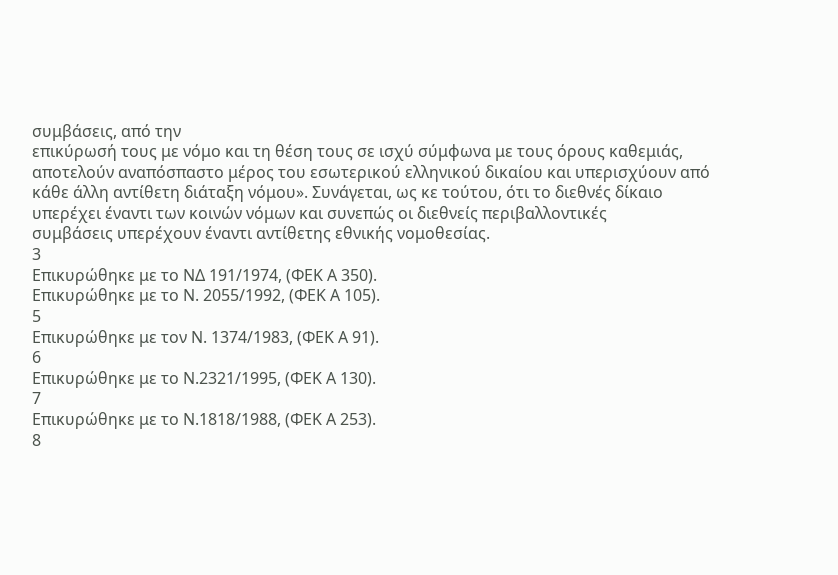συμβάσεις, από την
επικύρωσή τους με νόμο και τη θέση τους σε ισχύ σύμφωνα με τους όρους καθεμιάς,
αποτελούν αναπόσπαστο μέρος του εσωτερικού ελληνικού δικαίου και υπερισχύουν από
κάθε άλλη αντίθετη διάταξη νόμου». Συνάγεται, ως κε τούτου, ότι το διεθνές δίκαιο
υπερέχει έναντι των κοινών νόμων και συνεπώς οι διεθνείς περιβαλλοντικές
συμβάσεις υπερέχουν έναντι αντίθετης εθνικής νομοθεσίας.
3
Επικυρώθηκε με το ΝΔ 191/1974, (ΦΕΚ Α 350).
Επικυρώθηκε με το Ν. 2055/1992, (ΦΕΚ Α 105).
5
Επικυρώθηκε με τον Ν. 1374/1983, (ΦΕΚ Α 91).
6
Επικυρώθηκε με το Ν.2321/1995, (ΦΕΚ Α 130).
7
Επικυρώθηκε με το Ν.1818/1988, (ΦΕΚ Α 253).
8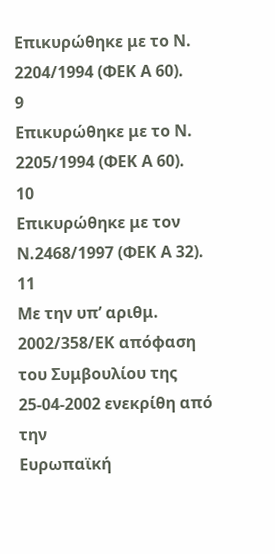Επικυρώθηκε με το Ν. 2204/1994 (ΦΕΚ Α 60).
9
Επικυρώθηκε με το Ν. 2205/1994 (ΦΕΚ Α 60).
10
Επικυρώθηκε με τον Ν.2468/1997 (ΦΕΚ Α 32).
11
Με την υπ’ αριθμ. 2002/358/ΕΚ απόφαση του Συμβουλίου της 25-04-2002 ενεκρίθη από την
Ευρωπαϊκή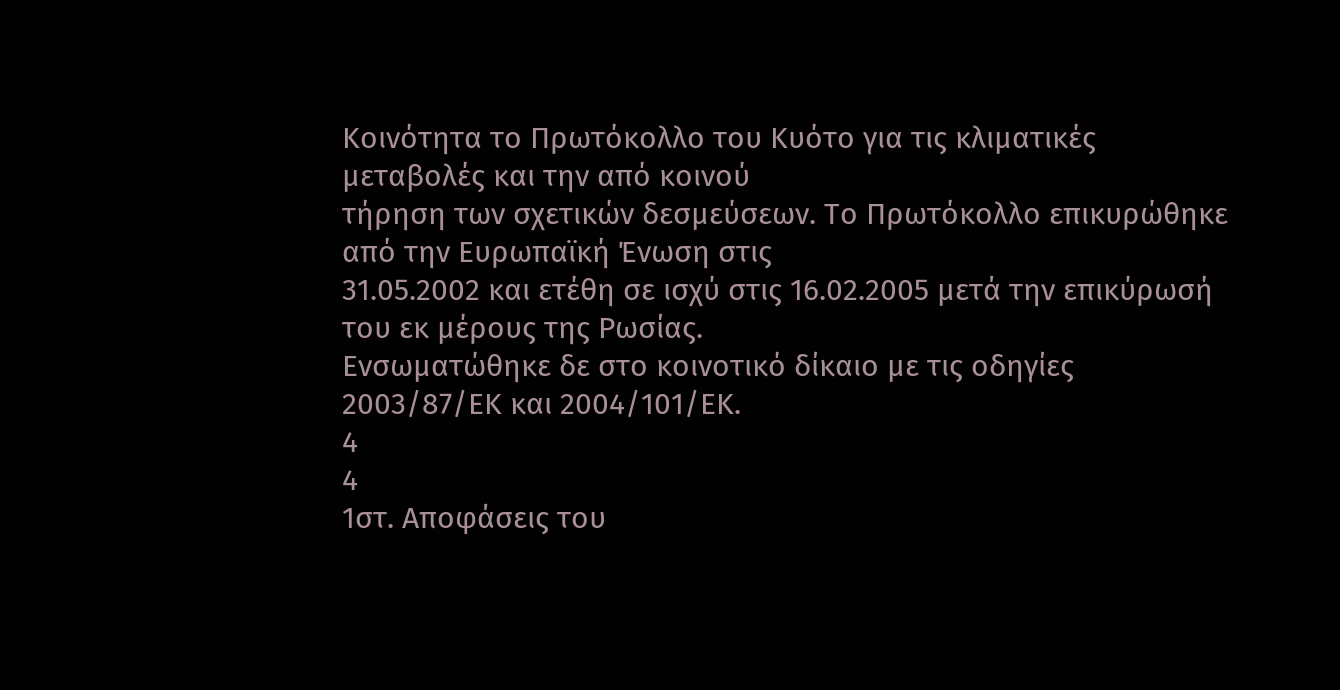Κοινότητα το Πρωτόκολλο του Κυότο για τις κλιματικές μεταβολές και την από κοινού
τήρηση των σχετικών δεσμεύσεων. Το Πρωτόκολλο επικυρώθηκε από την Ευρωπαϊκή Ένωση στις
31.05.2002 και ετέθη σε ισχύ στις 16.02.2005 μετά την επικύρωσή του εκ μέρους της Ρωσίας.
Ενσωματώθηκε δε στο κοινοτικό δίκαιο με τις οδηγίες 2003/87/ΕΚ και 2004/101/ΕΚ.
4
4
1στ. Αποφάσεις του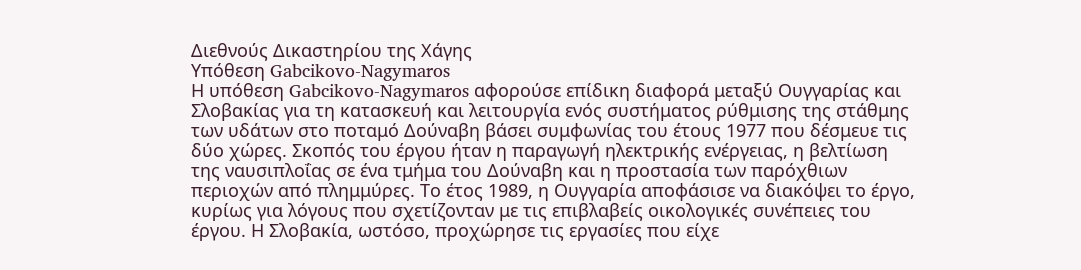Διεθνούς Δικαστηρίου της Χάγης
Υπόθεση Gabcikovo-Nagymaros
Η υπόθεση Gabcikovo-Nagymaros αφορούσε επίδικη διαφορά μεταξύ Ουγγαρίας και
Σλοβακίας για τη κατασκευή και λειτουργία ενός συστήματος ρύθμισης της στάθμης
των υδάτων στο ποταμό Δούναβη βάσει συμφωνίας του έτους 1977 που δέσμευε τις
δύο χώρες. Σκοπός του έργου ήταν η παραγωγή ηλεκτρικής ενέργειας, η βελτίωση
της ναυσιπλοΐας σε ένα τμήμα του Δούναβη και η προστασία των παρόχθιων
περιοχών από πλημμύρες. Το έτος 1989, η Ουγγαρία αποφάσισε να διακόψει το έργο,
κυρίως για λόγους που σχετίζονταν με τις επιβλαβείς οικολογικές συνέπειες του
έργου. Η Σλοβακία, ωστόσο, προχώρησε τις εργασίες που είχε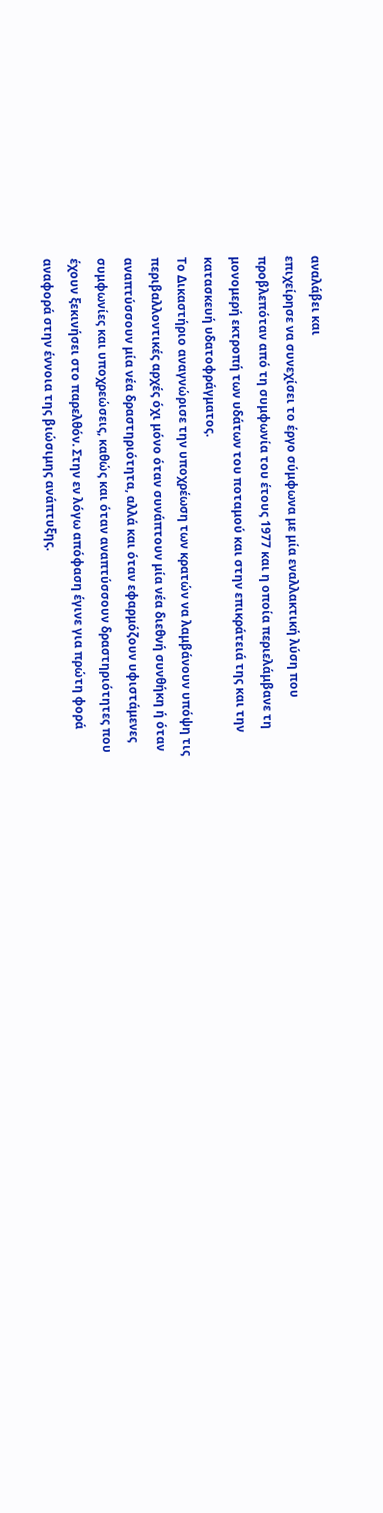αναλάβει και
επιχείρησε να συνεχίσει το έργο σύμφωνα με μία εναλλακτική λύση που
προβλεπόταν από τη συμφωνία του έτους 1977 και η οποία περιελάμβανε τη
μονομερή εκτροπή των υδάτων του ποταμού και στην επικράτειά της και την
κατασκευή υδατοφράγματος.
Το Δικαστήριο αναγνώρισε την υποχρέωση των κρατών να λαμβάνουν υπόψη τις
περιβαλλοντικές αρχές όχι μόνο όταν συνάπτουν μία νέα διεθνή συνθήκη ή όταν
αναπτύσσουν μία νέα δραστηριότητα, αλλά και όταν εφαρμόζουν υφιστάμενες
συμφωνίες και υποχρεώσεις, καθώς και όταν αναπτύσσουν δραστηριότητες που
έχουν ξεκινήσει στο παρελθόν. Στην εν λόγω απόφαση έγινε για πρώτη φορά
αναφορά στην έννοια της βιώσιμης ανάπτυξης.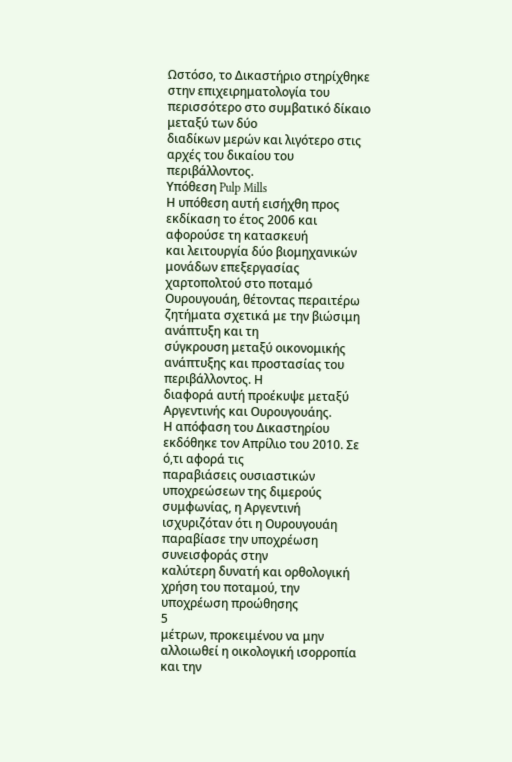Ωστόσο, το Δικαστήριο στηρίχθηκε
στην επιχειρηματολογία του περισσότερο στο συμβατικό δίκαιο μεταξύ των δύο
διαδίκων μερών και λιγότερο στις αρχές του δικαίου του περιβάλλοντος.
Υπόθεση Pulp Mills
Η υπόθεση αυτή εισήχθη προς εκδίκαση το έτος 2006 και αφορούσε τη κατασκευή
και λειτουργία δύο βιομηχανικών μονάδων επεξεργασίας χαρτοπολτού στο ποταμό
Ουρουγουάη, θέτοντας περαιτέρω ζητήματα σχετικά με την βιώσιμη ανάπτυξη και τη
σύγκρουση μεταξύ οικονομικής ανάπτυξης και προστασίας του περιβάλλοντος. Η
διαφορά αυτή προέκυψε μεταξύ Αργεντινής και Ουρουγουάης.
Η απόφαση του Δικαστηρίου εκδόθηκε τον Απρίλιο του 2010. Σε ό,τι αφορά τις
παραβιάσεις ουσιαστικών υποχρεώσεων της διμερούς συμφωνίας, η Αργεντινή
ισχυριζόταν ότι η Ουρουγουάη παραβίασε την υποχρέωση συνεισφοράς στην
καλύτερη δυνατή και ορθολογική χρήση του ποταμού, την υποχρέωση προώθησης
5
μέτρων, προκειμένου να μην αλλοιωθεί η οικολογική ισορροπία και την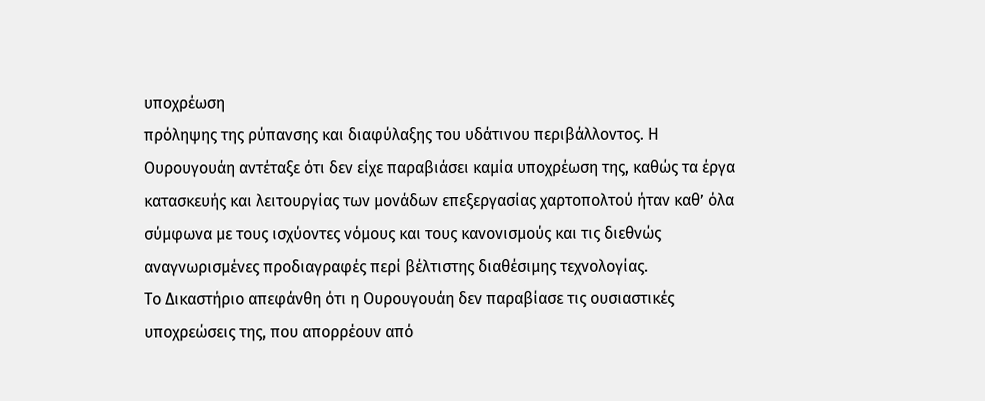υποχρέωση
πρόληψης της ρύπανσης και διαφύλαξης του υδάτινου περιβάλλοντος. Η
Ουρουγουάη αντέταξε ότι δεν είχε παραβιάσει καμία υποχρέωση της, καθώς τα έργα
κατασκευής και λειτουργίας των μονάδων επεξεργασίας χαρτοπολτού ήταν καθ’ όλα
σύμφωνα με τους ισχύοντες νόμους και τους κανονισμούς και τις διεθνώς
αναγνωρισμένες προδιαγραφές περί βέλτιστης διαθέσιμης τεχνολογίας.
Το Δικαστήριο απεφάνθη ότι η Ουρουγουάη δεν παραβίασε τις ουσιαστικές
υποχρεώσεις της, που απορρέουν από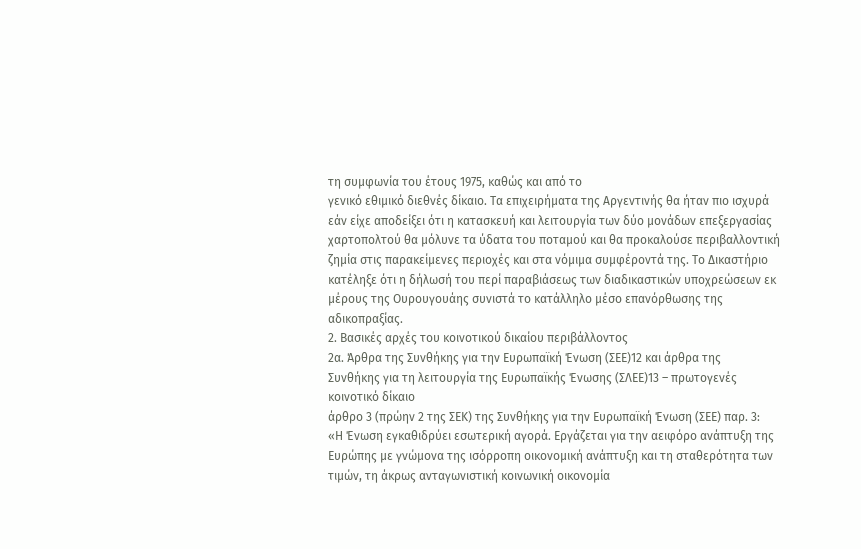τη συμφωνία του έτους 1975, καθώς και από το
γενικό εθιμικό διεθνές δίκαιο. Τα επιχειρήματα της Αργεντινής θα ήταν πιο ισχυρά
εάν είχε αποδείξει ότι η κατασκευή και λειτουργία των δύο μονάδων επεξεργασίας
χαρτοπολτού θα μόλυνε τα ύδατα του ποταμού και θα προκαλούσε περιβαλλοντική
ζημία στις παρακείμενες περιοχές και στα νόμιμα συμφέροντά της. Το Δικαστήριο
κατέληξε ότι η δήλωσή του περί παραβιάσεως των διαδικαστικών υποχρεώσεων εκ
μέρους της Ουρουγουάης συνιστά το κατάλληλο μέσο επανόρθωσης της
αδικοπραξίας.
2. Βασικές αρχές του κοινοτικού δικαίου περιβάλλοντος
2α. Άρθρα της Συνθήκης για την Ευρωπαϊκή Ένωση (ΣΕΕ)12 και άρθρα της
Συνθήκης για τη λειτουργία της Ευρωπαϊκής Ένωσης (ΣΛΕΕ)13 – πρωτογενές
κοινοτικό δίκαιο
άρθρο 3 (πρώην 2 της ΣΕΚ) της Συνθήκης για την Ευρωπαϊκή Ένωση (ΣΕΕ) παρ. 3:
«Η Ένωση εγκαθιδρύει εσωτερική αγορά. Εργάζεται για την αειφόρο ανάπτυξη της
Ευρώπης με γνώμονα της ισόρροπη οικονομική ανάπτυξη και τη σταθερότητα των
τιμών, τη άκρως ανταγωνιστική κοινωνική οικονομία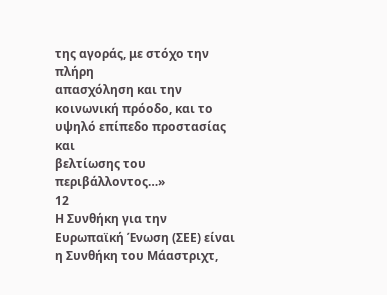της αγοράς, με στόχο την πλήρη
απασχόληση και την κοινωνική πρόοδο, και το υψηλό επίπεδο προστασίας και
βελτίωσης του περιβάλλοντος…»
12
Η Συνθήκη για την Ευρωπαϊκή Ένωση (ΣΕΕ) είναι η Συνθήκη του Μάαστριχτ,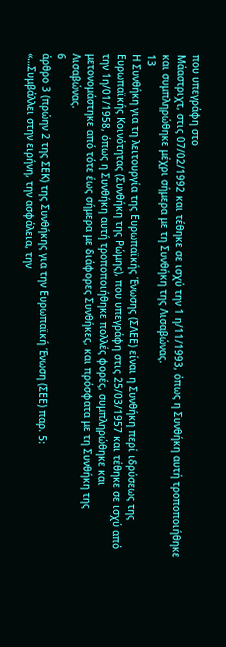που υπεγράφη στο
Μάαστριχτ, στις 07/02/1992 και τέθηκε σε ισχύ την 1 η/11/1993, όπως η Συνθήκη αυτή τροποποιήθηκε
και συμπληρώθηκε μέχρι σήμερα με τη Συνθήκη της Λισαβώνας.
13
Η Συνθήκη για τη λειτουργία της Ευρωπαϊκής Ένωσης (ΣΛΕΕ) είναι η Συνθήκη περί ιδρύσεως της
Ευρωπαϊκής Κοινότητας (Συνθήκη της Ρώμης), που υπεγράφη στις 25/03/1957 και τέθηκε σε ισχύ από
την 1η/01/1958, όπως η Συνθήκη αυτή τροποποιήθηκε πολλές φορές, συμπληρώθηκε και
μετονομάστηκε από τότε έως σήμερα με διάφορες Συνθήκες, και πρόσφατα με τη Συνθήκη της
Λισαβώνας.
6
άρθρο 3 (πρώην 2 της ΣΕΚ) της Συνθήκης για την Ευρωπαϊκή Ένωση (ΣΕΕ) παρ. 5:
«…Συμβάλλει στην ειρήνη, την ασφάλεια, την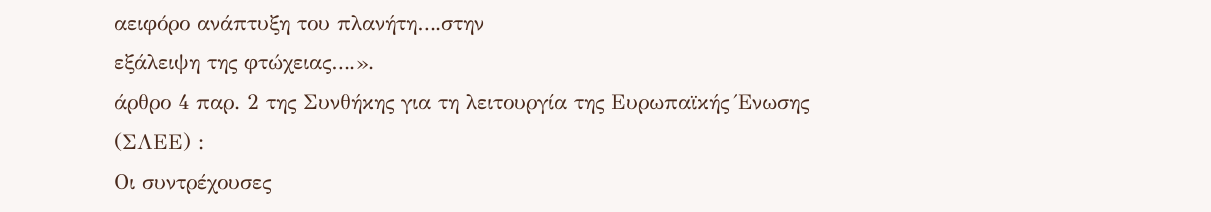αειφόρο ανάπτυξη του πλανήτη….στην
εξάλειψη της φτώχειας….».
άρθρο 4 παρ. 2 της Συνθήκης για τη λειτουργία της Ευρωπαϊκής Ένωσης (ΣΛΕΕ) :
Οι συντρέχουσες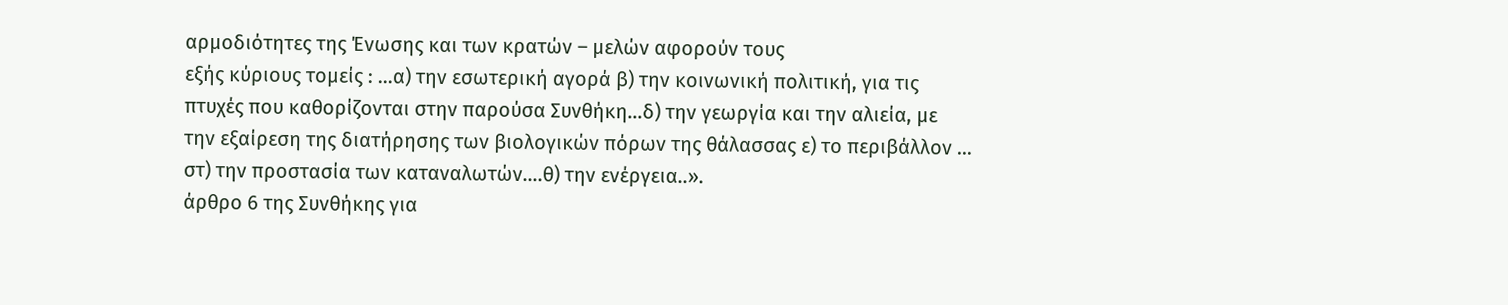αρμοδιότητες της Ένωσης και των κρατών – μελών αφορούν τους
εξής κύριους τομείς : …α) την εσωτερική αγορά β) την κοινωνική πολιτική, για τις
πτυχές που καθορίζονται στην παρούσα Συνθήκη…δ) την γεωργία και την αλιεία, με
την εξαίρεση της διατήρησης των βιολογικών πόρων της θάλασσας ε) το περιβάλλον …
στ) την προστασία των καταναλωτών….θ) την ενέργεια..».
άρθρο 6 της Συνθήκης για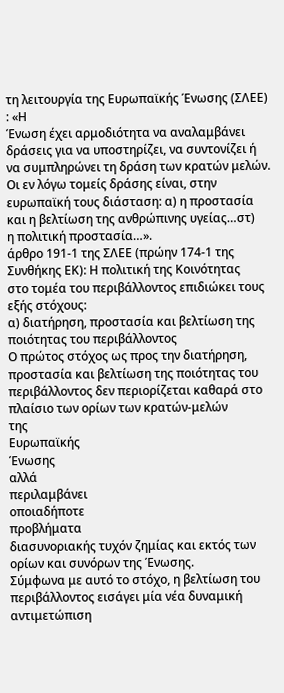τη λειτουργία της Ευρωπαϊκής Ένωσης (ΣΛΕΕ) : «Η
Ένωση έχει αρμοδιότητα να αναλαμβάνει δράσεις για να υποστηρίζει, να συντονίζει ή
να συμπληρώνει τη δράση των κρατών μελών. Οι εν λόγω τομείς δράσης είναι, στην
ευρωπαϊκή τους διάσταση: α) η προστασία και η βελτίωση της ανθρώπινης υγείας…στ)
η πολιτική προστασία…».
άρθρο 191-1 της ΣΛΕΕ (πρώην 174-1 της Συνθήκης ΕΚ): Η πολιτική της Κοινότητας
στο τομέα του περιβάλλοντος επιδιώκει τους εξής στόχους:
α) διατήρηση, προστασία και βελτίωση της ποιότητας του περιβάλλοντος
Ο πρώτος στόχος ως προς την διατήρηση, προστασία και βελτίωση της ποιότητας του
περιβάλλοντος δεν περιορίζεται καθαρά στο πλαίσιο των ορίων των κρατών-μελών
της
Ευρωπαϊκής
Ένωσης
αλλά
περιλαμβάνει
οποιαδήποτε
προβλήματα
διασυνοριακής τυχόν ζημίας και εκτός των ορίων και συνόρων της Ένωσης.
Σύμφωνα με αυτό το στόχο, η βελτίωση του περιβάλλοντος εισάγει μία νέα δυναμική
αντιμετώπιση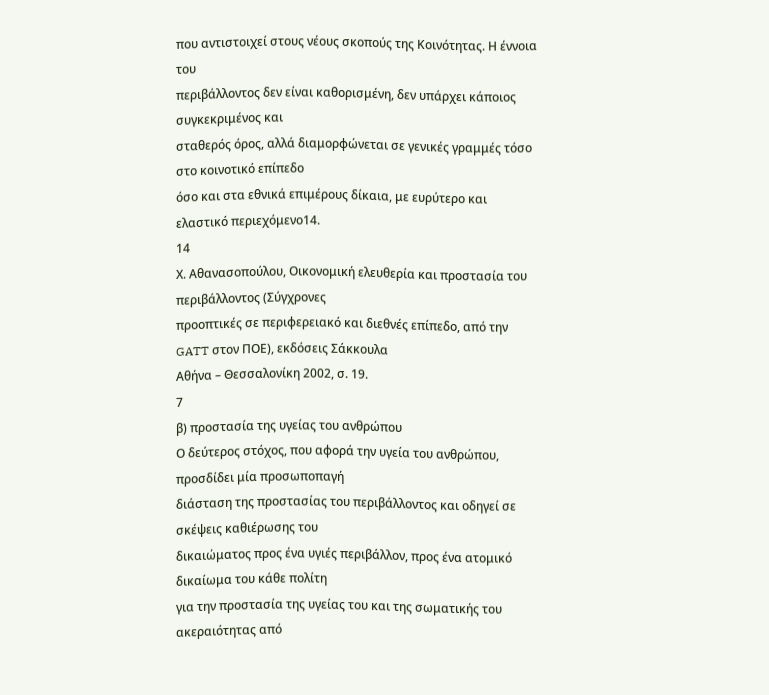που αντιστοιχεί στους νέους σκοπούς της Κοινότητας. Η έννοια του
περιβάλλοντος δεν είναι καθορισμένη, δεν υπάρχει κάποιος συγκεκριμένος και
σταθερός όρος, αλλά διαμορφώνεται σε γενικές γραμμές τόσο στο κοινοτικό επίπεδο
όσο και στα εθνικά επιμέρους δίκαια, με ευρύτερο και ελαστικό περιεχόμενο14.
14
Χ. Αθανασοπούλου, Οικονομική ελευθερία και προστασία του περιβάλλοντος (Σύγχρονες
προοπτικές σε περιφερειακό και διεθνές επίπεδο, από την GATT στον ΠΟΕ), εκδόσεις Σάκκουλα
Αθήνα – Θεσσαλονίκη 2002, σ. 19.
7
β) προστασία της υγείας του ανθρώπου
Ο δεύτερος στόχος, που αφορά την υγεία του ανθρώπου, προσδίδει μία προσωποπαγή
διάσταση της προστασίας του περιβάλλοντος και οδηγεί σε σκέψεις καθιέρωσης του
δικαιώματος προς ένα υγιές περιβάλλον, προς ένα ατομικό δικαίωμα του κάθε πολίτη
για την προστασία της υγείας του και της σωματικής του ακεραιότητας από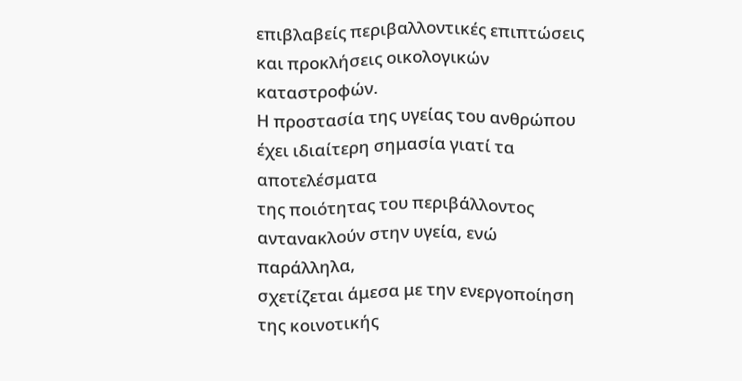επιβλαβείς περιβαλλοντικές επιπτώσεις και προκλήσεις οικολογικών καταστροφών.
Η προστασία της υγείας του ανθρώπου έχει ιδιαίτερη σημασία γιατί τα αποτελέσματα
της ποιότητας του περιβάλλοντος αντανακλούν στην υγεία, ενώ παράλληλα,
σχετίζεται άμεσα με την ενεργοποίηση της κοινοτικής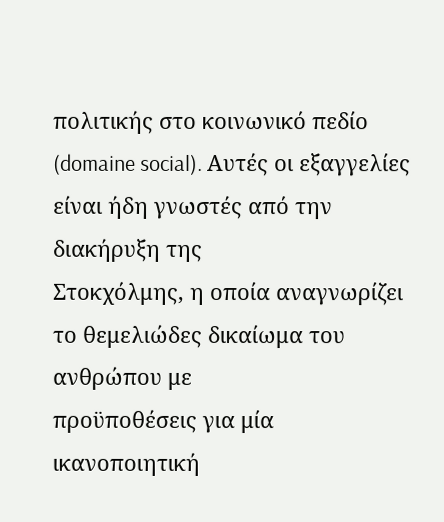πολιτικής στο κοινωνικό πεδίο
(domaine social). Αυτές οι εξαγγελίες είναι ήδη γνωστές από την διακήρυξη της
Στοκχόλμης, η οποία αναγνωρίζει το θεμελιώδες δικαίωμα του ανθρώπου με
προϋποθέσεις για μία ικανοποιητική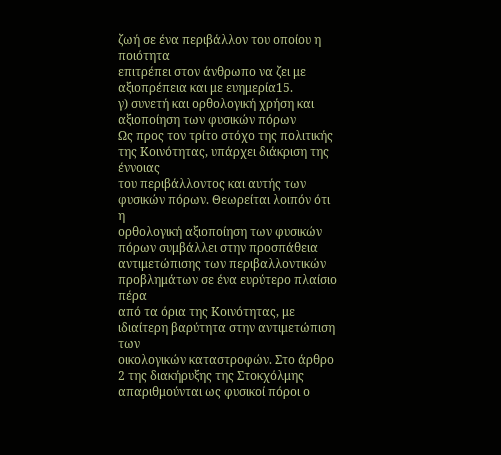ζωή σε ένα περιβάλλον του οποίου η ποιότητα
επιτρέπει στον άνθρωπο να ζει με αξιοπρέπεια και με ευημερία15.
γ) συνετή και ορθολογική χρήση και αξιοποίηση των φυσικών πόρων
Ως προς τον τρίτο στόχο της πολιτικής της Κοινότητας, υπάρχει διάκριση της έννοιας
του περιβάλλοντος και αυτής των φυσικών πόρων. Θεωρείται λοιπόν ότι η
ορθολογική αξιοποίηση των φυσικών πόρων συμβάλλει στην προσπάθεια
αντιμετώπισης των περιβαλλοντικών προβλημάτων σε ένα ευρύτερο πλαίσιο πέρα
από τα όρια της Κοινότητας, με ιδιαίτερη βαρύτητα στην αντιμετώπιση των
οικολογικών καταστροφών. Στο άρθρο 2 της διακήρυξης της Στοκχόλμης
απαριθμούνται ως φυσικοί πόροι ο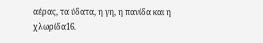αέρας, τα ύδατα, η γη, η πανίδα και η χλωρίδα16.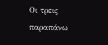Οι τρεις παραπάνω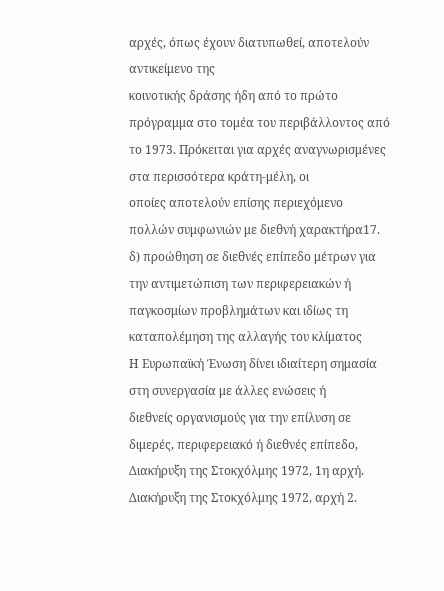αρχές, όπως έχουν διατυπωθεί, αποτελούν αντικείμενο της
κοινοτικής δράσης ήδη από το πρώτο πρόγραμμα στο τομέα του περιβάλλοντος από
το 1973. Πρόκειται για αρχές αναγνωρισμένες στα περισσότερα κράτη-μέλη, οι
οποίες αποτελούν επίσης περιεχόμενο πολλών συμφωνιών με διεθνή χαρακτήρα17.
δ) προώθηση σε διεθνές επίπεδο μέτρων για την αντιμετώπιση των περιφερειακών ή
παγκοσμίων προβλημάτων και ιδίως τη καταπολέμηση της αλλαγής του κλίματος
Η Ευρωπαϊκή Ένωση δίνει ιδιαίτερη σημασία στη συνεργασία με άλλες ενώσεις ή
διεθνείς οργανισμούς για την επίλυση σε διμερές, περιφερειακό ή διεθνές επίπεδο,
Διακήρυξη της Στοκχόλμης 1972, 1η αρχή.
Διακήρυξη της Στοκχόλμης 1972, αρχή 2.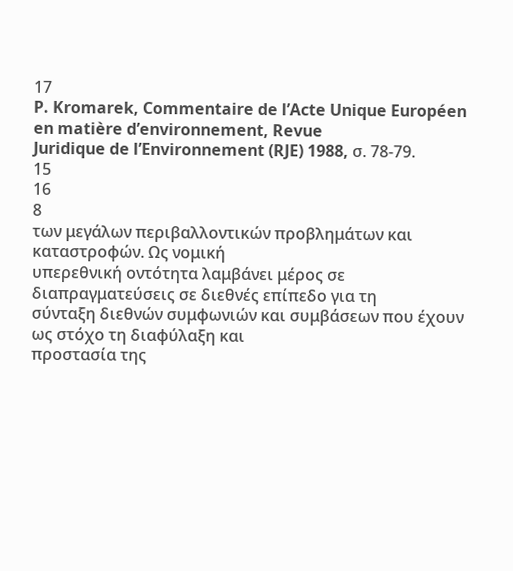17
P. Kromarek, Commentaire de l’Acte Unique Européen en matière d’environnement, Revue
Juridique de l’Environnement (RJE) 1988, σ. 78-79.
15
16
8
των μεγάλων περιβαλλοντικών προβλημάτων και καταστροφών. Ως νομική
υπερεθνική οντότητα λαμβάνει μέρος σε διαπραγματεύσεις σε διεθνές επίπεδο για τη
σύνταξη διεθνών συμφωνιών και συμβάσεων που έχουν ως στόχο τη διαφύλαξη και
προστασία της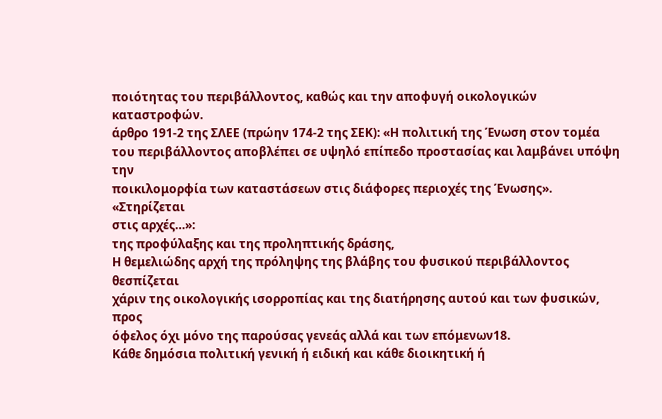ποιότητας του περιβάλλοντος, καθώς και την αποφυγή οικολογικών
καταστροφών.
άρθρο 191-2 της ΣΛΕΕ (πρώην 174-2 της ΣΕΚ): «Η πολιτική της Ένωση στον τομέα
του περιβάλλοντος αποβλέπει σε υψηλό επίπεδο προστασίας και λαμβάνει υπόψη την
ποικιλομορφία των καταστάσεων στις διάφορες περιοχές της Ένωσης». «Στηρίζεται
στις αρχές…»:
της προφύλαξης και της προληπτικής δράσης,
Η θεμελιώδης αρχή της πρόληψης της βλάβης του φυσικού περιβάλλοντος θεσπίζεται
χάριν της οικολογικής ισορροπίας και της διατήρησης αυτού και των φυσικών, προς
όφελος όχι μόνο της παρούσας γενεάς αλλά και των επόμενων18.
Κάθε δημόσια πολιτική γενική ή ειδική και κάθε διοικητική ή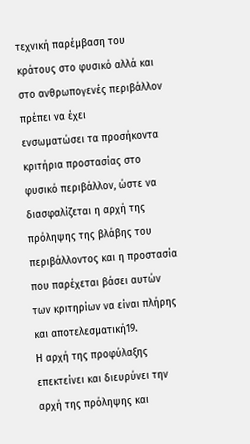τεχνική παρέμβαση του
κράτους στο φυσικό αλλά και στο ανθρωπογενές περιβάλλον πρέπει να έχει
ενσωματώσει τα προσήκοντα κριτήρια προστασίας στο φυσικό περιβάλλον, ώστε να
διασφαλίζεται η αρχή της πρόληψης της βλάβης του περιβάλλοντος και η προστασία
που παρέχεται βάσει αυτών των κριτηρίων να είναι πλήρης και αποτελεσματική19.
Η αρχή της προφύλαξης επεκτείνει και διευρύνει την αρχή της πρόληψης και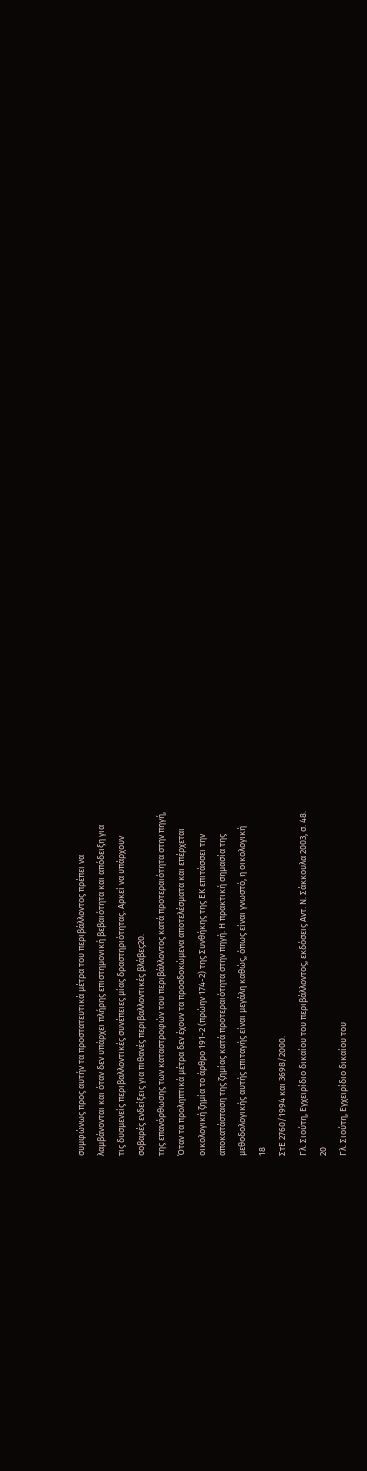συμφώνως προς αυτήν τα προστατευτικά μέτρα του περιβάλλοντος πρέπει να
λαμβάνονται και όταν δεν υπάρχει πλήρης επιστημονική βεβαιότητα και απόδειξη για
τις δυσμενείς περιβαλλοντικές συνέπειες μίας δραστηριότητας. Αρκεί να υπάρχουν
σοβαρές ενδείξεις για πιθανές περιβαλλοντικές βλάβες20.
της επανόρθωσης των καταστροφών του περιβάλλοντος κατά προτεραιότητα στην πηγή,
Όταν τα προληπτικά μέτρα δεν έχουν τα προσδοκώμενα αποτελέσματα και επέρχεται
οικολογική ζημία το άρθρο 191-2 (πρώην 174-2) της Συνθήκης της ΕΚ επιτάσσει την
αποκατάσταση της ζημίας κατά προτεραιότητα στην πηγή. Η πρακτική σημασία της
μεθοδολογικής αυτής επιταγής είναι μεγάλη καθώς, όπως είναι γνωστό, η οικολογική
18
ΣτΕ 2760/1994 και 3698/2000.
Γλ. Σιούτη, Εγχειρίδιο δικαίου του περιβάλλοντος, εκδόσεις Αντ. Ν. Σάκκουλα 2003, σ. 48.
20
Γλ. Σιούτη, Εγχειρίδιο δικαίου του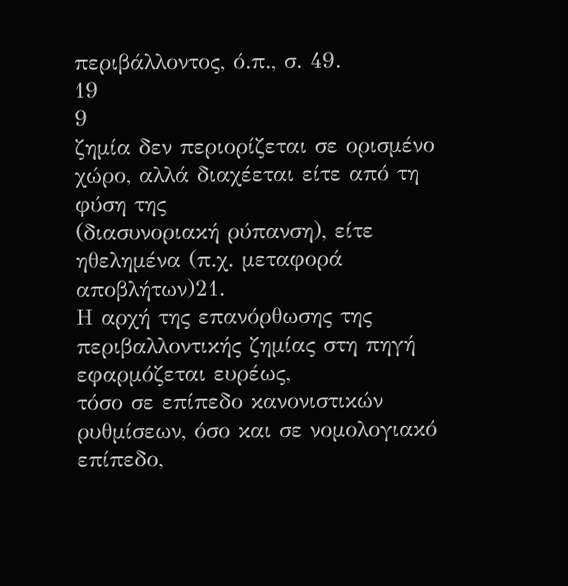περιβάλλοντος, ό.π., σ. 49.
19
9
ζημία δεν περιορίζεται σε ορισμένο χώρο, αλλά διαχέεται είτε από τη φύση της
(διασυνοριακή ρύπανση), είτε ηθελημένα (π.χ. μεταφορά αποβλήτων)21.
Η αρχή της επανόρθωσης της περιβαλλοντικής ζημίας στη πηγή εφαρμόζεται ευρέως,
τόσο σε επίπεδο κανονιστικών ρυθμίσεων, όσο και σε νομολογιακό επίπεδο,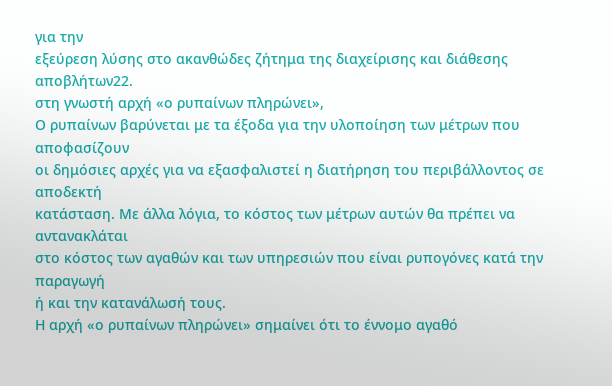για την
εξεύρεση λύσης στο ακανθώδες ζήτημα της διαχείρισης και διάθεσης αποβλήτων22.
στη γνωστή αρχή «ο ρυπαίνων πληρώνει»,
Ο ρυπαίνων βαρύνεται με τα έξοδα για την υλοποίηση των μέτρων που αποφασίζουν
οι δημόσιες αρχές για να εξασφαλιστεί η διατήρηση του περιβάλλοντος σε αποδεκτή
κατάσταση. Με άλλα λόγια, το κόστος των μέτρων αυτών θα πρέπει να αντανακλάται
στο κόστος των αγαθών και των υπηρεσιών που είναι ρυπογόνες κατά την παραγωγή
ή και την κατανάλωσή τους.
Η αρχή «ο ρυπαίνων πληρώνει» σημαίνει ότι το έννομο αγαθό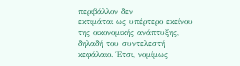περιβάλλον δεν
εκτιμάται ως υπέρτερο εκείνου της οικονομικής ανάπτυξης, δηλαδή του συντελεστή
κεφάλαιο. Έτσι, νομίμως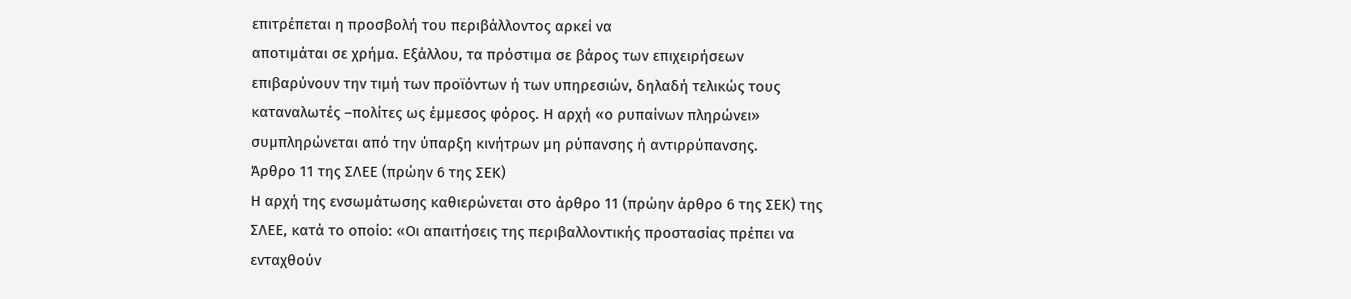επιτρέπεται η προσβολή του περιβάλλοντος αρκεί να
αποτιμάται σε χρήμα. Εξάλλου, τα πρόστιμα σε βάρος των επιχειρήσεων
επιβαρύνουν την τιμή των προϊόντων ή των υπηρεσιών, δηλαδή τελικώς τους
καταναλωτές –πολίτες ως έμμεσος φόρος. Η αρχή «ο ρυπαίνων πληρώνει»
συμπληρώνεται από την ύπαρξη κινήτρων μη ρύπανσης ή αντιρρύπανσης.
Άρθρο 11 της ΣΛΕΕ (πρώην 6 της ΣΕΚ)
Η αρχή της ενσωμάτωσης καθιερώνεται στο άρθρο 11 (πρώην άρθρο 6 της ΣΕΚ) της
ΣΛΕΕ, κατά το οποίο: «Οι απαιτήσεις της περιβαλλοντικής προστασίας πρέπει να
ενταχθούν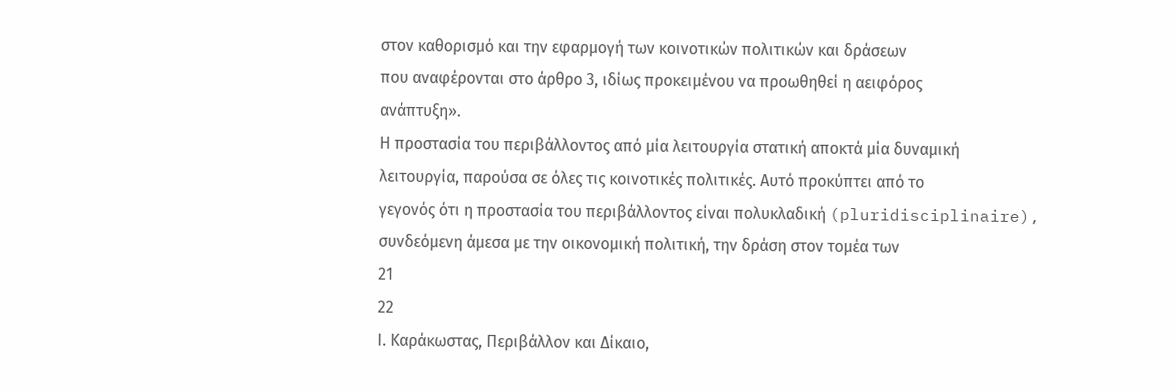στον καθορισμό και την εφαρμογή των κοινοτικών πολιτικών και δράσεων
που αναφέρονται στο άρθρο 3, ιδίως προκειμένου να προωθηθεί η αειφόρος
ανάπτυξη».
Η προστασία του περιβάλλοντος από μία λειτουργία στατική αποκτά μία δυναμική
λειτουργία, παρούσα σε όλες τις κοινοτικές πολιτικές. Αυτό προκύπτει από το
γεγονός ότι η προστασία του περιβάλλοντος είναι πολυκλαδική (pluridisciplinaire),
συνδεόμενη άμεσα με την οικονομική πολιτική, την δράση στον τομέα των
21
22
Ι. Καράκωστας, Περιβάλλον και Δίκαιο,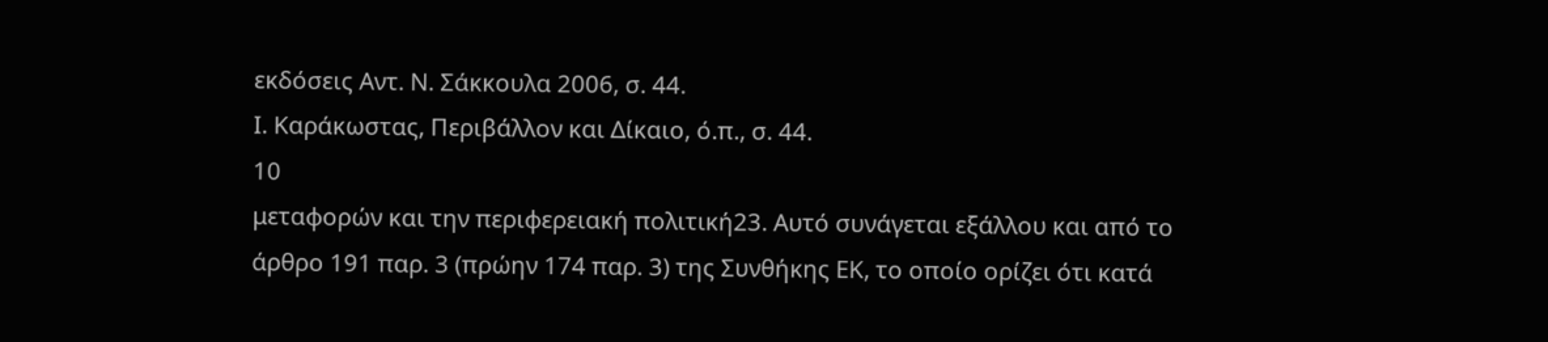εκδόσεις Αντ. Ν. Σάκκουλα 2006, σ. 44.
Ι. Καράκωστας, Περιβάλλον και Δίκαιο, ό.π., σ. 44.
10
μεταφορών και την περιφερειακή πολιτική23. Αυτό συνάγεται εξάλλου και από το
άρθρο 191 παρ. 3 (πρώην 174 παρ. 3) της Συνθήκης ΕΚ, το οποίο ορίζει ότι κατά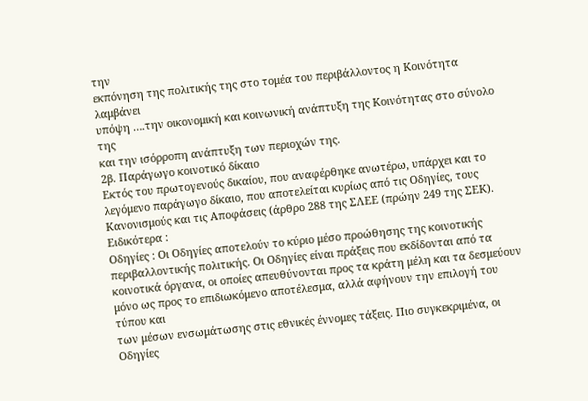την
εκπόνηση της πολιτικής της στο τομέα του περιβάλλοντος η Κοινότητα λαμβάνει
υπόψη ….την οικονομική και κοινωνική ανάπτυξη της Κοινότητας στο σύνολο της
και την ισόρροπη ανάπτυξη των περιοχών της.
2β. Παράγωγο κοινοτικό δίκαιο
Εκτός του πρωτογενούς δικαίου, που αναφέρθηκε ανωτέρω, υπάρχει και το
λεγόμενο παράγωγο δίκαιο, που αποτελείται κυρίως από τις Οδηγίες, τους
Κανονισμούς και τις Αποφάσεις (άρθρο 288 της ΣΛΕΕ (πρώην 249 της ΣΕΚ).
Ειδικότερα :
Οδηγίες : Οι Οδηγίες αποτελούν το κύριο μέσο προώθησης της κοινοτικής
περιβαλλοντικής πολιτικής. Οι Οδηγίες είναι πράξεις που εκδίδονται από τα
κοινοτικά όργανα, οι οποίες απευθύνονται προς τα κράτη μέλη και τα δεσμεύουν
μόνο ως προς το επιδιωκόμενο αποτέλεσμα, αλλά αφήνουν την επιλογή του τύπου και
των μέσων ενσωμάτωσης στις εθνικές έννομες τάξεις. Πιο συγκεκριμένα, οι Οδηγίες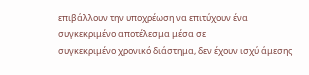επιβάλλουν την υποχρέωση να επιτύχουν ένα συγκεκριμένο αποτέλεσμα μέσα σε
συγκεκριμένο χρονικό διάστημα, δεν έχουν ισχύ άμεσης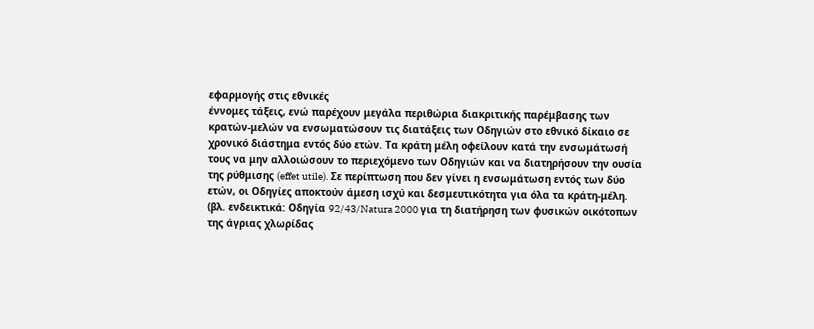εφαρμογής στις εθνικές
έννομες τάξεις, ενώ παρέχουν μεγάλα περιθώρια διακριτικής παρέμβασης των
κρατών-μελών να ενσωματώσουν τις διατάξεις των Οδηγιών στο εθνικό δίκαιο σε
χρονικό διάστημα εντός δύο ετών. Τα κράτη μέλη οφείλουν κατά την ενσωμάτωσή
τους να μην αλλοιώσουν το περιεχόμενο των Οδηγιών και να διατηρήσουν την ουσία
της ρύθμισης (effet utile). Σε περίπτωση που δεν γίνει η ενσωμάτωση εντός των δύο
ετών, οι Οδηγίες αποκτούν άμεση ισχύ και δεσμευτικότητα για όλα τα κράτη-μέλη.
(βλ. ενδεικτικά: Οδηγία 92/43/Natura 2000 για τη διατήρηση των φυσικών οικότοπων
της άγριας χλωρίδας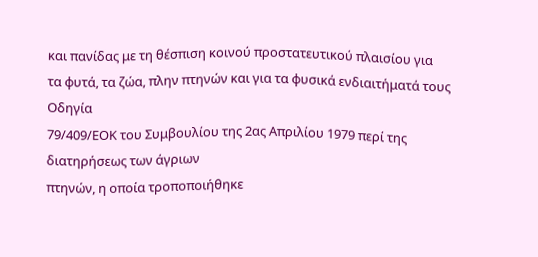και πανίδας με τη θέσπιση κοινού προστατευτικού πλαισίου για
τα φυτά, τα ζώα, πλην πτηνών και για τα φυσικά ενδιαιτήματά τους Οδηγία
79/409/ΕΟΚ του Συμβουλίου της 2ας Απριλίου 1979 περί της διατηρήσεως των άγριων
πτηνών, η οποία τροποποιήθηκε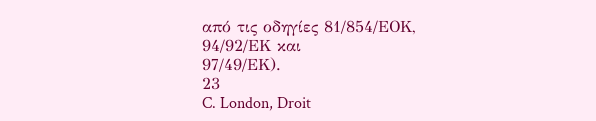από τις οδηγίες 81/854/ΕΟΚ, 94/92/ΕΚ και
97/49/ΕΚ).
23
C. London, Droit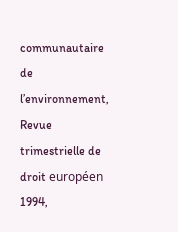communautaire de l’environnement, Revue trimestrielle de droit européen 1994,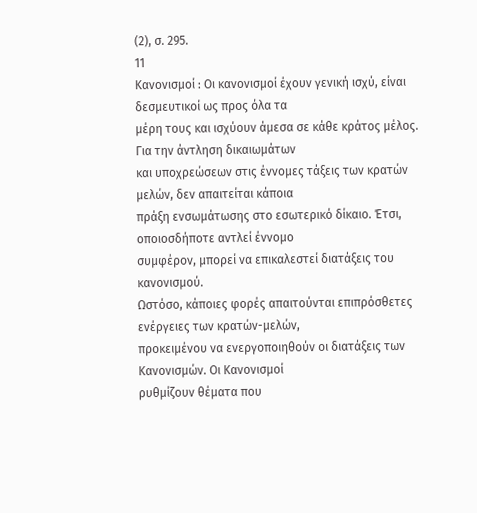(2), σ. 295.
11
Κανονισμοί : Οι κανονισμοί έχουν γενική ισχύ, είναι δεσμευτικοί ως προς όλα τα
μέρη τους και ισχύουν άμεσα σε κάθε κράτος μέλος. Για την άντληση δικαιωμάτων
και υποχρεώσεων στις έννομες τάξεις των κρατών μελών, δεν απαιτείται κάποια
πράξη ενσωμάτωσης στο εσωτερικό δίκαιο. Έτσι, οποιοσδήποτε αντλεί έννομο
συμφέρον, μπορεί να επικαλεστεί διατάξεις του κανονισμού.
Ωστόσο, κάποιες φορές απαιτούνται επιπρόσθετες ενέργειες των κρατών-μελών,
προκειμένου να ενεργοποιηθούν οι διατάξεις των Κανονισμών. Οι Κανονισμοί
ρυθμίζουν θέματα που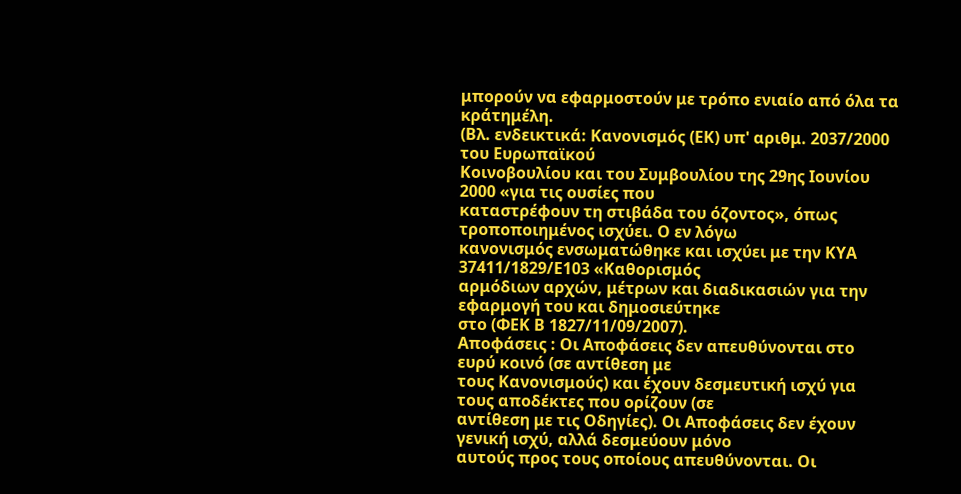μπορούν να εφαρμοστούν με τρόπο ενιαίο από όλα τα κράτημέλη.
(Βλ. ενδεικτικά: Κανονισμός (ΕΚ) υπ' αριθμ. 2037/2000 του Ευρωπαϊκού
Κοινοβουλίου και του Συμβουλίου της 29ης Ιουνίου 2000 «για τις ουσίες που
καταστρέφουν τη στιβάδα του όζοντος», όπως τροποποιημένος ισχύει. Ο εν λόγω
κανονισμός ενσωματώθηκε και ισχύει με την ΚΥΑ 37411/1829/Ε103 «Καθορισμός
αρμόδιων αρχών, μέτρων και διαδικασιών για την εφαρμογή του και δημοσιεύτηκε
στο (ΦΕΚ Β 1827/11/09/2007).
Αποφάσεις : Οι Αποφάσεις δεν απευθύνονται στο ευρύ κοινό (σε αντίθεση με
τους Κανονισμούς) και έχουν δεσμευτική ισχύ για τους αποδέκτες που ορίζουν (σε
αντίθεση με τις Οδηγίες). Οι Αποφάσεις δεν έχουν γενική ισχύ, αλλά δεσμεύουν μόνο
αυτούς προς τους οποίους απευθύνονται. Οι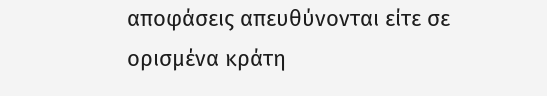αποφάσεις απευθύνονται είτε σε
ορισμένα κράτη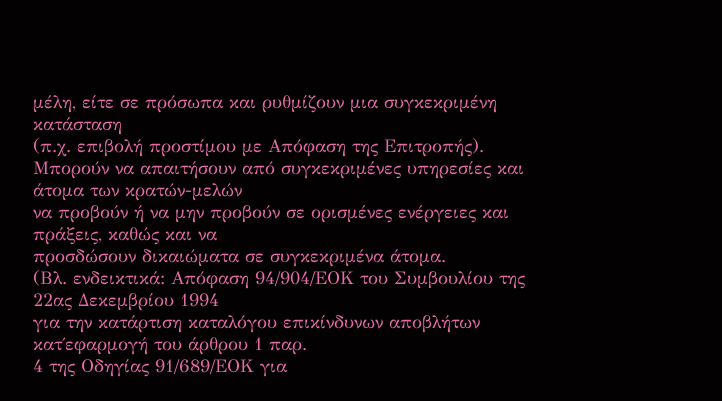μέλη, είτε σε πρόσωπα και ρυθμίζουν μια συγκεκριμένη κατάσταση
(π.χ. επιβολή προστίμου με Απόφαση της Επιτροπής).
Μπορούν να απαιτήσουν από συγκεκριμένες υπηρεσίες και άτομα των κρατών-μελών
να προβούν ή να μην προβούν σε ορισμένες ενέργειες και πράξεις, καθώς και να
προσδώσουν δικαιώματα σε συγκεκριμένα άτομα.
(Βλ. ενδεικτικά: Απόφαση 94/904/ΕΟΚ του Συμβουλίου της 22ας Δεκεμβρίου 1994
για την κατάρτιση καταλόγου επικίνδυνων αποβλήτων κατ΄εφαρμογή του άρθρου 1 παρ.
4 της Οδηγίας 91/689/ΕΟΚ για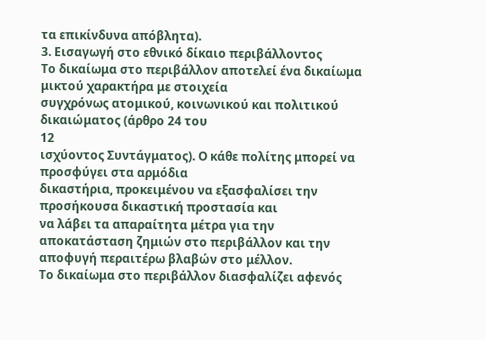τα επικίνδυνα απόβλητα).
3. Εισαγωγή στο εθνικό δίκαιο περιβάλλοντος
Το δικαίωμα στο περιβάλλον αποτελεί ένα δικαίωμα μικτού χαρακτήρα με στοιχεία
συγχρόνως ατομικού, κοινωνικού και πολιτικού δικαιώματος (άρθρο 24 του
12
ισχύοντος Συντάγματος). Ο κάθε πολίτης μπορεί να προσφύγει στα αρμόδια
δικαστήρια, προκειμένου να εξασφαλίσει την προσήκουσα δικαστική προστασία και
να λάβει τα απαραίτητα μέτρα για την αποκατάσταση ζημιών στο περιβάλλον και την
αποφυγή περαιτέρω βλαβών στο μέλλον.
Το δικαίωμα στο περιβάλλον διασφαλίζει αφενός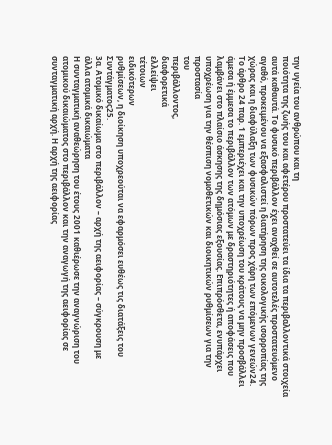την υγεία του ανθρώπου και τη
ποιότητα της ζωής του και αφετέρου προστατεύει τα ίδια τα περιβαλλοντικά στοιχεία
αυτά καθαυτά. Το φυσικό περιβάλλον έχει αναχθεί σε αυτοτελές προστατευόμενο
αγαθό, προκειμένου να εξασφαλιστεί η διατήρηση της οικολογικής ισορροπίας της
χώρας και η διαφύλαξη των φυσικών πόρων προς χάρη των επόμενων γενεών24.
Το άρθρο 24 παρ. 1 εμπεριέχει και την υποχρέωση του κράτους να μην προσβάλλει
άμεσα ή έμμεσα το περιβάλλον των ατόμων με δραστηριότητες ή αποφάσεις που
λαμβάνει στο πλαίσιο άσκησης της δημόσιας εξουσίας. Επιπρόσθετα, ενυπάρχει
υποχρέωση για την θέσπιση νομοθετικών και διοικητικών ρυθμίσεων για την
προστασία
του
περιβάλλοντος,
διαφορετικά
ελλείψει
τέτοιων
ειδικότερων
ρυθμίσεων, η διοίκηση υποχρεούται να εφαρμόσει ευθέως τις διατάξεις του
Συντάγματος25.
3α. Ατομικό δικαίωμα στο περιβάλλον – αρχή της αειφορίας – σύγκρουση με
άλλα ατομικά δικαιώματα
Η συνταγματική αναθεώρηση του έτους 2001 καθιέρωσε την αναγνώριση του
ατομικού δικαιώματος στο περιβάλλον και την αναγωγή της αειφορίας σε
συνταγματική αρχή. Η αρχή της αειφορίας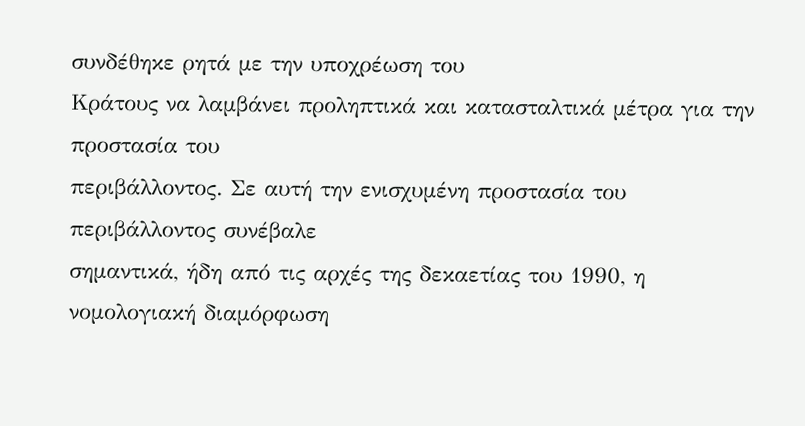συνδέθηκε ρητά με την υποχρέωση του
Κράτους να λαμβάνει προληπτικά και κατασταλτικά μέτρα για την προστασία του
περιβάλλοντος. Σε αυτή την ενισχυμένη προστασία του περιβάλλοντος συνέβαλε
σημαντικά, ήδη από τις αρχές της δεκαετίας του 1990, η νομολογιακή διαμόρφωση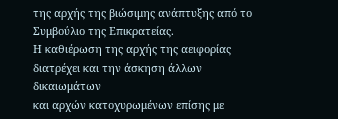της αρχής της βιώσιμης ανάπτυξης από το Συμβούλιο της Επικρατείας.
Η καθιέρωση της αρχής της αειφορίας διατρέχει και την άσκηση άλλων δικαιωμάτων
και αρχών κατοχυρωμένων επίσης με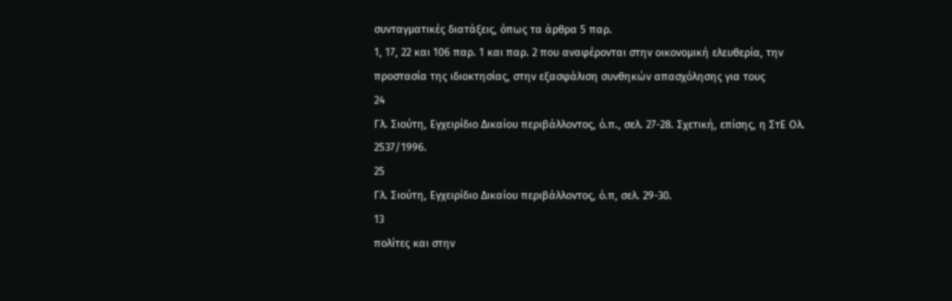συνταγματικές διατάξεις, όπως τα άρθρα 5 παρ.
1, 17, 22 και 106 παρ. 1 και παρ. 2 που αναφέρονται στην οικονομική ελευθερία, την
προστασία της ιδιοκτησίας, στην εξασφάλιση συνθηκών απασχόλησης για τους
24
Γλ. Σιούτη, Εγχειρίδιο Δικαίου περιβάλλοντος, ό.π., σελ. 27-28. Σχετική, επίσης, η ΣτΕ Ολ.
2537/1996.
25
Γλ. Σιούτη, Εγχειρίδιο Δικαίου περιβάλλοντος, ό.π, σελ. 29-30.
13
πολίτες και στην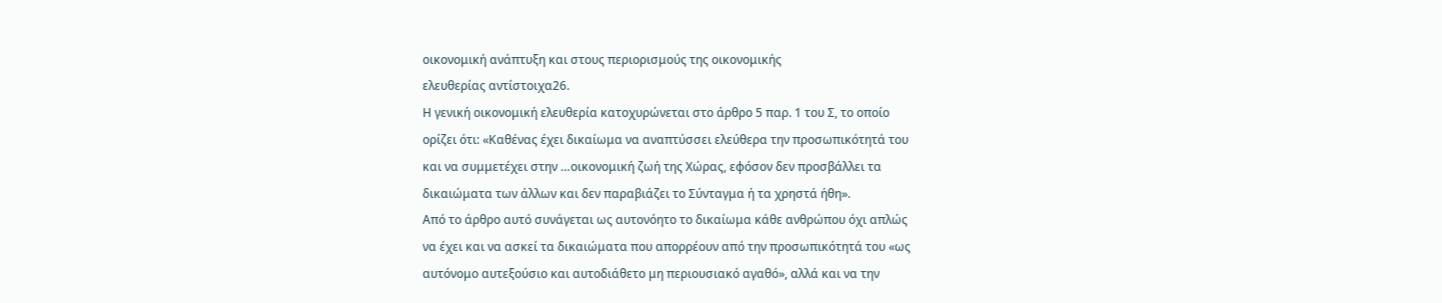οικονομική ανάπτυξη και στους περιορισμούς της οικονομικής
ελευθερίας αντίστοιχα26.
Η γενική οικονομική ελευθερία κατοχυρώνεται στο άρθρο 5 παρ. 1 του Σ, το οποίο
ορίζει ότι: «Καθένας έχει δικαίωμα να αναπτύσσει ελεύθερα την προσωπικότητά του
και να συμμετέχει στην …οικονομική ζωή της Χώρας, εφόσον δεν προσβάλλει τα
δικαιώματα των άλλων και δεν παραβιάζει το Σύνταγμα ή τα χρηστά ήθη».
Από το άρθρο αυτό συνάγεται ως αυτονόητο το δικαίωμα κάθε ανθρώπου όχι απλώς
να έχει και να ασκεί τα δικαιώματα που απορρέουν από την προσωπικότητά του «ως
αυτόνομο αυτεξούσιο και αυτοδιάθετο μη περιουσιακό αγαθό», αλλά και να την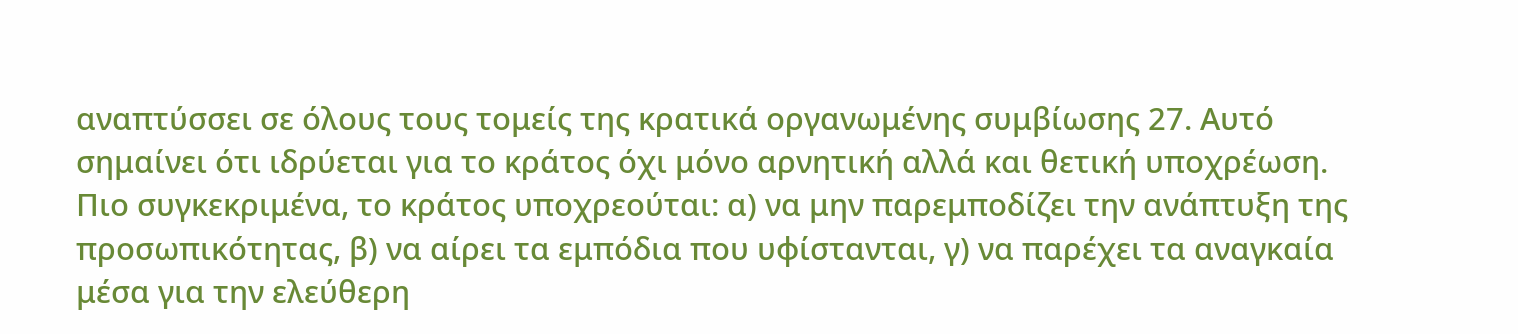αναπτύσσει σε όλους τους τομείς της κρατικά οργανωμένης συμβίωσης 27. Αυτό
σημαίνει ότι ιδρύεται για το κράτος όχι μόνο αρνητική αλλά και θετική υποχρέωση.
Πιο συγκεκριμένα, το κράτος υποχρεούται: α) να μην παρεμποδίζει την ανάπτυξη της
προσωπικότητας, β) να αίρει τα εμπόδια που υφίστανται, γ) να παρέχει τα αναγκαία
μέσα για την ελεύθερη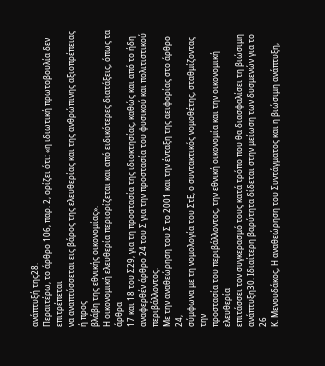ανάπτυξή της28.
Περαιτέρω, το άρθρο 106, παρ. 2, ορίζει ότι: «η ιδιωτική πρωτοβουλία δεν επιτρέπεται
να αναπτύσσεται εις βάρος της ελευθερίας και της ανθρώπινης αξιοπρέπειας ή προς
βλάβη της εθνικής οικονομίας».
Η οικονομική ελευθερία περιορίζεται και από ειδικότερες διατάξεις, όπως τα άρθρα
17 και 18 του Σ29, για τη προστασία της ιδιοκτησίας, καθώς και από το ήδη
αναφερθέν άρθρο 24 του Σ για την προστασία του φυσικού και πολιτιστικού
περιβάλλοντος.
Με την αναθεώρηση του Σ το 2001 και την ένταξη της αειφορίας στο άρθρο 24,
σύμφωνα με τη νομολογία του ΣτΕ, ο συντακτικός νομοθέτης, σταθμίζοντας την
προστασία του περιβάλλοντος, την εθνική οικονομία και την οικονομική ελευθερία
επιτάσσει τον συγκερασμό τους κατά τρόπο που θα διασφαλίσει τη βιώσιμη
ανάπτυξη30. Ιδιαίτερη βαρύτητα δίδεται στην μείωση των δυσμενών για το
26
Κ. Μενουδάκος, Η αναθεώρηση του Συντάγματος και η βιώσιμη ανάπτυξη,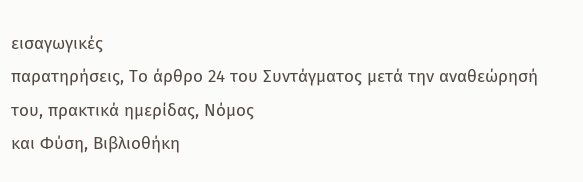εισαγωγικές
παρατηρήσεις, Το άρθρο 24 του Συντάγματος μετά την αναθεώρησή του, πρακτικά ημερίδας, Νόμος
και Φύση, Βιβλιοθήκη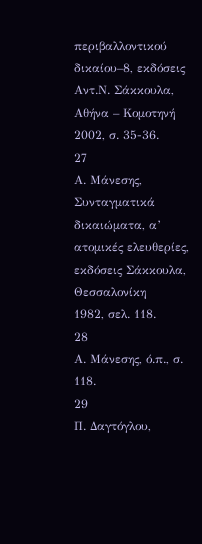περιβαλλοντικού δικαίου–8, εκδόσεις Αντ.Ν. Σάκκουλα, Αθήνα – Κομοτηνή
2002, σ. 35-36.
27
Α. Μάνεσης, Συνταγματικά δικαιώματα, α’ ατομικές ελευθερίες, εκδόσεις Σάκκουλα, Θεσσαλονίκη
1982, σελ. 118.
28
Α. Μάνεσης, ό.π., σ. 118.
29
Π. Δαγτόγλου,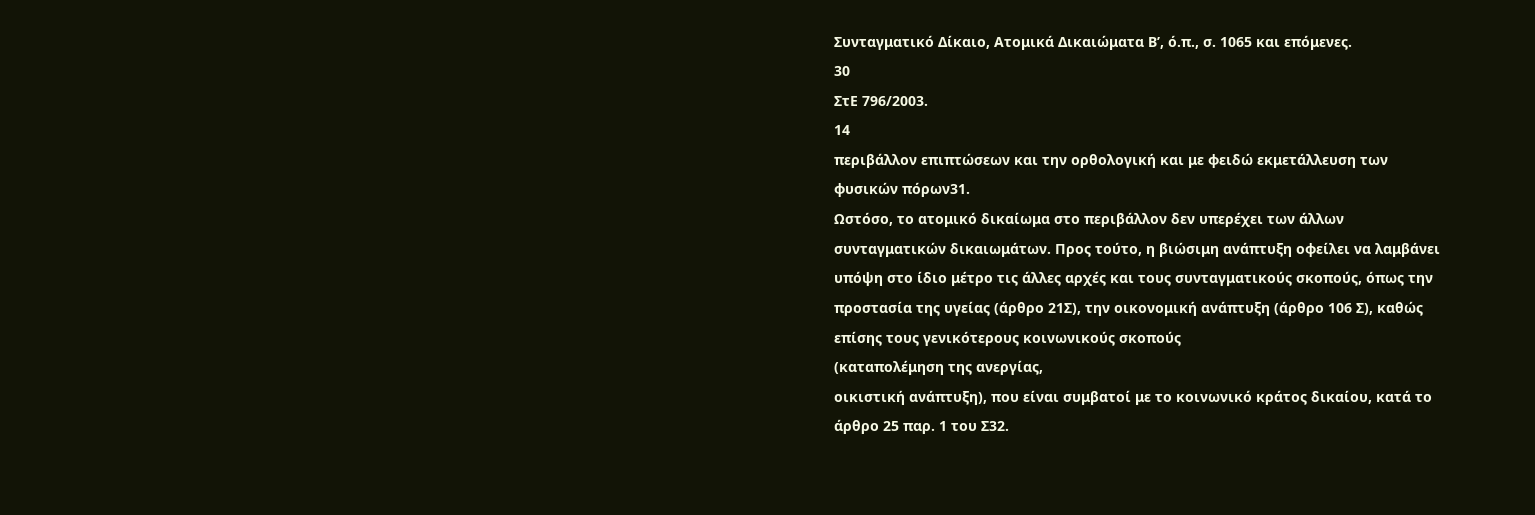Συνταγματικό Δίκαιο, Ατομικά Δικαιώματα Β’, ό.π., σ. 1065 και επόμενες.
30
ΣτΕ 796/2003.
14
περιβάλλον επιπτώσεων και την ορθολογική και με φειδώ εκμετάλλευση των
φυσικών πόρων31.
Ωστόσο, το ατομικό δικαίωμα στο περιβάλλον δεν υπερέχει των άλλων
συνταγματικών δικαιωμάτων. Προς τούτο, η βιώσιμη ανάπτυξη οφείλει να λαμβάνει
υπόψη στο ίδιο μέτρο τις άλλες αρχές και τους συνταγματικούς σκοπούς, όπως την
προστασία της υγείας (άρθρο 21Σ), την οικονομική ανάπτυξη (άρθρο 106 Σ), καθώς
επίσης τους γενικότερους κοινωνικούς σκοπούς
(καταπολέμηση της ανεργίας,
οικιστική ανάπτυξη), που είναι συμβατοί με το κοινωνικό κράτος δικαίου, κατά το
άρθρο 25 παρ. 1 του Σ32.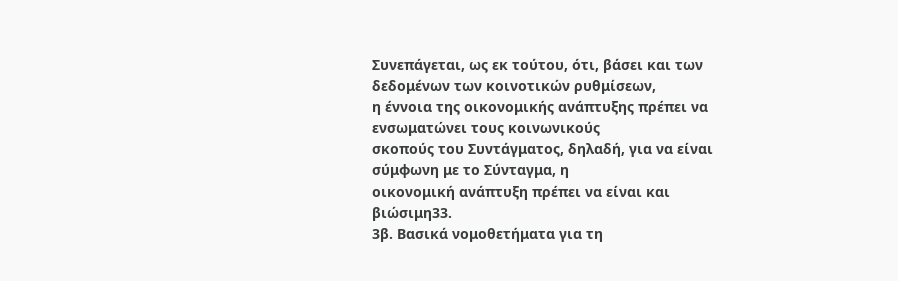Συνεπάγεται, ως εκ τούτου, ότι, βάσει και των δεδομένων των κοινοτικών ρυθμίσεων,
η έννοια της οικονομικής ανάπτυξης πρέπει να ενσωματώνει τους κοινωνικούς
σκοπούς του Συντάγματος, δηλαδή, για να είναι σύμφωνη με το Σύνταγμα, η
οικονομική ανάπτυξη πρέπει να είναι και βιώσιμη33.
3β. Βασικά νομοθετήματα για τη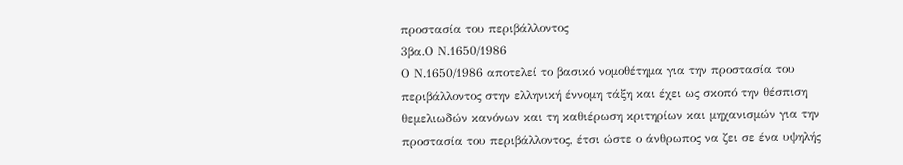προστασία του περιβάλλοντος
3βα.Ο Ν.1650/1986
Ο Ν.1650/1986 αποτελεί το βασικό νομοθέτημα για την προστασία του
περιβάλλοντος στην ελληνική έννομη τάξη και έχει ως σκοπό την θέσπιση
θεμελιωδών κανόνων και τη καθιέρωση κριτηρίων και μηχανισμών για την
προστασία του περιβάλλοντος, έτσι ώστε ο άνθρωπος να ζει σε ένα υψηλής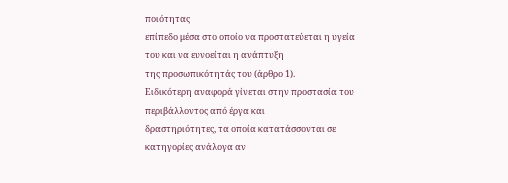ποιότητας
επίπεδο μέσα στο οποίο να προστατεύεται η υγεία του και να ευνοείται η ανάπτυξη
της προσωπικότητάς του (άρθρο 1).
Ειδικότερη αναφορά γίνεται στην προστασία του περιβάλλοντος από έργα και
δραστηριότητες, τα οποία κατατάσσονται σε κατηγορίες ανάλογα αν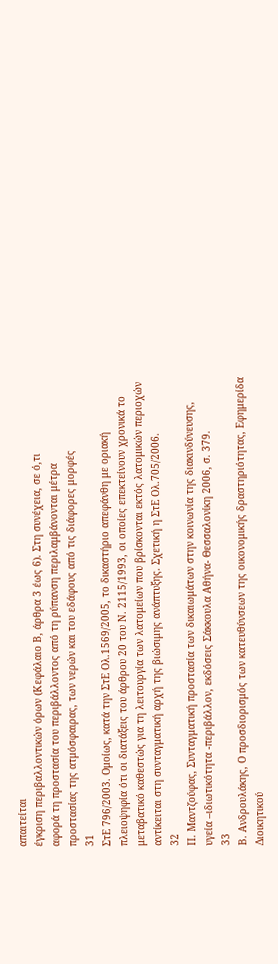απαιτείται
έγκριση περιβαλλοντικών όρων (Κεφάλαιο Β, άρθρα 3 έως 6). Στη συνέχεια, σε ό,τι
αφορά τη προστασία του περιβάλλοντος από τη ρύπανση περιλαμβάνονται μέτρα
προστασίας της ατμόσφαιρας, των νερών και του εδάφους από τις διάφορες μορφές
31
ΣτΕ 796/2003. Ομοίως, κατά την ΣτΕ Ολ.1569/2005, το δικαστήριο απεφάνθη με οριακή
πλειοψηφία ότι οι διατάξεις του άρθρου 20 του Ν. 2115/1993, οι οποίες επεκτείνουν χρονικά το
μεταβατικό καθεστώς για τη λειτουργία των λατομείων που βρίσκονται εκτός λατομικών περιοχών
αντίκειται στη συνταγματική αρχή της βιώσιμης ανάπτυξης. Σχετική η ΣτΕ Ολ.705/2006.
32
Π. Μαντζούφας, Συνταγματική προστασία των δικαιωμάτων στην κοινωνία της διακινδύνευσης,
υγεία –ιδιωτικότητα -περιβάλλον, εκδόσεις Σάκκουλα Αθήνα- Θεσσαλονίκη 2006, σ. 379.
33
Β. Ανδρουλάκης, Ο προσδιορισμός των κατευθύνσεων της οικονομικής δραστηριότητας, Εφημερίδα
Διοικητικού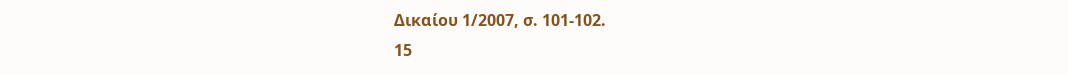Δικαίου 1/2007, σ. 101-102.
15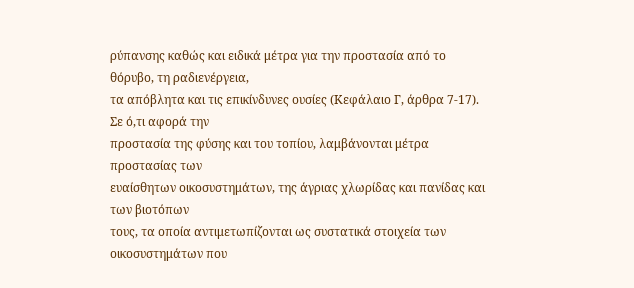ρύπανσης καθώς και ειδικά μέτρα για την προστασία από το θόρυβο, τη ραδιενέργεια,
τα απόβλητα και τις επικίνδυνες ουσίες (Κεφάλαιο Γ, άρθρα 7-17). Σε ό,τι αφορά την
προστασία της φύσης και του τοπίου, λαμβάνονται μέτρα προστασίας των
ευαίσθητων οικοσυστημάτων, της άγριας χλωρίδας και πανίδας και των βιοτόπων
τους, τα οποία αντιμετωπίζονται ως συστατικά στοιχεία των οικοσυστημάτων που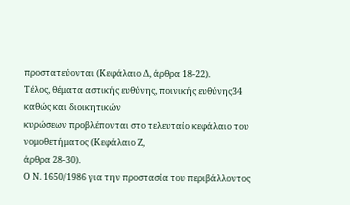προστατεύονται (Κεφάλαιο Δ, άρθρα 18-22).
Τέλος, θέματα αστικής ευθύνης, ποινικής ευθύνης34 καθώς και διοικητικών
κυρώσεων προβλέπονται στο τελευταίο κεφάλαιο του νομοθετήματος (Κεφάλαιο Ζ,
άρθρα 28-30).
Ο Ν. 1650/1986 για την προστασία του περιβάλλοντος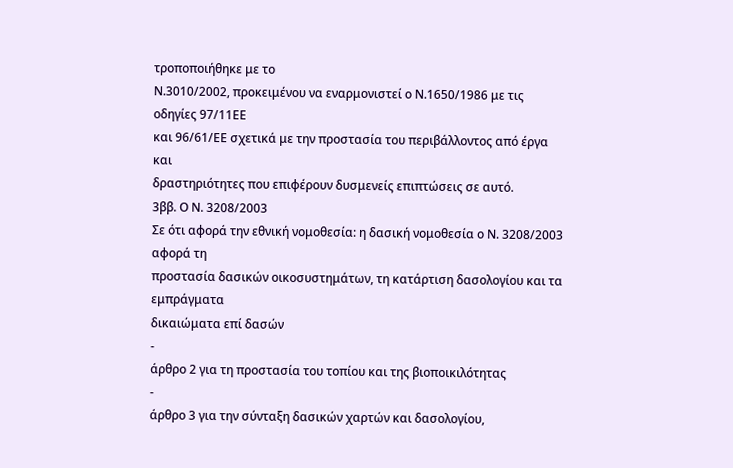τροποποιήθηκε με το
Ν.3010/2002, προκειμένου να εναρμονιστεί ο Ν.1650/1986 με τις οδηγίες 97/11ΕΕ
και 96/61/ΕΕ σχετικά με την προστασία του περιβάλλοντος από έργα και
δραστηριότητες που επιφέρουν δυσμενείς επιπτώσεις σε αυτό.
3ββ. Ο Ν. 3208/2003
Σε ότι αφορά την εθνική νομοθεσία: η δασική νομοθεσία ο Ν. 3208/2003 αφορά τη
προστασία δασικών οικοσυστημάτων, τη κατάρτιση δασολογίου και τα εμπράγματα
δικαιώματα επί δασών
-
άρθρο 2 για τη προστασία του τοπίου και της βιοποικιλότητας
-
άρθρο 3 για την σύνταξη δασικών χαρτών και δασολογίου,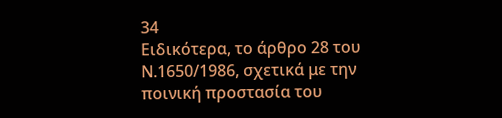34
Ειδικότερα, το άρθρο 28 του Ν.1650/1986, σχετικά με την ποινική προστασία του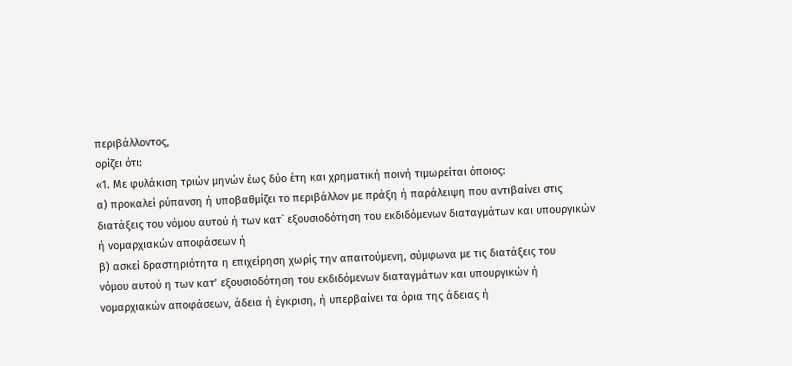περιβάλλοντος,
ορίζει ότι:
«1. Με φυλάκιση τριών μηνών έως δύο έτη και χρηματική ποινή τιμωρείται όποιος:
α) προκαλεί ρύπανση ή υποβαθμίζει το περιβάλλον με πράξη ή παράλειψη που αντιβαίνει στις
διατάξεις του νόμου αυτού ή των κατ` εξουσιοδότηση του εκδιδόμενων διαταγμάτων και υπουργικών
ή νομαρχιακών αποφάσεων ή
β) ασκεί δραστηριότητα η επιχείρηση χωρίς την απαιτούμενη, σύμφωνα με τις διατάξεις του
νόμου αυτού η των κατ’ εξουσιοδότηση του εκδιδόμενων διαταγμάτων και υπουργικών ή
νομαρχιακών αποφάσεων, άδεια ή έγκριση, ή υπερβαίνει τα όρια της άδειας ή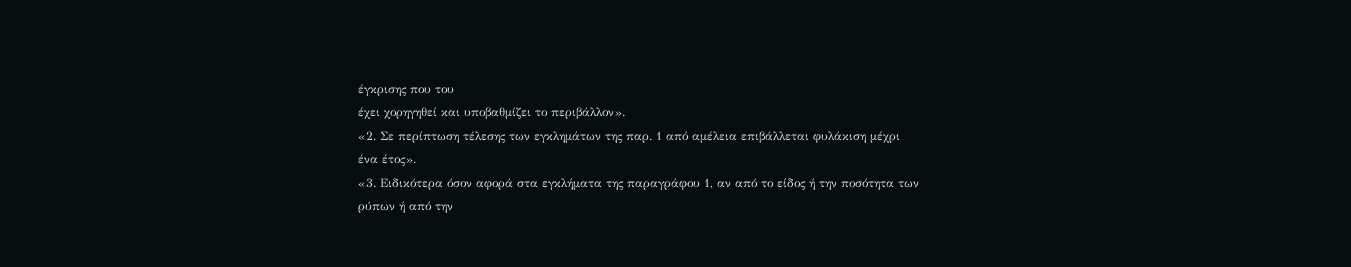έγκρισης που του
έχει χορηγηθεί και υποβαθμίζει το περιβάλλον».
«2. Σε περίπτωση τέλεσης των εγκλημάτων της παρ. 1 από αμέλεια επιβάλλεται φυλάκιση μέχρι
ένα έτος».
«3. Ειδικότερα όσον αφορά στα εγκλήματα της παραγράφου 1, αν από το είδος ή την ποσότητα των
ρύπων ή από την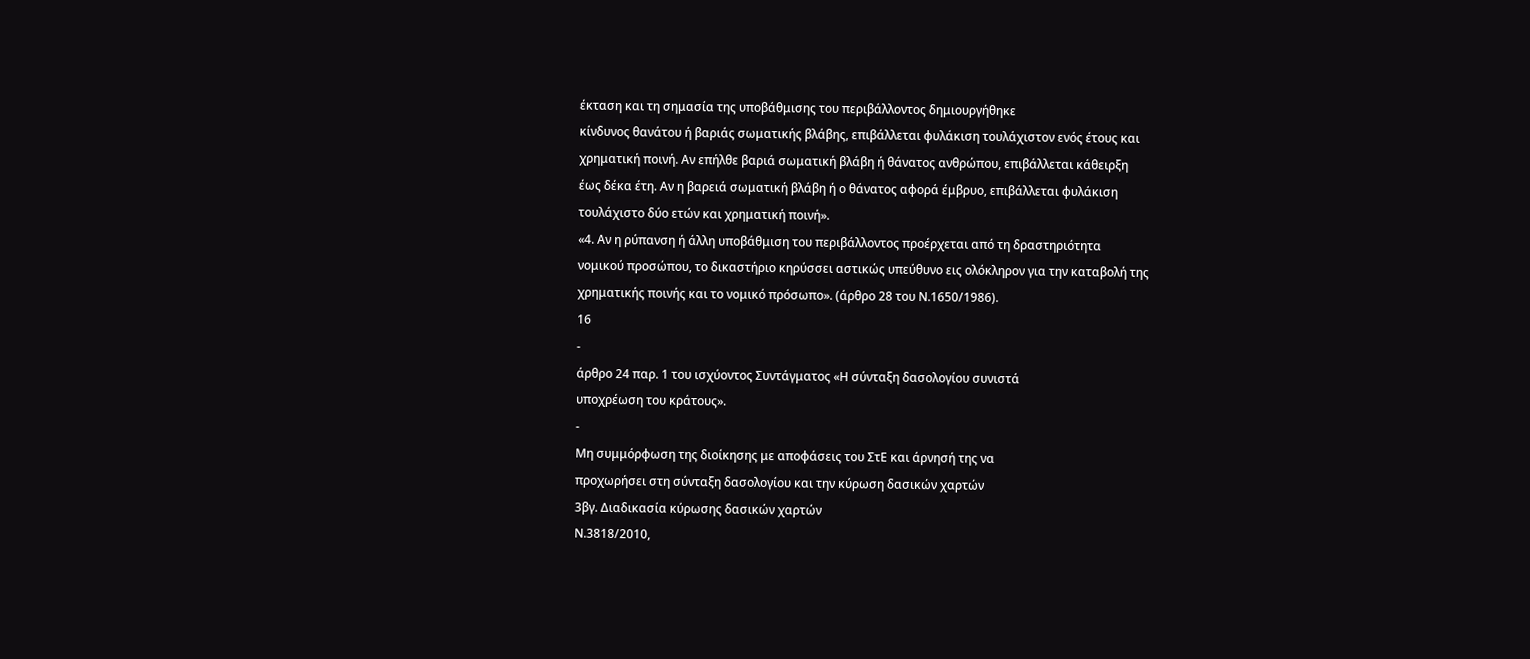έκταση και τη σημασία της υποβάθμισης του περιβάλλοντος δημιουργήθηκε
κίνδυνος θανάτου ή βαριάς σωματικής βλάβης, επιβάλλεται φυλάκιση τουλάχιστον ενός έτους και
χρηματική ποινή. Αν επήλθε βαριά σωματική βλάβη ή θάνατος ανθρώπου, επιβάλλεται κάθειρξη
έως δέκα έτη. Αν η βαρειά σωματική βλάβη ή ο θάνατος αφορά έμβρυο, επιβάλλεται φυλάκιση
τουλάχιστο δύο ετών και χρηματική ποινή».
«4. Αν η ρύπανση ή άλλη υποβάθμιση του περιβάλλοντος προέρχεται από τη δραστηριότητα
νομικού προσώπου, το δικαστήριο κηρύσσει αστικώς υπεύθυνο εις ολόκληρον για την καταβολή της
χρηματικής ποινής και το νομικό πρόσωπο». (άρθρο 28 του Ν.1650/1986).
16
-
άρθρο 24 παρ. 1 του ισχύοντος Συντάγματος «Η σύνταξη δασολογίου συνιστά
υποχρέωση του κράτους».
-
Μη συμμόρφωση της διοίκησης με αποφάσεις του ΣτΕ και άρνησή της να
προχωρήσει στη σύνταξη δασολογίου και την κύρωση δασικών χαρτών
3βγ. Διαδικασία κύρωσης δασικών χαρτών
Ν.3818/2010,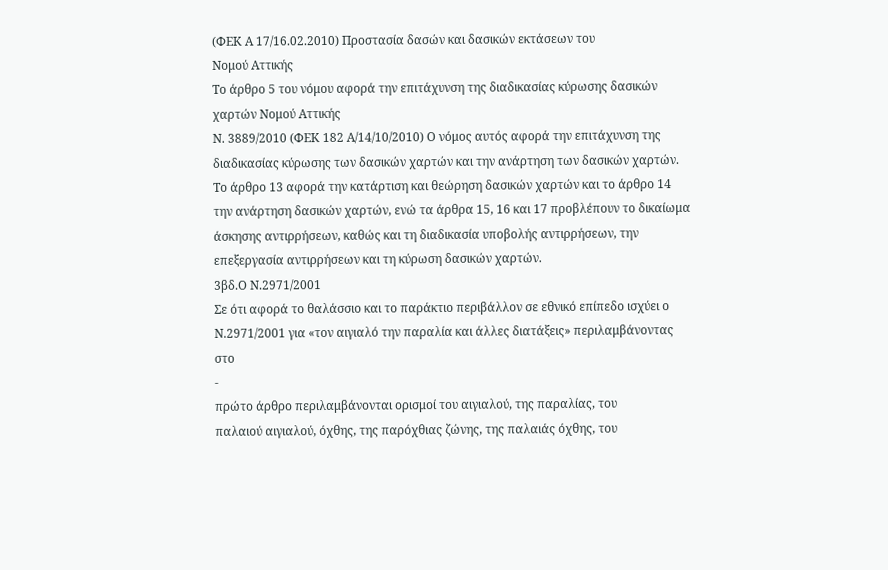(ΦΕΚ Α 17/16.02.2010) Προστασία δασών και δασικών εκτάσεων του
Νομού Αττικής
Το άρθρο 5 του νόμου αφορά την επιτάχυνση της διαδικασίας κύρωσης δασικών
χαρτών Νομού Αττικής
Ν. 3889/2010 (ΦΕΚ 182 Α/14/10/2010) Ο νόμος αυτός αφορά την επιτάχυνση της
διαδικασίας κύρωσης των δασικών χαρτών και την ανάρτηση των δασικών χαρτών.
Το άρθρο 13 αφορά την κατάρτιση και θεώρηση δασικών χαρτών και το άρθρο 14
την ανάρτηση δασικών χαρτών, ενώ τα άρθρα 15, 16 και 17 προβλέπουν το δικαίωμα
άσκησης αντιρρήσεων, καθώς και τη διαδικασία υποβολής αντιρρήσεων, την
επεξεργασία αντιρρήσεων και τη κύρωση δασικών χαρτών.
3βδ.Ο Ν.2971/2001
Σε ότι αφορά το θαλάσσιο και το παράκτιο περιβάλλον σε εθνικό επίπεδο ισχύει ο
Ν.2971/2001 για «τον αιγιαλό την παραλία και άλλες διατάξεις» περιλαμβάνοντας
στο
-
πρώτο άρθρο περιλαμβάνονται ορισμοί του αιγιαλού, της παραλίας, του
παλαιού αιγιαλού, όχθης, της παρόχθιας ζώνης, της παλαιάς όχθης, του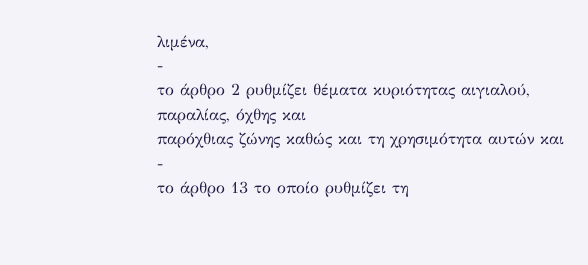λιμένα,
-
το άρθρο 2 ρυθμίζει θέματα κυριότητας αιγιαλού, παραλίας, όχθης και
παρόχθιας ζώνης καθώς και τη χρησιμότητα αυτών και
-
το άρθρο 13 το οποίο ρυθμίζει τη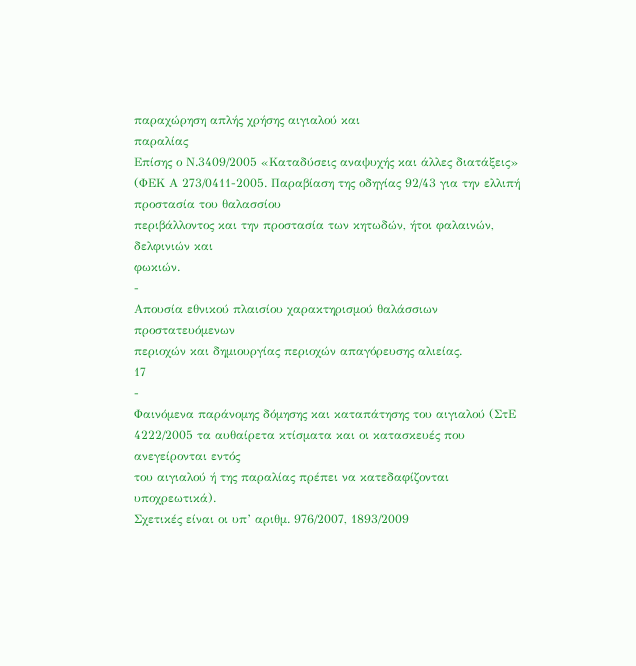παραχώρηση απλής χρήσης αιγιαλού και
παραλίας
Επίσης ο Ν.3409/2005 «Καταδύσεις αναψυχής και άλλες διατάξεις» (ΦΕΚ Α 273/0411-2005. Παραβίαση της οδηγίας 92/43 για την ελλιπή προστασία του θαλασσίου
περιβάλλοντος και την προστασία των κητωδών, ήτοι φαλαινών, δελφινιών και
φωκιών.
-
Απουσία εθνικού πλαισίου χαρακτηρισμού θαλάσσιων προστατευόμενων
περιοχών και δημιουργίας περιοχών απαγόρευσης αλιείας.
17
-
Φαινόμενα παράνομης δόμησης και καταπάτησης του αιγιαλού (ΣτΕ
4222/2005 τα αυθαίρετα κτίσματα και οι κατασκευές που ανεγείρονται εντός
του αιγιαλού ή της παραλίας πρέπει να κατεδαφίζονται υποχρεωτικά).
Σχετικές είναι οι υπ’ αριθμ. 976/2007, 1893/2009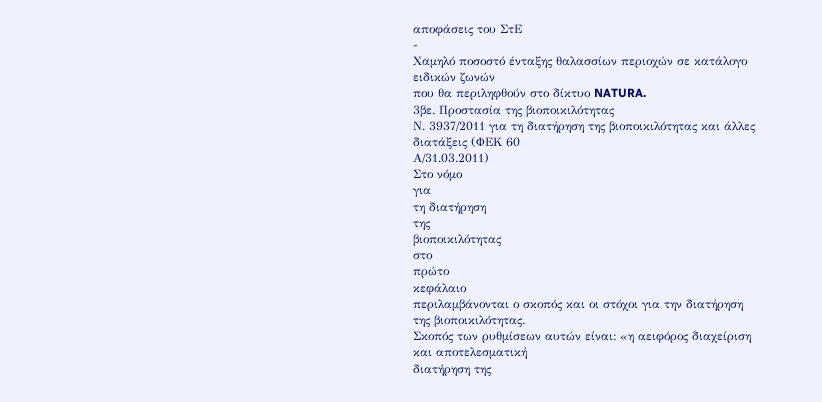αποφάσεις του ΣτΕ
-
Χαμηλό ποσοστό ένταξης θαλασσίων περιοχών σε κατάλογο ειδικών ζωνών
που θα περιληφθούν στο δίκτυο NATURA.
3βε. Προστασία της βιοποικιλότητας
Ν. 3937/2011 για τη διατήρηση της βιοποικιλότητας και άλλες διατάξεις (ΦΕΚ 60
Α/31.03.2011)
Στο νόμο
για
τη διατήρηση
της
βιοποικιλότητας
στο
πρώτο
κεφάλαιο
περιλαμβάνονται ο σκοπός και οι στόχοι για την διατήρηση της βιοποικιλότητας.
Σκοπός των ρυθμίσεων αυτών είναι: «η αειφόρος διαχείριση και αποτελεσματική
διατήρηση της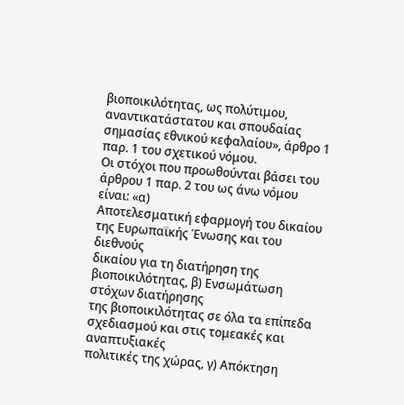βιοποικιλότητας, ως πολύτιμου, αναντικατάστατου και σπουδαίας
σημασίας εθνικού κεφαλαίου», άρθρο 1 παρ. 1 του σχετικού νόμου.
Οι στόχοι που προωθούνται βάσει του άρθρου 1 παρ. 2 του ως άνω νόμου είναι: «α)
Αποτελεσματική εφαρμογή του δικαίου της Ευρωπαϊκής Ένωσης και του διεθνούς
δικαίου για τη διατήρηση της βιοποικιλότητας, β) Ενσωμάτωση στόχων διατήρησης
της βιοποικιλότητας σε όλα τα επίπεδα σχεδιασμού και στις τομεακές και αναπτυξιακές
πολιτικές της χώρας, γ) Απόκτηση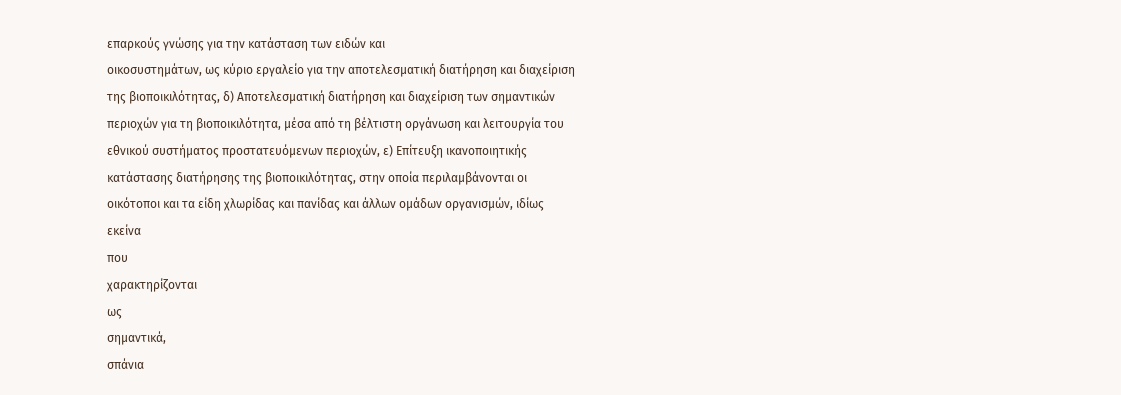επαρκούς γνώσης για την κατάσταση των ειδών και
οικοσυστημάτων, ως κύριο εργαλείο για την αποτελεσματική διατήρηση και διαχείριση
της βιοποικιλότητας, δ) Αποτελεσματική διατήρηση και διαχείριση των σημαντικών
περιοχών για τη βιοποικιλότητα, μέσα από τη βέλτιστη οργάνωση και λειτουργία του
εθνικού συστήματος προστατευόμενων περιοχών, ε) Επίτευξη ικανοποιητικής
κατάστασης διατήρησης της βιοποικιλότητας, στην οποία περιλαμβάνονται οι
οικότοποι και τα είδη χλωρίδας και πανίδας και άλλων ομάδων οργανισμών, ιδίως
εκείνα
που
χαρακτηρίζονται
ως
σημαντικά,
σπάνια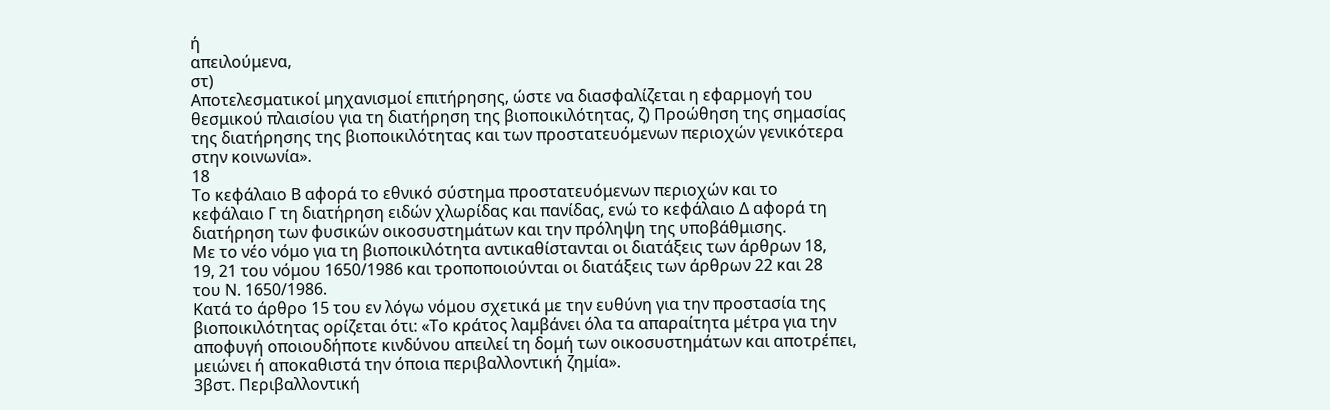ή
απειλούμενα,
στ)
Αποτελεσματικοί μηχανισμοί επιτήρησης, ώστε να διασφαλίζεται η εφαρμογή του
θεσμικού πλαισίου για τη διατήρηση της βιοποικιλότητας, ζ) Προώθηση της σημασίας
της διατήρησης της βιοποικιλότητας και των προστατευόμενων περιοχών γενικότερα
στην κοινωνία».
18
Το κεφάλαιο Β αφορά το εθνικό σύστημα προστατευόμενων περιοχών και το
κεφάλαιο Γ τη διατήρηση ειδών χλωρίδας και πανίδας, ενώ το κεφάλαιο Δ αφορά τη
διατήρηση των φυσικών οικοσυστημάτων και την πρόληψη της υποβάθμισης.
Με το νέο νόμο για τη βιοποικιλότητα αντικαθίστανται οι διατάξεις των άρθρων 18,
19, 21 του νόμου 1650/1986 και τροποποιούνται οι διατάξεις των άρθρων 22 και 28
του Ν. 1650/1986.
Κατά το άρθρο 15 του εν λόγω νόμου σχετικά με την ευθύνη για την προστασία της
βιοποικιλότητας ορίζεται ότι: «Το κράτος λαμβάνει όλα τα απαραίτητα μέτρα για την
αποφυγή οποιουδήποτε κινδύνου απειλεί τη δομή των οικοσυστημάτων και αποτρέπει,
μειώνει ή αποκαθιστά την όποια περιβαλλοντική ζημία».
3βστ. Περιβαλλοντική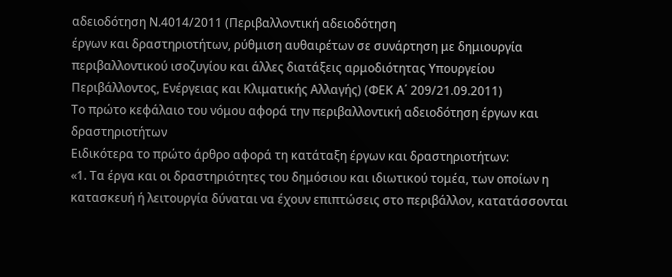αδειοδότηση Ν.4014/2011 (Περιβαλλοντική αδειοδότηση
έργων και δραστηριοτήτων, ρύθμιση αυθαιρέτων σε συνάρτηση με δημιουργία
περιβαλλοντικού ισοζυγίου και άλλες διατάξεις αρμοδιότητας Υπουργείου
Περιβάλλοντος, Ενέργειας και Κλιματικής Αλλαγής) (ΦΕΚ Α΄ 209/21.09.2011)
Το πρώτο κεφάλαιο του νόμου αφορά την περιβαλλοντική αδειοδότηση έργων και
δραστηριοτήτων
Ειδικότερα το πρώτο άρθρο αφορά τη κατάταξη έργων και δραστηριοτήτων:
«1. Τα έργα και οι δραστηριότητες του δημόσιου και ιδιωτικού τομέα, των οποίων η
κατασκευή ή λειτουργία δύναται να έχουν επιπτώσεις στο περιβάλλον, κατατάσσονται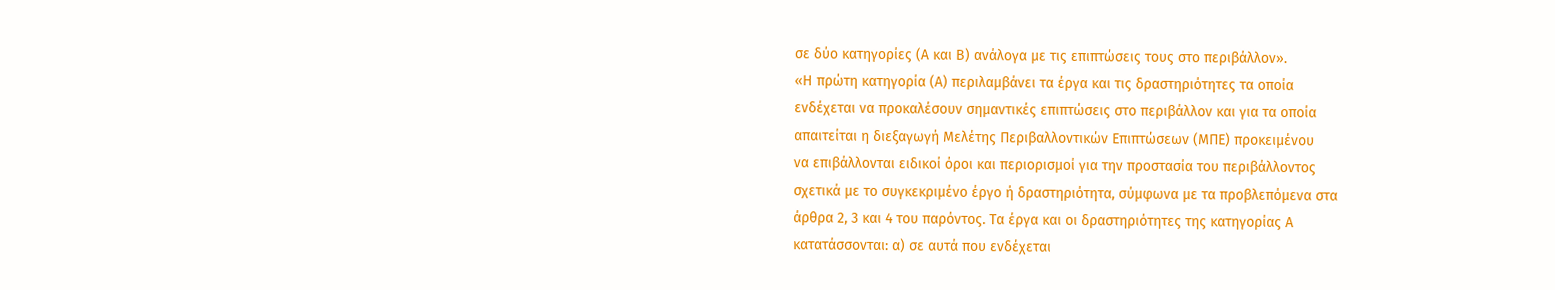σε δύο κατηγορίες (Α και Β) ανάλογα με τις επιπτώσεις τους στο περιβάλλον».
«Η πρώτη κατηγορία (Α) περιλαμβάνει τα έργα και τις δραστηριότητες τα οποία
ενδέχεται να προκαλέσουν σημαντικές επιπτώσεις στο περιβάλλον και για τα οποία
απαιτείται η διεξαγωγή Μελέτης Περιβαλλοντικών Επιπτώσεων (ΜΠΕ) προκειμένου
να επιβάλλονται ειδικοί όροι και περιορισμοί για την προστασία του περιβάλλοντος
σχετικά με το συγκεκριμένο έργο ή δραστηριότητα, σύμφωνα με τα προβλεπόμενα στα
άρθρα 2, 3 και 4 του παρόντος. Τα έργα και οι δραστηριότητες της κατηγορίας Α
κατατάσσονται: α) σε αυτά που ενδέχεται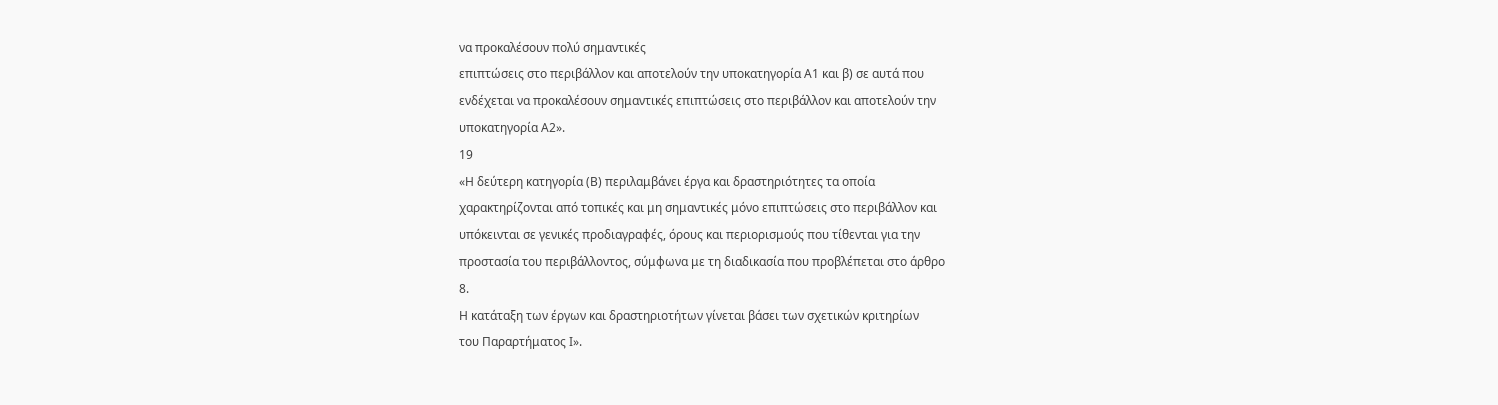να προκαλέσουν πολύ σημαντικές
επιπτώσεις στο περιβάλλον και αποτελούν την υποκατηγορία Α1 και β) σε αυτά που
ενδέχεται να προκαλέσουν σημαντικές επιπτώσεις στο περιβάλλον και αποτελούν την
υποκατηγορία Α2».
19
«Η δεύτερη κατηγορία (Β) περιλαμβάνει έργα και δραστηριότητες τα οποία
χαρακτηρίζονται από τοπικές και μη σημαντικές μόνο επιπτώσεις στο περιβάλλον και
υπόκεινται σε γενικές προδιαγραφές, όρους και περιορισμούς που τίθενται για την
προστασία του περιβάλλοντος, σύμφωνα με τη διαδικασία που προβλέπεται στο άρθρο
8.
Η κατάταξη των έργων και δραστηριοτήτων γίνεται βάσει των σχετικών κριτηρίων
του Παραρτήματος Ι».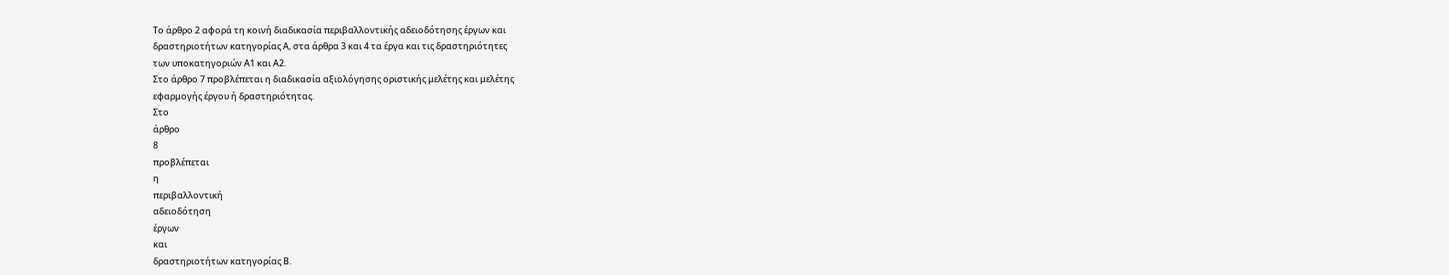Το άρθρο 2 αφορά τη κοινή διαδικασία περιβαλλοντικής αδειοδότησης έργων και
δραστηριοτήτων κατηγορίας Α, στα άρθρα 3 και 4 τα έργα και τις δραστηριότητες
των υποκατηγοριών Α1 και Α2.
Στο άρθρο 7 προβλέπεται η διαδικασία αξιολόγησης οριστικής μελέτης και μελέτης
εφαρμογής έργου ή δραστηριότητας.
Στο
άρθρο
8
προβλέπεται
η
περιβαλλοντική
αδειοδότηση
έργων
και
δραστηριοτήτων κατηγορίας Β.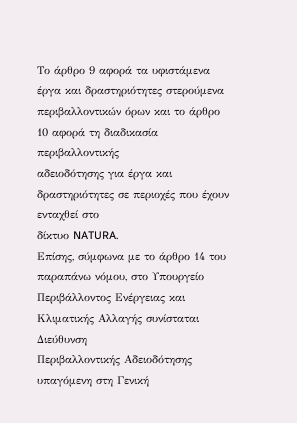Το άρθρο 9 αφορά τα υφιστάμενα έργα και δραστηριότητες στερούμενα
περιβαλλοντικών όρων και το άρθρο 10 αφορά τη διαδικασία περιβαλλοντικής
αδειοδότησης για έργα και δραστηριότητες σε περιοχές που έχουν ενταχθεί στο
δίκτυο NATURA.
Επίσης, σύμφωνα με το άρθρο 14 του παραπάνω νόμου, στο Υπουργείο
Περιβάλλοντος Ενέργειας και Κλιματικής Αλλαγής συνίσταται Διεύθυνση
Περιβαλλοντικής Αδειοδότησης υπαγόμενη στη Γενική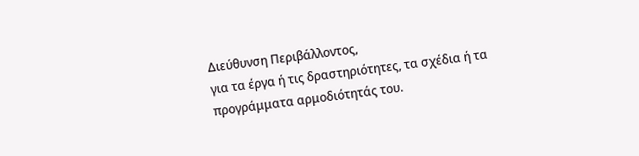Διεύθυνση Περιβάλλοντος,
για τα έργα ή τις δραστηριότητες, τα σχέδια ή τα προγράμματα αρμοδιότητάς του.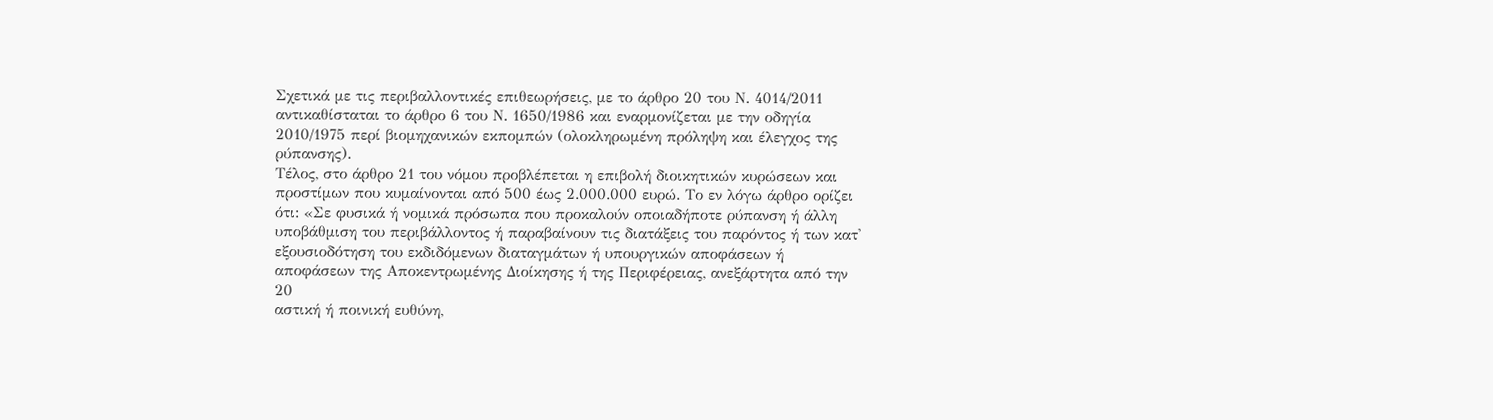Σχετικά με τις περιβαλλοντικές επιθεωρήσεις, με το άρθρο 20 του Ν. 4014/2011
αντικαθίσταται το άρθρο 6 του Ν. 1650/1986 και εναρμονίζεται με την οδηγία
2010/1975 περί βιομηχανικών εκπομπών (ολοκληρωμένη πρόληψη και έλεγχος της
ρύπανσης).
Τέλος, στο άρθρο 21 του νόμου προβλέπεται η επιβολή διοικητικών κυρώσεων και
προστίμων που κυμαίνονται από 500 έως 2.000.000 ευρώ. Το εν λόγω άρθρο ορίζει
ότι: «Σε φυσικά ή νομικά πρόσωπα που προκαλούν οποιαδήποτε ρύπανση ή άλλη
υποβάθμιση του περιβάλλοντος ή παραβαίνουν τις διατάξεις του παρόντος ή των κατ'
εξουσιοδότηση του εκδιδόμενων διαταγμάτων ή υπουργικών αποφάσεων ή
αποφάσεων της Αποκεντρωμένης Διοίκησης ή της Περιφέρειας, ανεξάρτητα από την
20
αστική ή ποινική ευθύνη,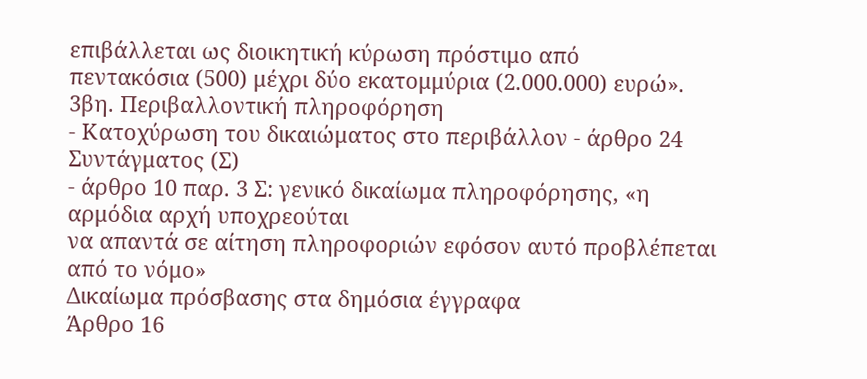επιβάλλεται ως διοικητική κύρωση πρόστιμο από
πεντακόσια (500) μέχρι δύο εκατομμύρια (2.000.000) ευρώ».
3βη. Περιβαλλοντική πληροφόρηση
- Κατοχύρωση του δικαιώματος στο περιβάλλον - άρθρο 24 Συντάγματος (Σ)
- άρθρο 10 παρ. 3 Σ: γενικό δικαίωμα πληροφόρησης, «η αρμόδια αρχή υποχρεούται
να απαντά σε αίτηση πληροφοριών εφόσον αυτό προβλέπεται από το νόμο»
Δικαίωμα πρόσβασης στα δημόσια έγγραφα
Άρθρο 16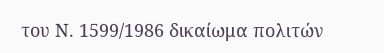του Ν. 1599/1986 δικαίωμα πολιτών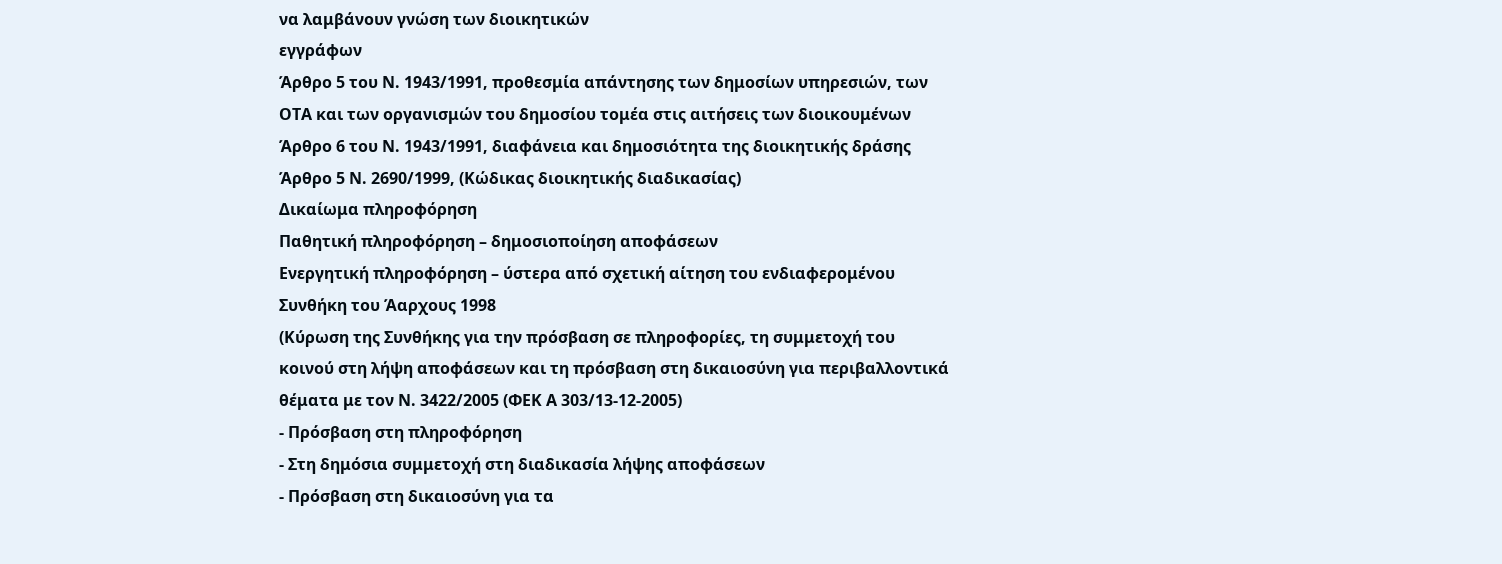να λαμβάνουν γνώση των διοικητικών
εγγράφων
Άρθρο 5 του Ν. 1943/1991, προθεσμία απάντησης των δημοσίων υπηρεσιών, των
ΟΤΑ και των οργανισμών του δημοσίου τομέα στις αιτήσεις των διοικουμένων
Άρθρο 6 του Ν. 1943/1991, διαφάνεια και δημοσιότητα της διοικητικής δράσης
Άρθρο 5 Ν. 2690/1999, (Κώδικας διοικητικής διαδικασίας)
Δικαίωμα πληροφόρηση
Παθητική πληροφόρηση – δημοσιοποίηση αποφάσεων
Ενεργητική πληροφόρηση – ύστερα από σχετική αίτηση του ενδιαφερομένου
Συνθήκη του Άαρχους 1998
(Κύρωση της Συνθήκης για την πρόσβαση σε πληροφορίες, τη συμμετοχή του
κοινού στη λήψη αποφάσεων και τη πρόσβαση στη δικαιοσύνη για περιβαλλοντικά
θέματα με τον Ν. 3422/2005 (ΦΕΚ Α 303/13-12-2005)
- Πρόσβαση στη πληροφόρηση
- Στη δημόσια συμμετοχή στη διαδικασία λήψης αποφάσεων
- Πρόσβαση στη δικαιοσύνη για τα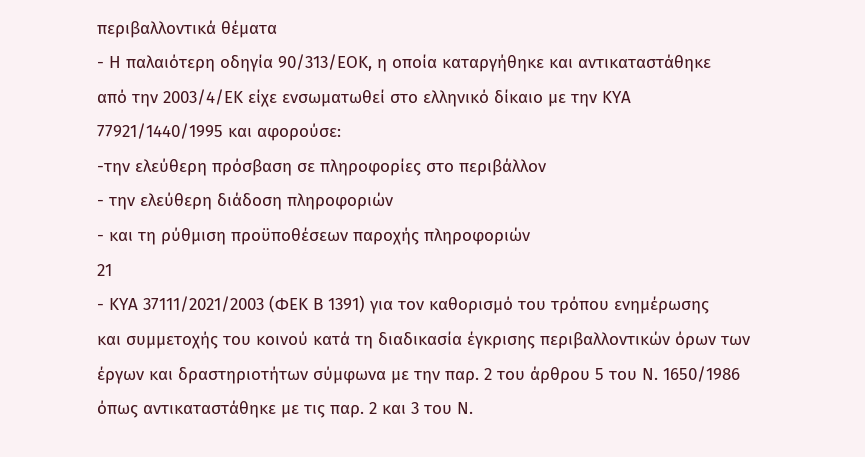περιβαλλοντικά θέματα
- Η παλαιότερη οδηγία 90/313/ΕΟΚ, η οποία καταργήθηκε και αντικαταστάθηκε
από την 2003/4/ΕΚ είχε ενσωματωθεί στο ελληνικό δίκαιο με την ΚΥΑ
77921/1440/1995 και αφορούσε:
-την ελεύθερη πρόσβαση σε πληροφορίες στο περιβάλλον
- την ελεύθερη διάδοση πληροφοριών
- και τη ρύθμιση προϋποθέσεων παροχής πληροφοριών
21
- ΚΥΑ 37111/2021/2003 (ΦΕΚ Β 1391) για τον καθορισμό του τρόπου ενημέρωσης
και συμμετοχής του κοινού κατά τη διαδικασία έγκρισης περιβαλλοντικών όρων των
έργων και δραστηριοτήτων σύμφωνα με την παρ. 2 του άρθρου 5 του Ν. 1650/1986
όπως αντικαταστάθηκε με τις παρ. 2 και 3 του Ν.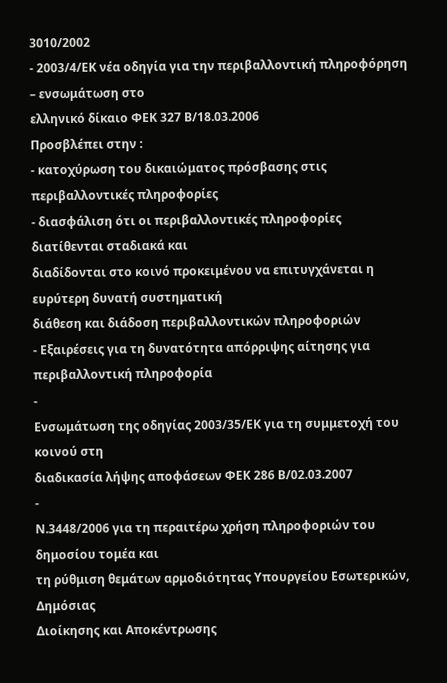3010/2002
- 2003/4/ΕΚ νέα οδηγία για την περιβαλλοντική πληροφόρηση – ενσωμάτωση στο
ελληνικό δίκαιο ΦΕΚ 327 Β/18.03.2006
Προσβλέπει στην :
- κατοχύρωση του δικαιώματος πρόσβασης στις περιβαλλοντικές πληροφορίες
- διασφάλιση ότι οι περιβαλλοντικές πληροφορίες διατίθενται σταδιακά και
διαδίδονται στο κοινό προκειμένου να επιτυγχάνεται η ευρύτερη δυνατή συστηματική
διάθεση και διάδοση περιβαλλοντικών πληροφοριών
- Εξαιρέσεις για τη δυνατότητα απόρριψης αίτησης για περιβαλλοντική πληροφορία
-
Ενσωμάτωση της οδηγίας 2003/35/ΕΚ για τη συμμετοχή του κοινού στη
διαδικασία λήψης αποφάσεων ΦΕΚ 286 Β/02.03.2007
-
Ν.3448/2006 για τη περαιτέρω χρήση πληροφοριών του δημοσίου τομέα και
τη ρύθμιση θεμάτων αρμοδιότητας Υπουργείου Εσωτερικών, Δημόσιας
Διοίκησης και Αποκέντρωσης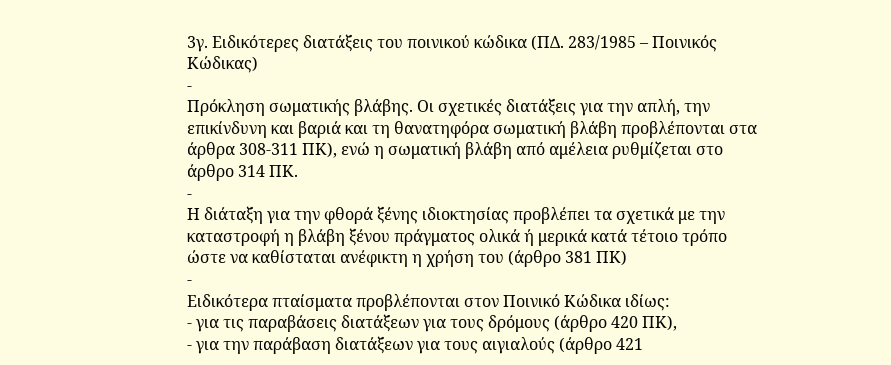3γ. Ειδικότερες διατάξεις του ποινικού κώδικα (ΠΔ. 283/1985 – Ποινικός
Κώδικας)
-
Πρόκληση σωματικής βλάβης. Οι σχετικές διατάξεις για την απλή, την
επικίνδυνη και βαριά και τη θανατηφόρα σωματική βλάβη προβλέπονται στα
άρθρα 308-311 ΠΚ), ενώ η σωματική βλάβη από αμέλεια ρυθμίζεται στο
άρθρο 314 ΠΚ.
-
Η διάταξη για την φθορά ξένης ιδιοκτησίας προβλέπει τα σχετικά με την
καταστροφή η βλάβη ξένου πράγματος ολικά ή μερικά κατά τέτοιο τρόπο
ώστε να καθίσταται ανέφικτη η χρήση του (άρθρο 381 ΠΚ)
-
Ειδικότερα πταίσματα προβλέπονται στον Ποινικό Κώδικα ιδίως:
- για τις παραβάσεις διατάξεων για τους δρόμους (άρθρο 420 ΠΚ),
- για την παράβαση διατάξεων για τους αιγιαλούς (άρθρο 421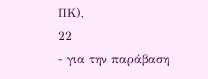ΠΚ),
22
- για την παράβαση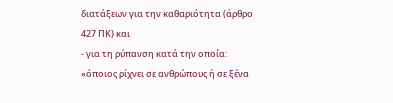διατάξεων για την καθαριότητα (άρθρο 427 ΠΚ) και
- για τη ρύπανση κατά την οποία: «όποιος ρίχνει σε ανθρώπους ή σε ξένα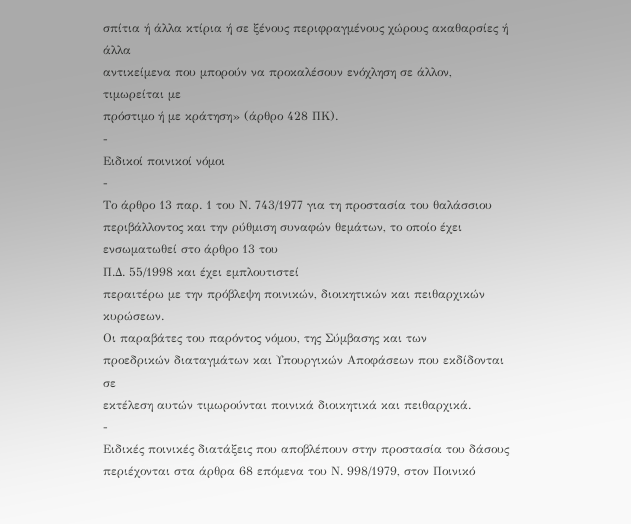σπίτια ή άλλα κτίρια ή σε ξένους περιφραγμένους χώρους ακαθαρσίες ή άλλα
αντικείμενα που μπορούν να προκαλέσουν ενόχληση σε άλλον, τιμωρείται με
πρόστιμο ή με κράτηση» (άρθρο 428 ΠΚ).
-
Ειδικοί ποινικοί νόμοι
-
Το άρθρο 13 παρ. 1 του Ν. 743/1977 για τη προστασία του θαλάσσιου
περιβάλλοντος και την ρύθμιση συναφών θεμάτων, το οποίο έχει
ενσωματωθεί στο άρθρο 13 του
Π.Δ. 55/1998 και έχει εμπλουτιστεί
περαιτέρω με την πρόβλεψη ποινικών, διοικητικών και πειθαρχικών
κυρώσεων.
Οι παραβάτες του παρόντος νόμου, της Σύμβασης και των
προεδρικών διαταγμάτων και Υπουργικών Αποφάσεων που εκδίδονται σε
εκτέλεση αυτών τιμωρούνται ποινικά διοικητικά και πειθαρχικά.
-
Ειδικές ποινικές διατάξεις που αποβλέπουν στην προστασία του δάσους
περιέχονται στα άρθρα 68 επόμενα του Ν. 998/1979, στον Ποινικό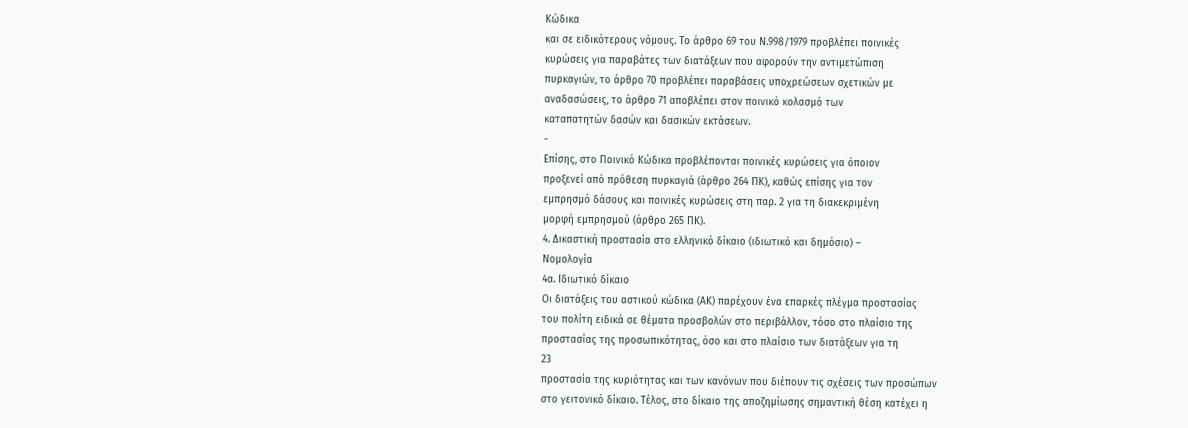Κώδικα
και σε ειδικότερους νόμους. Το άρθρο 69 του Ν.998/1979 προβλέπει ποινικές
κυρώσεις για παραβάτες των διατάξεων που αφορούν την αντιμετώπιση
πυρκαγιών, το άρθρο 70 προβλέπει παραβάσεις υποχρεώσεων σχετικών με
αναδασώσεις, το άρθρο 71 αποβλέπει στον ποινικό κολασμό των
καταπατητών δασών και δασικών εκτάσεων.
-
Επίσης, στο Ποινικό Κώδικα προβλέπονται ποινικές κυρώσεις για όποιον
προξενεί από πρόθεση πυρκαγιά (άρθρο 264 ΠΚ), καθώς επίσης για τον
εμπρησμό δάσους και ποινικές κυρώσεις στη παρ. 2 για τη διακεκριμένη
μορφή εμπρησμού (άρθρο 265 ΠΚ).
4. Δικαστική προστασία στο ελληνικό δίκαιο (ιδιωτικό και δημόσιο) –
Νομολογία
4α. Ιδιωτικό δίκαιο
Οι διατάξεις του αστικού κώδικα (ΑΚ) παρέχουν ένα επαρκές πλέγμα προστασίας
του πολίτη ειδικά σε θέματα προσβολών στο περιβάλλον, τόσο στο πλαίσιο της
προστασίας της προσωπικότητας, όσο και στο πλαίσιο των διατάξεων για τη
23
προστασία της κυριότητας και των κανόνων που διέπουν τις σχέσεις των προσώπων
στο γειτονικό δίκαιο. Τέλος, στο δίκαιο της αποζημίωσης σημαντική θέση κατέχει η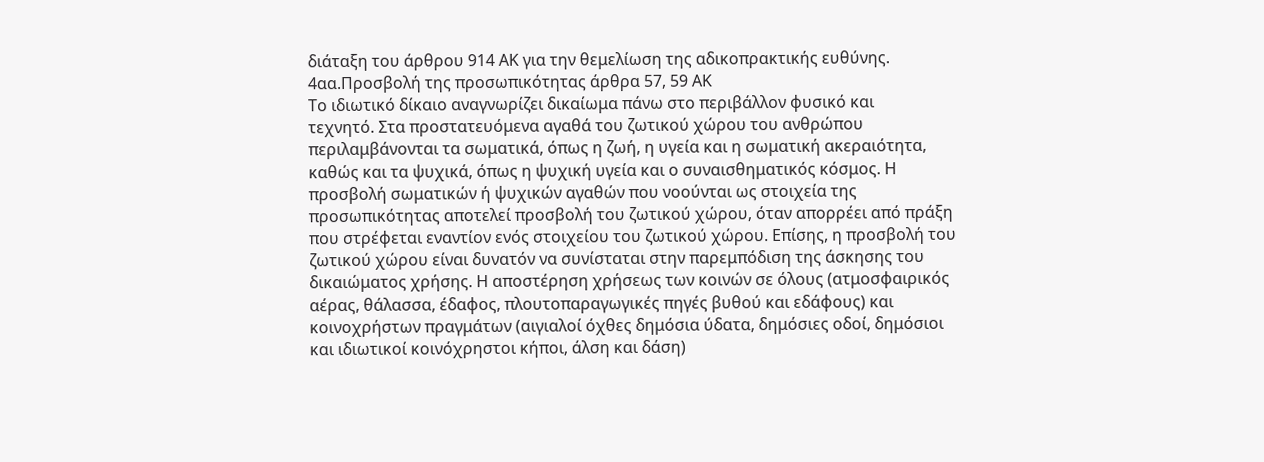διάταξη του άρθρου 914 ΑΚ για την θεμελίωση της αδικοπρακτικής ευθύνης.
4αα.Προσβολή της προσωπικότητας άρθρα 57, 59 ΑΚ
Το ιδιωτικό δίκαιο αναγνωρίζει δικαίωμα πάνω στο περιβάλλον φυσικό και
τεχνητό. Στα προστατευόμενα αγαθά του ζωτικού χώρου του ανθρώπου
περιλαμβάνονται τα σωματικά, όπως η ζωή, η υγεία και η σωματική ακεραιότητα,
καθώς και τα ψυχικά, όπως η ψυχική υγεία και ο συναισθηματικός κόσμος. Η
προσβολή σωματικών ή ψυχικών αγαθών που νοούνται ως στοιχεία της
προσωπικότητας αποτελεί προσβολή του ζωτικού χώρου, όταν απορρέει από πράξη
που στρέφεται εναντίον ενός στοιχείου του ζωτικού χώρου. Επίσης, η προσβολή του
ζωτικού χώρου είναι δυνατόν να συνίσταται στην παρεμπόδιση της άσκησης του
δικαιώματος χρήσης. Η αποστέρηση χρήσεως των κοινών σε όλους (ατμοσφαιρικός
αέρας, θάλασσα, έδαφος, πλουτοπαραγωγικές πηγές βυθού και εδάφους) και
κοινοχρήστων πραγμάτων (αιγιαλοί όχθες δημόσια ύδατα, δημόσιες οδοί, δημόσιοι
και ιδιωτικοί κοινόχρηστοι κήποι, άλση και δάση)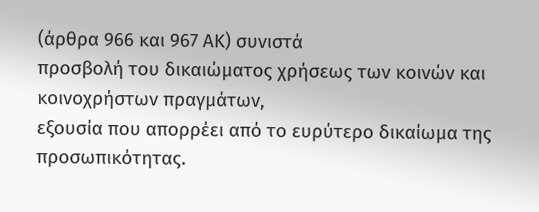(άρθρα 966 και 967 ΑΚ) συνιστά
προσβολή του δικαιώματος χρήσεως των κοινών και κοινοχρήστων πραγμάτων,
εξουσία που απορρέει από το ευρύτερο δικαίωμα της προσωπικότητας.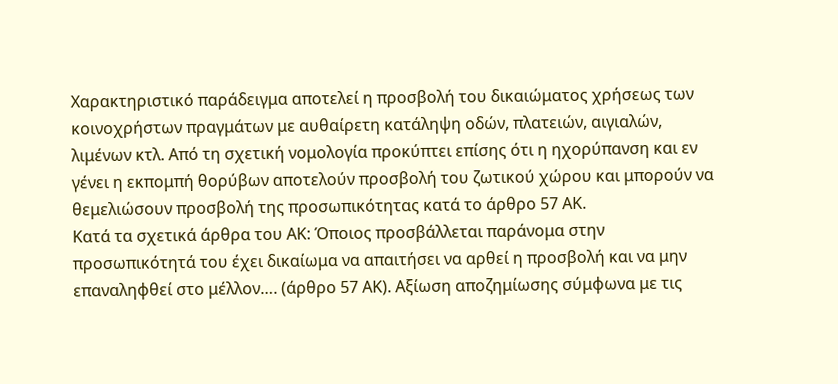Χαρακτηριστικό παράδειγμα αποτελεί η προσβολή του δικαιώματος χρήσεως των
κοινοχρήστων πραγμάτων με αυθαίρετη κατάληψη οδών, πλατειών, αιγιαλών,
λιμένων κτλ. Από τη σχετική νομολογία προκύπτει επίσης ότι η ηχορύπανση και εν
γένει η εκπομπή θορύβων αποτελούν προσβολή του ζωτικού χώρου και μπορούν να
θεμελιώσουν προσβολή της προσωπικότητας κατά το άρθρο 57 ΑΚ.
Κατά τα σχετικά άρθρα του ΑΚ: Όποιος προσβάλλεται παράνομα στην
προσωπικότητά του έχει δικαίωμα να απαιτήσει να αρθεί η προσβολή και να μην
επαναληφθεί στο μέλλον…. (άρθρο 57 ΑΚ). Αξίωση αποζημίωσης σύμφωνα με τις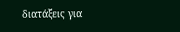διατάξεις για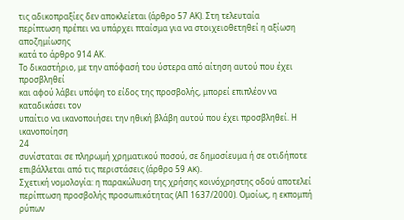τις αδικοπραξίες δεν αποκλείεται (άρθρο 57 ΑΚ). Στη τελευταία
περίπτωση πρέπει να υπάρχει πταίσμα για να στοιχειοθετηθεί η αξίωση αποζημίωσης
κατά το άρθρο 914 ΑΚ.
Το δικαστήριο, με την απόφασή του ύστερα από αίτηση αυτού που έχει προσβληθεί
και αφού λάβει υπόψη το είδος της προσβολής, μπορεί επιπλέον να καταδικάσει τον
υπαίτιο να ικανοποιήσει την ηθική βλάβη αυτού που έχει προσβληθεί. Η ικανοποίηση
24
συνίσταται σε πληρωμή χρηματικού ποσού, σε δημοσίευμα ή σε οτιδήποτε
επιβάλλεται από τις περιστάσεις (άρθρο 59 AK).
Σχετική νομολογία: η παρακώλυση της χρήσης κοινόχρηστης οδού αποτελεί
περίπτωση προσβολής προσωπικότητας (ΑΠ 1637/2000). Ομοίως, η εκπομπή ρύπων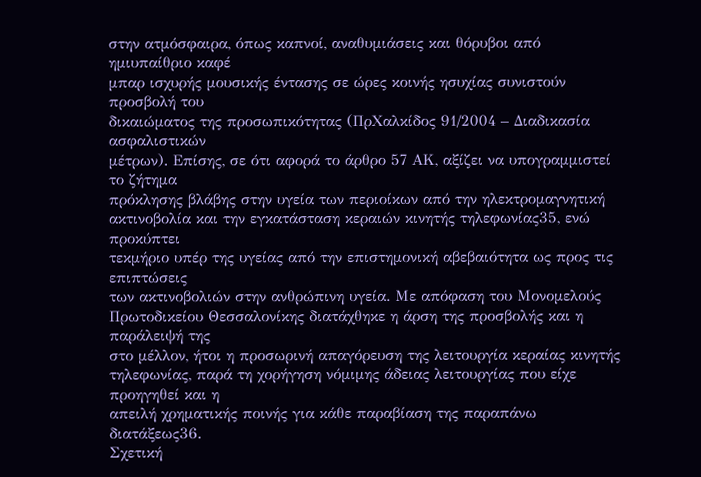στην ατμόσφαιρα, όπως καπνοί, αναθυμιάσεις και θόρυβοι από ημιυπαίθριο καφέ
μπαρ ισχυρής μουσικής έντασης σε ώρες κοινής ησυχίας συνιστούν προσβολή του
δικαιώματος της προσωπικότητας (ΠρΧαλκίδος 91/2004 – Διαδικασία ασφαλιστικών
μέτρων). Επίσης, σε ότι αφορά το άρθρο 57 ΑΚ, αξίζει να υπογραμμιστεί το ζήτημα
πρόκλησης βλάβης στην υγεία των περιοίκων από την ηλεκτρομαγνητική
ακτινοβολία και την εγκατάσταση κεραιών κινητής τηλεφωνίας35, ενώ προκύπτει
τεκμήριο υπέρ της υγείας από την επιστημονική αβεβαιότητα ως προς τις επιπτώσεις
των ακτινοβολιών στην ανθρώπινη υγεία. Με απόφαση του Μονομελούς
Πρωτοδικείου Θεσσαλονίκης διατάχθηκε η άρση της προσβολής και η παράλειψή της
στο μέλλον, ήτοι η προσωρινή απαγόρευση της λειτουργία κεραίας κινητής
τηλεφωνίας, παρά τη χορήγηση νόμιμης άδειας λειτουργίας που είχε προηγηθεί και η
απειλή χρηματικής ποινής για κάθε παραβίαση της παραπάνω διατάξεως36.
Σχετική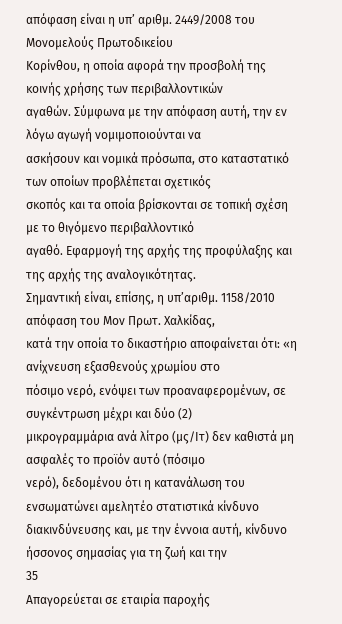απόφαση είναι η υπ’ αριθμ. 2449/2008 του Μονομελούς Πρωτοδικείου
Κορίνθου, η οποία αφορά την προσβολή της κοινής χρήσης των περιβαλλοντικών
αγαθών. Σύμφωνα με την απόφαση αυτή, την εν λόγω αγωγή νομιμοποιούνται να
ασκήσουν και νομικά πρόσωπα, στο καταστατικό των οποίων προβλέπεται σχετικός
σκοπός και τα οποία βρίσκονται σε τοπική σχέση με το θιγόμενο περιβαλλοντικό
αγαθό. Εφαρμογή της αρχής της προφύλαξης και της αρχής της αναλογικότητας.
Σημαντική είναι, επίσης, η υπ’αριθμ. 1158/2010 απόφαση του Μον Πρωτ. Χαλκίδας,
κατά την οποία το δικαστήριο αποφαίνεται ότι: «η ανίχνευση εξασθενούς χρωμίου στο
πόσιμο νερό, ενόψει των προαναφερομένων, σε συγκέντρωση μέχρι και δύο (2)
μικρογραμμάρια ανά λίτρο (μς/Ιτ) δεν καθιστά μη ασφαλές το προϊόν αυτό (πόσιμο
νερό), δεδομένου ότι η κατανάλωση του ενσωματώνει αμελητέο στατιστικά κίνδυνο
διακινδύνευσης και, με την έννοια αυτή, κίνδυνο ήσσονος σημασίας για τη ζωή και την
35
Απαγορεύεται σε εταιρία παροχής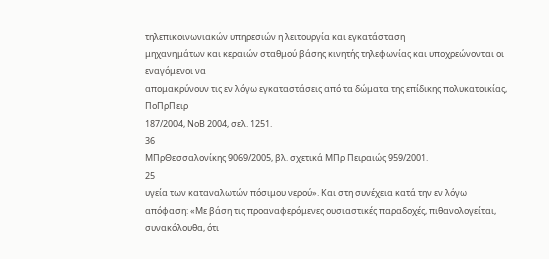τηλεπικοινωνιακών υπηρεσιών η λειτουργία και εγκατάσταση
μηχανημάτων και κεραιών σταθμού βάσης κινητής τηλεφωνίας και υποχρεώνονται οι εναγόμενοι να
απομακρύνουν τις εν λόγω εγκαταστάσεις από τα δώματα της επίδικης πολυκατοικίας, ΠοΠρΠειρ
187/2004, ΝοΒ 2004, σελ. 1251.
36
ΜΠρΘεσσαλονίκης 9069/2005, βλ. σχετικά ΜΠρ Πειραιώς 959/2001.
25
υγεία των καταναλωτών πόσιμου νερού». Και στη συνέχεια κατά την εν λόγω
απόφαση: «Με βάση τις προαναφερόμενες ουσιαστικές παραδοχές, πιθανολογείται,
συνακόλουθα, ότι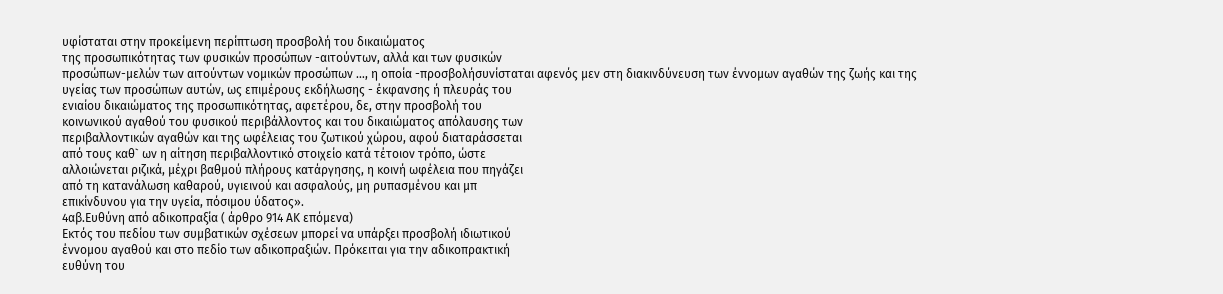υφίσταται στην προκείμενη περίπτωση προσβολή του δικαιώματος
της προσωπικότητας των φυσικών προσώπων -αιτούντων, αλλά και των φυσικών
προσώπων-μελών των αιτούντων νομικών προσώπων …, η οποία -προσβολήσυνίσταται αφενός μεν στη διακινδύνευση των έννομων αγαθών της ζωής και της
υγείας των προσώπων αυτών, ως επιμέρους εκδήλωσης - έκφανσης ή πλευράς του
ενιαίου δικαιώματος της προσωπικότητας, αφετέρου, δε, στην προσβολή του
κοινωνικού αγαθού του φυσικού περιβάλλοντος και του δικαιώματος απόλαυσης των
περιβαλλοντικών αγαθών και της ωφέλειας του ζωτικού χώρου, αφού διαταράσσεται
από τους καθ` ων η αίτηση περιβαλλοντικό στοιχείο κατά τέτοιον τρόπο, ώστε
αλλοιώνεται ριζικά, μέχρι βαθμού πλήρους κατάργησης, η κοινή ωφέλεια που πηγάζει
από τη κατανάλωση καθαρού, υγιεινού και ασφαλούς, μη ρυπασμένου και μπ
επικίνδυνου για την υγεία, πόσιμου ύδατος».
4αβ.Ευθύνη από αδικοπραξία ( άρθρο 914 ΑΚ επόμενα)
Εκτός του πεδίου των συμβατικών σχέσεων μπορεί να υπάρξει προσβολή ιδιωτικού
έννομου αγαθού και στο πεδίο των αδικοπραξιών. Πρόκειται για την αδικοπρακτική
ευθύνη του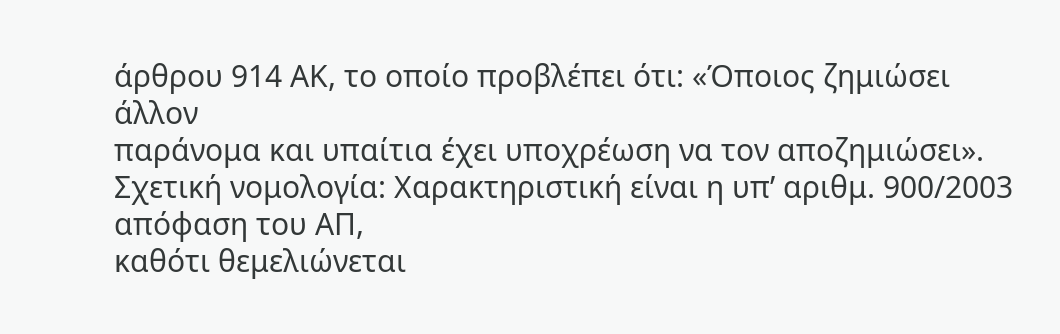άρθρου 914 ΑΚ, το οποίο προβλέπει ότι: «Όποιος ζημιώσει άλλον
παράνομα και υπαίτια έχει υποχρέωση να τον αποζημιώσει».
Σχετική νομολογία: Χαρακτηριστική είναι η υπ’ αριθμ. 900/2003 απόφαση του ΑΠ,
καθότι θεμελιώνεται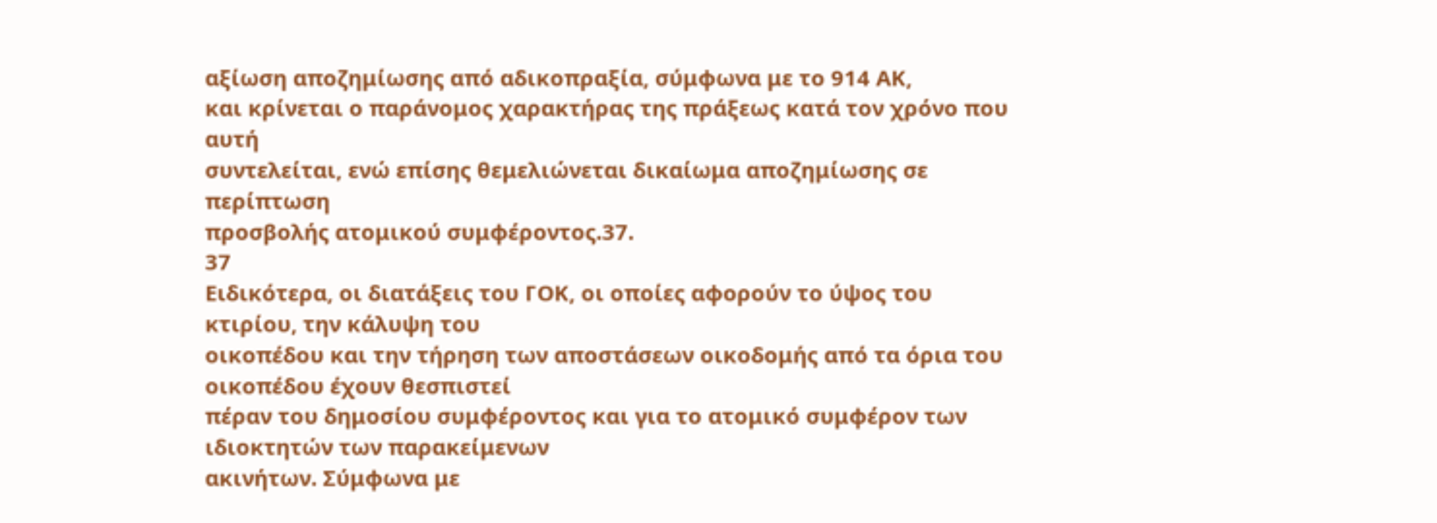αξίωση αποζημίωσης από αδικοπραξία, σύμφωνα με το 914 ΑΚ,
και κρίνεται ο παράνομος χαρακτήρας της πράξεως κατά τον χρόνο που αυτή
συντελείται, ενώ επίσης θεμελιώνεται δικαίωμα αποζημίωσης σε περίπτωση
προσβολής ατομικού συμφέροντος.37.
37
Ειδικότερα, οι διατάξεις του ΓΟΚ, οι οποίες αφορούν το ύψος του κτιρίου, την κάλυψη του
οικοπέδου και την τήρηση των αποστάσεων οικοδομής από τα όρια του οικοπέδου έχουν θεσπιστεί
πέραν του δημοσίου συμφέροντος και για το ατομικό συμφέρον των ιδιοκτητών των παρακείμενων
ακινήτων. Σύμφωνα με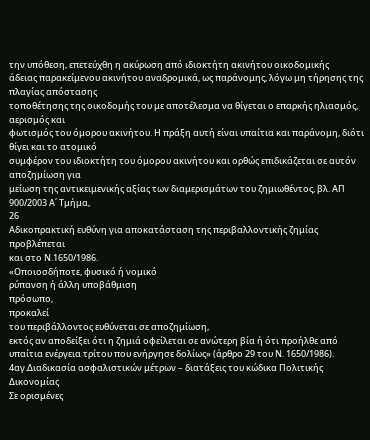την υπόθεση, επετεύχθη η ακύρωση από ιδιοκτήτη ακινήτου οικοδομικής
άδειας παρακείμενου ακινήτου αναδρομικά, ως παράνομης, λόγω μη τήρησης της πλαγίας απόστασης
τοποθέτησης της οικοδομής του με αποτέλεσμα να θίγεται ο επαρκής ηλιασμός, αερισμός και
φωτισμός του όμορου ακινήτου. Η πράξη αυτή είναι υπαίτια και παράνομη, διότι θίγει και το ατομικό
συμφέρον του ιδιοκτήτη του όμορου ακινήτου και ορθώς επιδικάζεται σε αυτόν αποζημίωση για
μείωση της αντικειμενικής αξίας των διαμερισμάτων του ζημιωθέντος, βλ. ΑΠ 900/2003 Α΄ Τμήμα,
26
Αδικοπρακτική ευθύνη για αποκατάσταση της περιβαλλοντικής ζημίας προβλέπεται
και στο Ν.1650/1986.
«Οποιοσδήποτε, φυσικό ή νομικό
ρύπανση ή άλλη υποβάθμιση
πρόσωπο,
προκαλεί
του περιβάλλοντος ευθύνεται σε αποζημίωση,
εκτός αν αποδείξει ότι η ζημιά οφείλεται σε ανώτερη βία ή ότι προήλθε από
υπαίτια ενέργεια τρίτου που ενήργησε δολίως» (άρθρο 29 του Ν. 1650/1986).
4αγ.Διαδικασία ασφαλιστικών μέτρων – διατάξεις του κώδικα Πολιτικής
Δικονομίας
Σε ορισμένες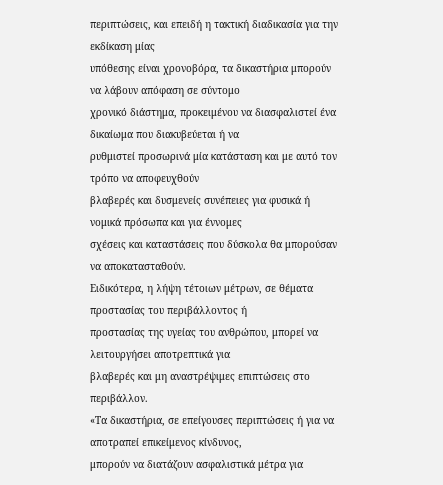περιπτώσεις, και επειδή η τακτική διαδικασία για την εκδίκαση μίας
υπόθεσης είναι χρονοβόρα, τα δικαστήρια μπορούν να λάβουν απόφαση σε σύντομο
χρονικό διάστημα, προκειμένου να διασφαλιστεί ένα δικαίωμα που διακυβεύεται ή να
ρυθμιστεί προσωρινά μία κατάσταση και με αυτό τον τρόπο να αποφευχθούν
βλαβερές και δυσμενείς συνέπειες για φυσικά ή νομικά πρόσωπα και για έννομες
σχέσεις και καταστάσεις που δύσκολα θα μπορούσαν να αποκατασταθούν.
Ειδικότερα, η λήψη τέτοιων μέτρων, σε θέματα προστασίας του περιβάλλοντος ή
προστασίας της υγείας του ανθρώπου, μπορεί να λειτουργήσει αποτρεπτικά για
βλαβερές και μη αναστρέψιμες επιπτώσεις στο περιβάλλον.
«Τα δικαστήρια, σε επείγουσες περιπτώσεις ή για να αποτραπεί επικείμενος κίνδυνος,
μπορούν να διατάζουν ασφαλιστικά μέτρα για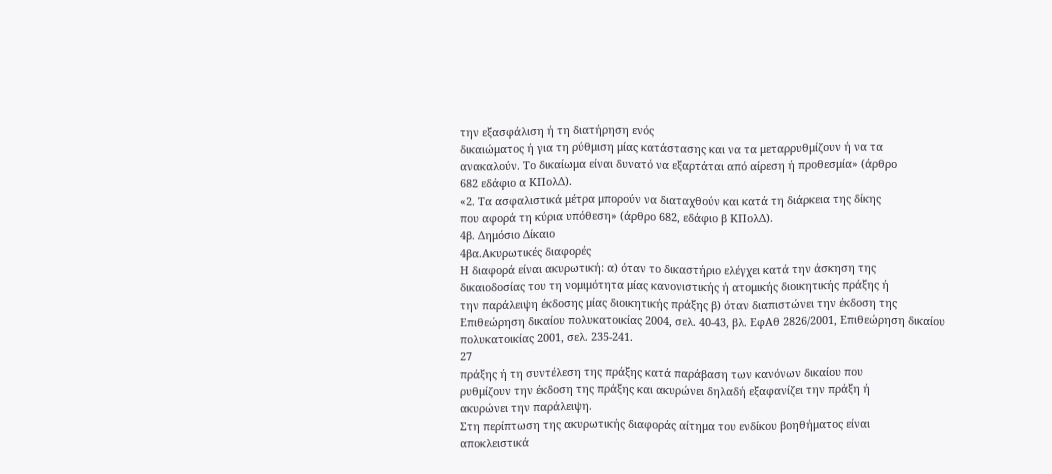την εξασφάλιση ή τη διατήρηση ενός
δικαιώματος ή για τη ρύθμιση μίας κατάστασης και να τα μεταρρυθμίζουν ή να τα
ανακαλούν. Το δικαίωμα είναι δυνατό να εξαρτάται από αίρεση ή προθεσμία» (άρθρο
682 εδάφιο α ΚΠολΔ).
«2. Τα ασφαλιστικά μέτρα μπορούν να διαταχθούν και κατά τη διάρκεια της δίκης
που αφορά τη κύρια υπόθεση» (άρθρο 682, εδάφιο β ΚΠολΔ).
4β. Δημόσιο Δίκαιο
4βα.Ακυρωτικές διαφορές
Η διαφορά είναι ακυρωτική: α) όταν το δικαστήριο ελέγχει κατά την άσκηση της
δικαιοδοσίας του τη νομιμότητα μίας κανονιστικής ή ατομικής διοικητικής πράξης ή
την παράλειψη έκδοσης μίας διοικητικής πράξης β) όταν διαπιστώνει την έκδοση της
Επιθεώρηση δικαίου πολυκατοικίας 2004, σελ. 40-43, βλ. ΕφΑθ 2826/2001, Επιθεώρηση δικαίου
πολυκατοικίας 2001, σελ. 235-241.
27
πράξης ή τη συντέλεση της πράξης κατά παράβαση των κανόνων δικαίου που
ρυθμίζουν την έκδοση της πράξης και ακυρώνει δηλαδή εξαφανίζει την πράξη ή
ακυρώνει την παράλειψη.
Στη περίπτωση της ακυρωτικής διαφοράς αίτημα του ενδίκου βοηθήματος είναι
αποκλειστικά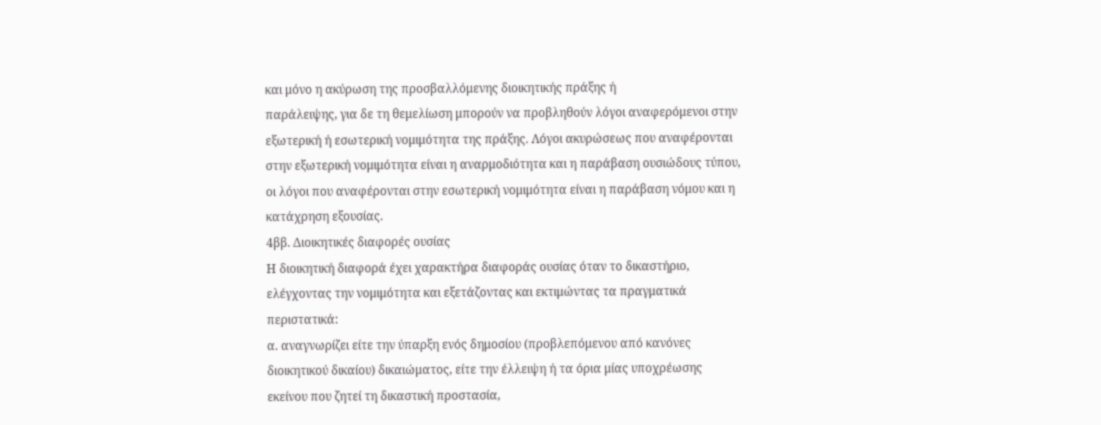και μόνο η ακύρωση της προσβαλλόμενης διοικητικής πράξης ή
παράλειψης, για δε τη θεμελίωση μπορούν να προβληθούν λόγοι αναφερόμενοι στην
εξωτερική ή εσωτερική νομιμότητα της πράξης. Λόγοι ακυρώσεως που αναφέρονται
στην εξωτερική νομιμότητα είναι η αναρμοδιότητα και η παράβαση ουσιώδους τύπου,
οι λόγοι που αναφέρονται στην εσωτερική νομιμότητα είναι η παράβαση νόμου και η
κατάχρηση εξουσίας.
4ββ. Διοικητικές διαφορές ουσίας
Η διοικητική διαφορά έχει χαρακτήρα διαφοράς ουσίας όταν το δικαστήριο,
ελέγχοντας την νομιμότητα και εξετάζοντας και εκτιμώντας τα πραγματικά
περιστατικά:
α. αναγνωρίζει είτε την ύπαρξη ενός δημοσίου (προβλεπόμενου από κανόνες
διοικητικού δικαίου) δικαιώματος, είτε την έλλειψη ή τα όρια μίας υποχρέωσης
εκείνου που ζητεί τη δικαστική προστασία,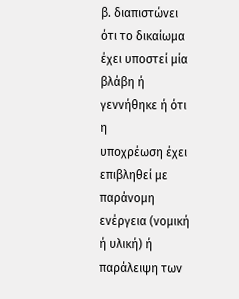β. διαπιστώνει ότι το δικαίωμα έχει υποστεί μία βλάβη ή γεννήθηκε ή ότι η
υποχρέωση έχει επιβληθεί με παράνομη ενέργεια (νομική ή υλική) ή παράλειψη των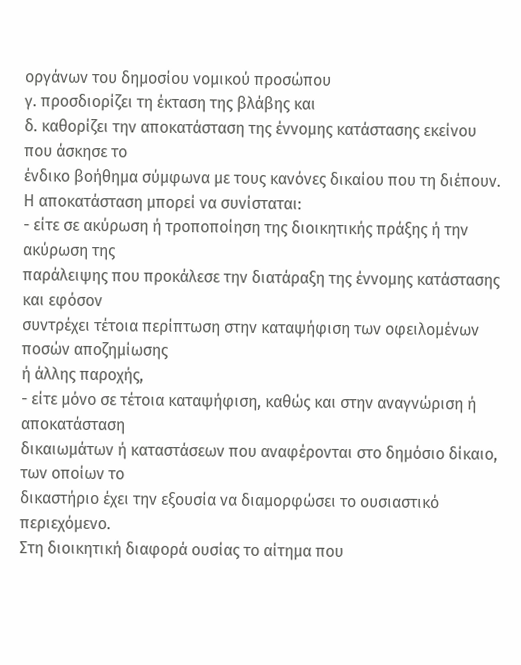οργάνων του δημοσίου νομικού προσώπου
γ. προσδιορίζει τη έκταση της βλάβης και
δ. καθορίζει την αποκατάσταση της έννομης κατάστασης εκείνου που άσκησε το
ένδικο βοήθημα σύμφωνα με τους κανόνες δικαίου που τη διέπουν.
Η αποκατάσταση μπορεί να συνίσταται:
- είτε σε ακύρωση ή τροποποίηση της διοικητικής πράξης ή την ακύρωση της
παράλειψης που προκάλεσε την διατάραξη της έννομης κατάστασης και εφόσον
συντρέχει τέτοια περίπτωση στην καταψήφιση των οφειλομένων ποσών αποζημίωσης
ή άλλης παροχής,
- είτε μόνο σε τέτοια καταψήφιση, καθώς και στην αναγνώριση ή αποκατάσταση
δικαιωμάτων ή καταστάσεων που αναφέρονται στο δημόσιο δίκαιο, των οποίων το
δικαστήριο έχει την εξουσία να διαμορφώσει το ουσιαστικό περιεχόμενο.
Στη διοικητική διαφορά ουσίας το αίτημα που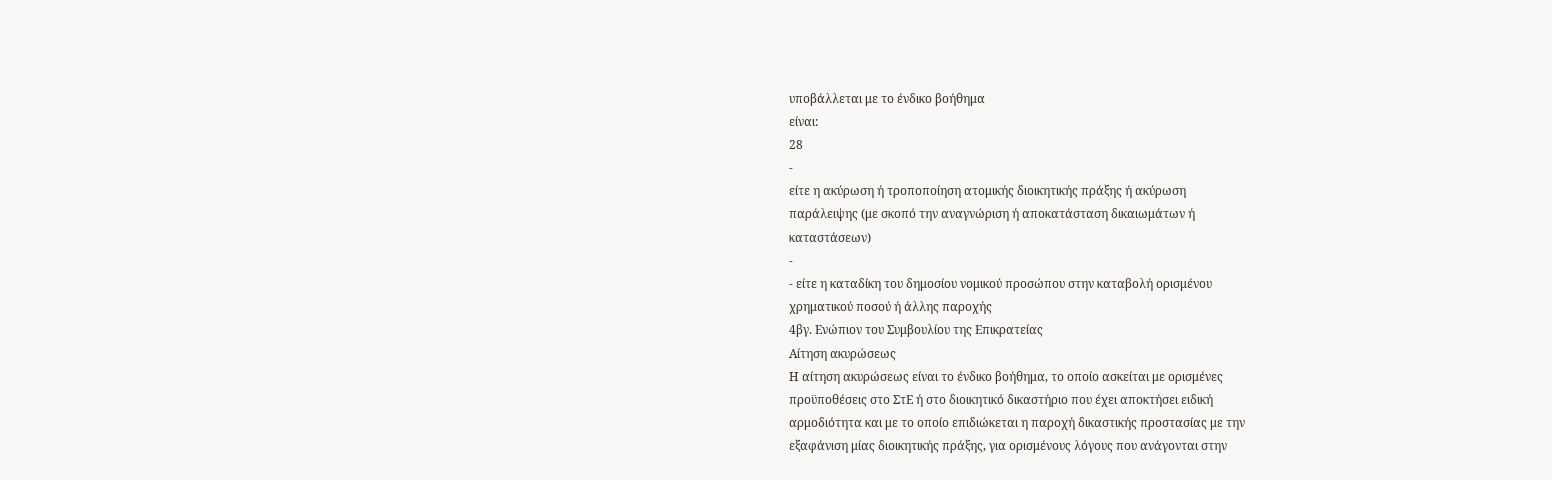υποβάλλεται με το ένδικο βοήθημα
είναι:
28
-
είτε η ακύρωση ή τροποποίηση ατομικής διοικητικής πράξης ή ακύρωση
παράλειψης (με σκοπό την αναγνώριση ή αποκατάσταση δικαιωμάτων ή
καταστάσεων)
-
- είτε η καταδίκη του δημοσίου νομικού προσώπου στην καταβολή ορισμένου
χρηματικού ποσού ή άλλης παροχής
4βγ. Ενώπιον του Συμβουλίου της Επικρατείας
Αίτηση ακυρώσεως
Η αίτηση ακυρώσεως είναι το ένδικο βοήθημα, το οποίο ασκείται με ορισμένες
προϋποθέσεις στο ΣτΕ ή στο διοικητικό δικαστήριο που έχει αποκτήσει ειδική
αρμοδιότητα και με το οποίο επιδιώκεται η παροχή δικαστικής προστασίας με την
εξαφάνιση μίας διοικητικής πράξης, για ορισμένους λόγους που ανάγονται στην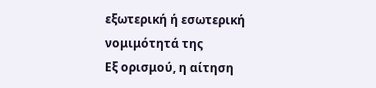εξωτερική ή εσωτερική νομιμότητά της
Εξ ορισμού, η αίτηση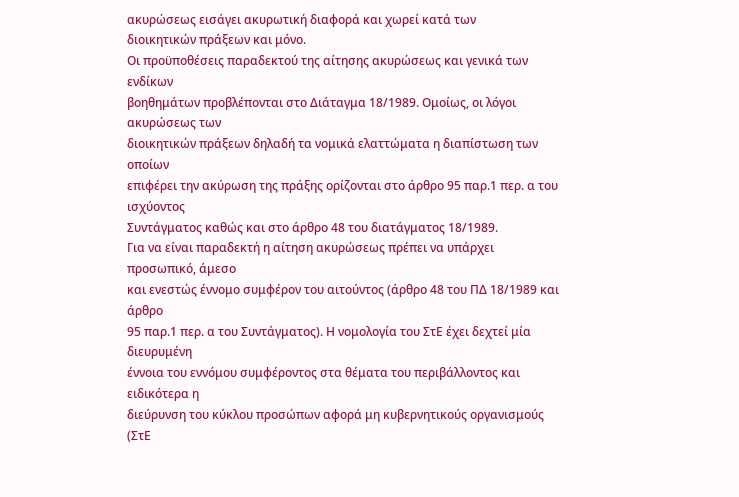ακυρώσεως εισάγει ακυρωτική διαφορά και χωρεί κατά των
διοικητικών πράξεων και μόνο.
Οι προϋποθέσεις παραδεκτού της αίτησης ακυρώσεως και γενικά των ενδίκων
βοηθημάτων προβλέπονται στο Διάταγμα 18/1989. Ομοίως, οι λόγοι ακυρώσεως των
διοικητικών πράξεων δηλαδή τα νομικά ελαττώματα η διαπίστωση των οποίων
επιφέρει την ακύρωση της πράξης ορίζονται στο άρθρο 95 παρ.1 περ. α του ισχύοντος
Συντάγματος καθώς και στο άρθρο 48 του διατάγματος 18/1989.
Για να είναι παραδεκτή η αίτηση ακυρώσεως πρέπει να υπάρχει προσωπικό, άμεσο
και ενεστώς έννομο συμφέρον του αιτούντος (άρθρο 48 του ΠΔ 18/1989 και άρθρο
95 παρ.1 περ. α του Συντάγματος). Η νομολογία του ΣτΕ έχει δεχτεί μία διευρυμένη
έννοια του εννόμου συμφέροντος στα θέματα του περιβάλλοντος και ειδικότερα η
διεύρυνση του κύκλου προσώπων αφορά μη κυβερνητικούς οργανισμούς (ΣτΕ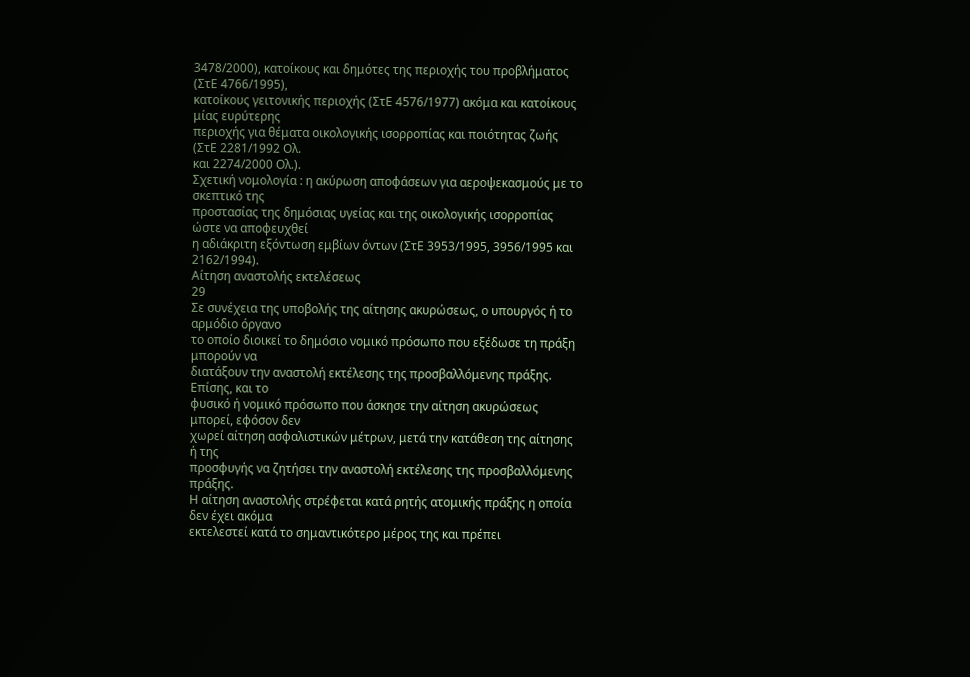3478/2000), κατοίκους και δημότες της περιοχής του προβλήματος (ΣτΕ 4766/1995),
κατοίκους γειτονικής περιοχής (ΣτΕ 4576/1977) ακόμα και κατοίκους μίας ευρύτερης
περιοχής για θέματα οικολογικής ισορροπίας και ποιότητας ζωής (ΣτΕ 2281/1992 Ολ.
και 2274/2000 Ολ.).
Σχετική νομολογία : η ακύρωση αποφάσεων για αεροψεκασμούς με το σκεπτικό της
προστασίας της δημόσιας υγείας και της οικολογικής ισορροπίας ώστε να αποφευχθεί
η αδιάκριτη εξόντωση εμβίων όντων (ΣτΕ 3953/1995, 3956/1995 και 2162/1994).
Αίτηση αναστολής εκτελέσεως
29
Σε συνέχεια της υποβολής της αίτησης ακυρώσεως, ο υπουργός ή το αρμόδιο όργανο
το οποίο διοικεί το δημόσιο νομικό πρόσωπο που εξέδωσε τη πράξη μπορούν να
διατάξουν την αναστολή εκτέλεσης της προσβαλλόμενης πράξης. Επίσης, και το
φυσικό ή νομικό πρόσωπο που άσκησε την αίτηση ακυρώσεως μπορεί, εφόσον δεν
χωρεί αίτηση ασφαλιστικών μέτρων, μετά την κατάθεση της αίτησης ή της
προσφυγής να ζητήσει την αναστολή εκτέλεσης της προσβαλλόμενης πράξης.
Η αίτηση αναστολής στρέφεται κατά ρητής ατομικής πράξης η οποία δεν έχει ακόμα
εκτελεστεί κατά το σημαντικότερο μέρος της και πρέπει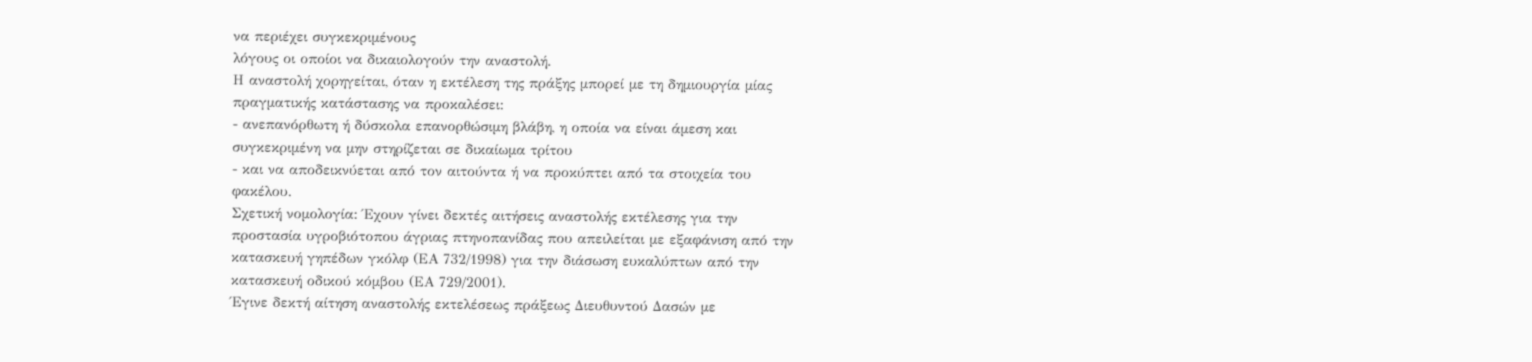να περιέχει συγκεκριμένους
λόγους οι οποίοι να δικαιολογούν την αναστολή.
Η αναστολή χορηγείται, όταν η εκτέλεση της πράξης μπορεί με τη δημιουργία μίας
πραγματικής κατάστασης να προκαλέσει:
- ανεπανόρθωτη ή δύσκολα επανορθώσιμη βλάβη, η οποία να είναι άμεση και
συγκεκριμένη να μην στηρίζεται σε δικαίωμα τρίτου
- και να αποδεικνύεται από τον αιτούντα ή να προκύπτει από τα στοιχεία του
φακέλου.
Σχετική νομολογία: Έχουν γίνει δεκτές αιτήσεις αναστολής εκτέλεσης για την
προστασία υγροβιότοπου άγριας πτηνοπανίδας που απειλείται με εξαφάνιση από την
κατασκευή γηπέδων γκόλφ (ΕΑ 732/1998) για την διάσωση ευκαλύπτων από την
κατασκευή οδικού κόμβου (ΕΑ 729/2001).
Έγινε δεκτή αίτηση αναστολής εκτελέσεως πράξεως Διευθυντού Δασών με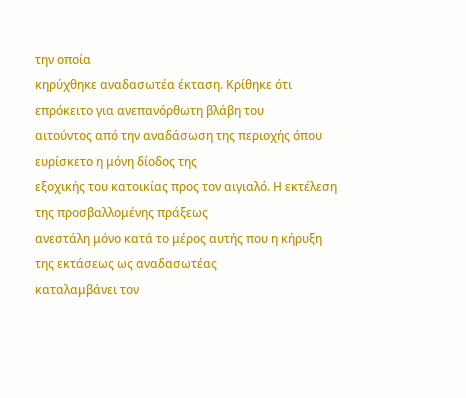την οποία
κηρύχθηκε αναδασωτέα έκταση. Κρίθηκε ότι επρόκειτο για ανεπανόρθωτη βλάβη του
αιτούντος από την αναδάσωση της περιοχής όπου ευρίσκετο η μόνη δίοδος της
εξοχικής του κατοικίας προς τον αιγιαλό. Η εκτέλεση της προσβαλλομένης πράξεως
ανεστάλη μόνο κατά το μέρος αυτής που η κήρυξη της εκτάσεως ως αναδασωτέας
καταλαμβάνει τον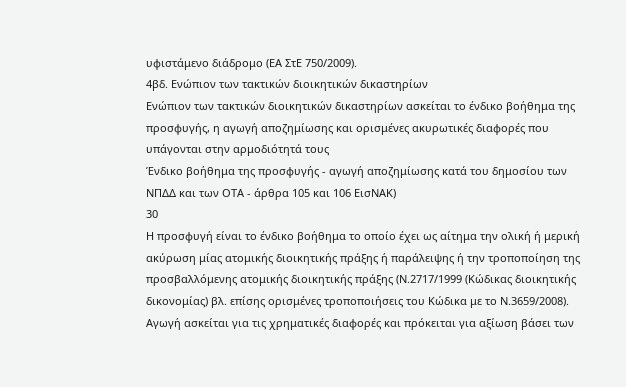υφιστάμενο διάδρομο (ΕΑ ΣτΕ 750/2009).
4βδ. Ενώπιον των τακτικών διοικητικών δικαστηρίων
Ενώπιον των τακτικών διοικητικών δικαστηρίων ασκείται το ένδικο βοήθημα της
προσφυγής, η αγωγή αποζημίωσης και ορισμένες ακυρωτικές διαφορές που
υπάγονται στην αρμοδιότητά τους
Ένδικο βοήθημα της προσφυγής - αγωγή αποζημίωσης κατά του δημοσίου των
ΝΠΔΔ και των ΟΤΑ - άρθρα 105 και 106 ΕισΝΑΚ)
30
Η προσφυγή είναι το ένδικο βοήθημα το οποίο έχει ως αίτημα την ολική ή μερική
ακύρωση μίας ατομικής διοικητικής πράξης ή παράλειψης ή την τροποποίηση της
προσβαλλόμενης ατομικής διοικητικής πράξης (Ν.2717/1999 (Κώδικας διοικητικής
δικονομίας) βλ. επίσης ορισμένες τροποποιήσεις του Κώδικα με το Ν.3659/2008).
Αγωγή ασκείται για τις χρηματικές διαφορές και πρόκειται για αξίωση βάσει των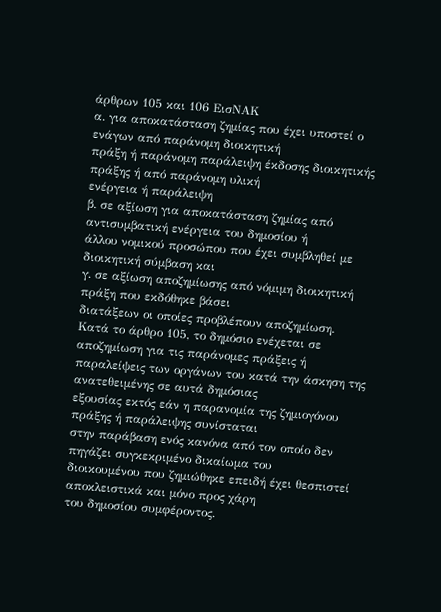άρθρων 105 και 106 ΕισΝΑΚ
α. για αποκατάσταση ζημίας που έχει υποστεί ο ενάγων από παράνομη διοικητική
πράξη ή παράνομη παράλειψη έκδοσης διοικητικής πράξης ή από παράνομη υλική
ενέργεια ή παράλειψη
β. σε αξίωση για αποκατάσταση ζημίας από αντισυμβατική ενέργεια του δημοσίου ή
άλλου νομικού προσώπου που έχει συμβληθεί με διοικητική σύμβαση και
γ. σε αξίωση αποζημίωσης από νόμιμη διοικητική πράξη που εκδόθηκε βάσει
διατάξεων οι οποίες προβλέπουν αποζημίωση.
Κατά το άρθρο 105, το δημόσιο ενέχεται σε αποζημίωση για τις παράνομες πράξεις ή
παραλείψεις των οργάνων του κατά την άσκηση της ανατεθειμένης σε αυτά δημόσιας
εξουσίας εκτός εάν η παρανομία της ζημιογόνου πράξης ή παράλειψης συνίσταται
στην παράβαση ενός κανόνα από τον οποίο δεν πηγάζει συγκεκριμένο δικαίωμα του
διοικουμένου που ζημιώθηκε επειδή έχει θεσπιστεί αποκλειστικά και μόνο προς χάρη
του δημοσίου συμφέροντος.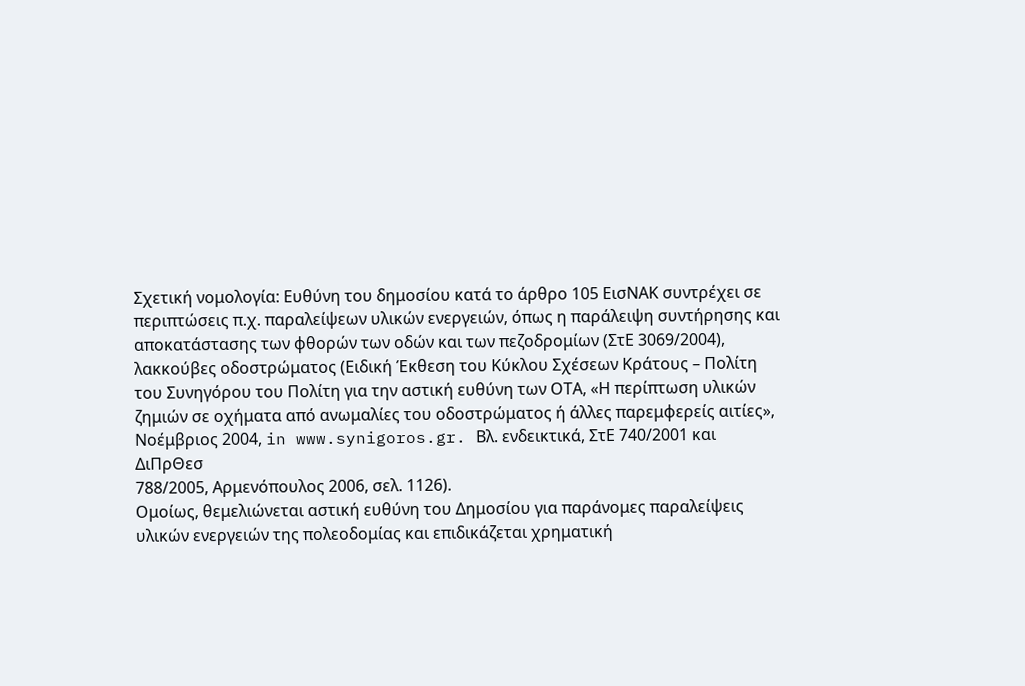Σχετική νομολογία: Ευθύνη του δημοσίου κατά το άρθρο 105 ΕισΝΑΚ συντρέχει σε
περιπτώσεις π.χ. παραλείψεων υλικών ενεργειών, όπως η παράλειψη συντήρησης και
αποκατάστασης των φθορών των οδών και των πεζοδρομίων (ΣτΕ 3069/2004),
λακκούβες οδοστρώματος (Ειδική Έκθεση του Κύκλου Σχέσεων Κράτους – Πολίτη
του Συνηγόρου του Πολίτη για την αστική ευθύνη των ΟΤΑ, «Η περίπτωση υλικών
ζημιών σε οχήματα από ανωμαλίες του οδοστρώματος ή άλλες παρεμφερείς αιτίες»,
Νοέμβριος 2004, in www.synigoros.gr. Βλ. ενδεικτικά, ΣτΕ 740/2001 και ΔιΠρΘεσ
788/2005, Αρμενόπουλος 2006, σελ. 1126).
Ομοίως, θεμελιώνεται αστική ευθύνη του Δημοσίου για παράνομες παραλείψεις
υλικών ενεργειών της πολεοδομίας και επιδικάζεται χρηματική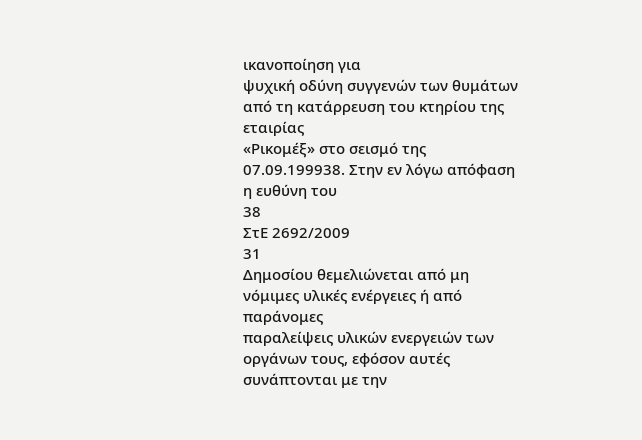ικανοποίηση για
ψυχική οδύνη συγγενών των θυμάτων από τη κατάρρευση του κτηρίου της εταιρίας
«Ρικομέξ» στο σεισμό της 07.09.199938. Στην εν λόγω απόφαση η ευθύνη του
38
ΣτΕ 2692/2009
31
Δημοσίου θεμελιώνεται από μη νόμιμες υλικές ενέργειες ή από παράνομες
παραλείψεις υλικών ενεργειών των οργάνων τους, εφόσον αυτές συνάπτονται με την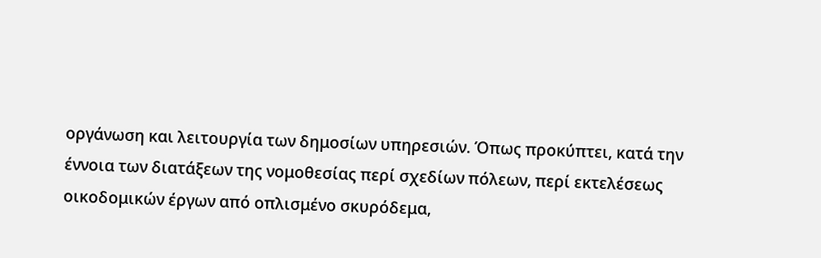οργάνωση και λειτουργία των δημοσίων υπηρεσιών. Όπως προκύπτει, κατά την
έννοια των διατάξεων της νομοθεσίας περί σχεδίων πόλεων, περί εκτελέσεως
οικοδομικών έργων από οπλισμένο σκυρόδεμα,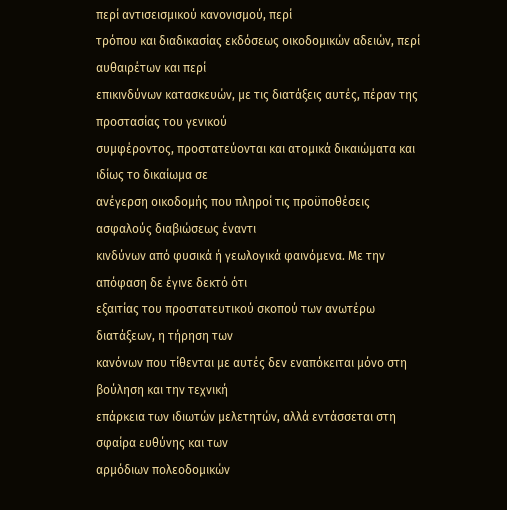περί αντισεισμικού κανονισμού, περί
τρόπου και διαδικασίας εκδόσεως οικοδομικών αδειών, περί αυθαιρέτων και περί
επικινδύνων κατασκευών, με τις διατάξεις αυτές, πέραν της προστασίας του γενικού
συμφέροντος, προστατεύονται και ατομικά δικαιώματα και ιδίως το δικαίωμα σε
ανέγερση οικοδομής που πληροί τις προϋποθέσεις ασφαλούς διαβιώσεως έναντι
κινδύνων από φυσικά ή γεωλογικά φαινόμενα. Με την απόφαση δε έγινε δεκτό ότι
εξαιτίας του προστατευτικού σκοπού των ανωτέρω διατάξεων, η τήρηση των
κανόνων που τίθενται με αυτές δεν εναπόκειται μόνο στη βούληση και την τεχνική
επάρκεια των ιδιωτών μελετητών, αλλά εντάσσεται στη σφαίρα ευθύνης και των
αρμόδιων πολεοδομικών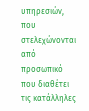υπηρεσιών, που στελεχώνονται από προσωπικό που διαθέτει
τις κατάλληλες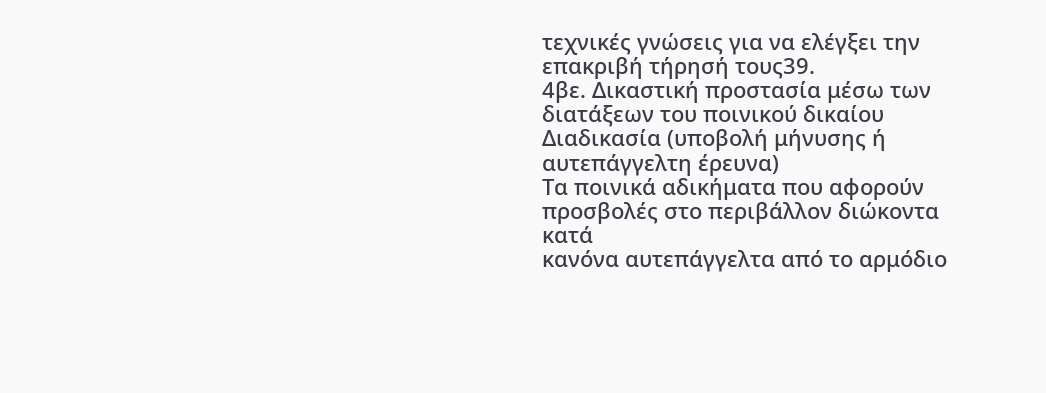τεχνικές γνώσεις για να ελέγξει την επακριβή τήρησή τους39.
4βε. Δικαστική προστασία μέσω των διατάξεων του ποινικού δικαίου
Διαδικασία (υποβολή μήνυσης ή αυτεπάγγελτη έρευνα)
Τα ποινικά αδικήματα που αφορούν προσβολές στο περιβάλλον διώκοντα κατά
κανόνα αυτεπάγγελτα από το αρμόδιο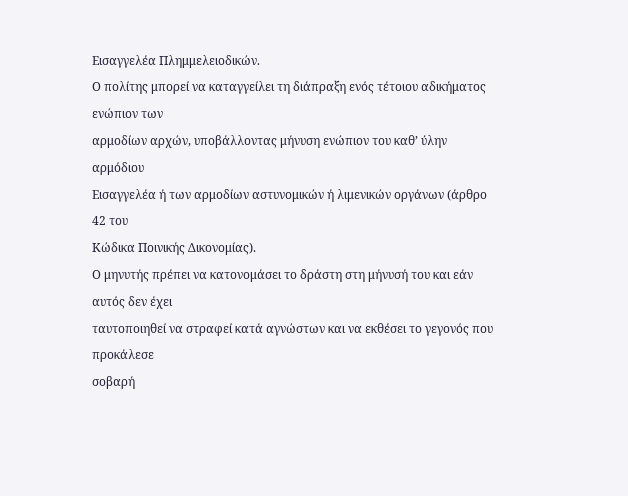Εισαγγελέα Πλημμελειοδικών.
Ο πολίτης μπορεί να καταγγείλει τη διάπραξη ενός τέτοιου αδικήματος ενώπιον των
αρμοδίων αρχών, υποβάλλοντας μήνυση ενώπιον του καθ’ ύλην αρμόδιου
Εισαγγελέα ή των αρμοδίων αστυνομικών ή λιμενικών οργάνων (άρθρο 42 του
Κώδικα Ποινικής Δικονομίας).
Ο μηνυτής πρέπει να κατονομάσει το δράστη στη μήνυσή του και εάν αυτός δεν έχει
ταυτοποιηθεί να στραφεί κατά αγνώστων και να εκθέσει το γεγονός που προκάλεσε
σοβαρή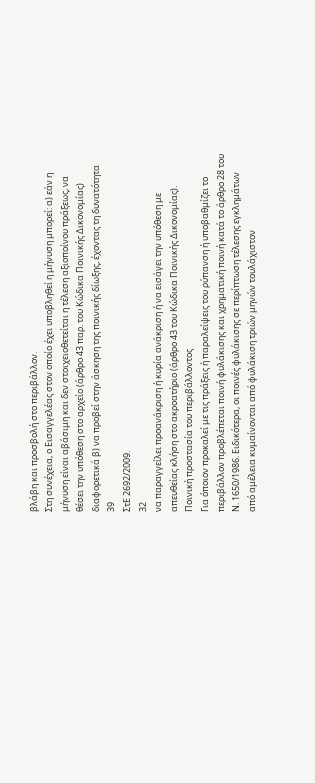βλάβη και προσβολή στο περιβάλλον.
Στη συνέχεια, ο Εισαγγελέας στον οποίο έχει υποβληθεί η μήνυση μπορεί: α) εάν η
μήνυση είναι αβάσιμη και δεν στοιχειοθετείται η τέλεση αξιοποίνου πράξεως, να
θέσει την υπόθεση στο αρχείο (άρθρο 43 παρ. του Κώδικα Ποινικής Δικονομίας)
διαφορετικά β) να προβεί στην άσκηση της ποινικής δίωξης, έχοντας τη δυνατότητα
39
ΣτΕ 2692/2009.
32
να παραγγείλει προανάκριση ή κυρία ανάκριση ή να εισάγει την υπόθεση με
απευθείας κλήση στο ακροατήριο (άρθρο 43 του Κώδικα Ποινικής Δικονομίας).
Ποινική προστασία του περιβάλλοντος
Για όποιον προκαλεί με τις πράξεις ή παραλείψεις του ρύπανση ή υποβαθμίζει το
περιβάλλον προβλέπεται ποινή φυλάκισης και χρηματική ποινή κατά το άρθρο 28 του
Ν. 1650/1986. Ειδικότερα, οι ποινές φυλάκισης σε περίπτωση τέλεσης εγκλημάτων
από αμέλεια κυμαίνονται από φυλάκιση τριών μηνών τουλάχιστον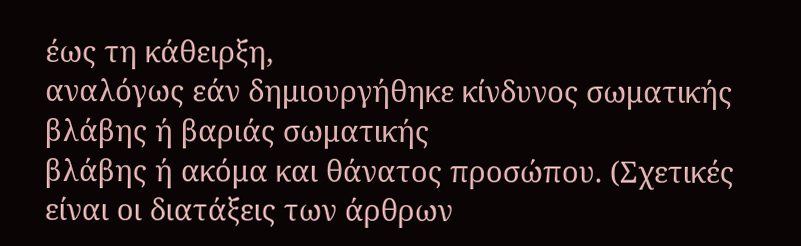έως τη κάθειρξη,
αναλόγως εάν δημιουργήθηκε κίνδυνος σωματικής βλάβης ή βαριάς σωματικής
βλάβης ή ακόμα και θάνατος προσώπου. (Σχετικές είναι οι διατάξεις των άρθρων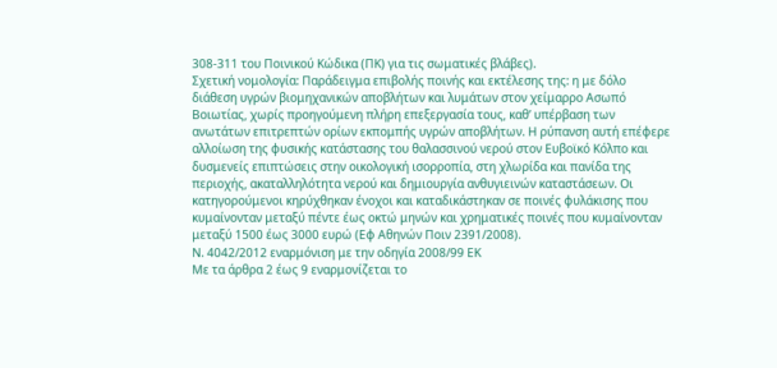308-311 του Ποινικού Κώδικα (ΠΚ) για τις σωματικές βλάβες).
Σχετική νομολογία: Παράδειγμα επιβολής ποινής και εκτέλεσης της: η με δόλο
διάθεση υγρών βιομηχανικών αποβλήτων και λυμάτων στον χείμαρρο Ασωπό
Βοιωτίας, χωρίς προηγούμενη πλήρη επεξεργασία τους, καθ’ υπέρβαση των
ανωτάτων επιτρεπτών ορίων εκπομπής υγρών αποβλήτων. Η ρύπανση αυτή επέφερε
αλλοίωση της φυσικής κατάστασης του θαλασσινού νερού στον Ευβοϊκό Κόλπο και
δυσμενείς επιπτώσεις στην οικολογική ισορροπία, στη χλωρίδα και πανίδα της
περιοχής, ακαταλληλότητα νερού και δημιουργία ανθυγιεινών καταστάσεων. Οι
κατηγορούμενοι κηρύχθηκαν ένοχοι και καταδικάστηκαν σε ποινές φυλάκισης που
κυμαίνονταν μεταξύ πέντε έως οκτώ μηνών και χρηματικές ποινές που κυμαίνονταν
μεταξύ 1500 έως 3000 ευρώ (Εφ Αθηνών Ποιν 2391/2008).
Ν. 4042/2012 εναρμόνιση με την οδηγία 2008/99 ΕΚ
Με τα άρθρα 2 έως 9 εναρμονίζεται το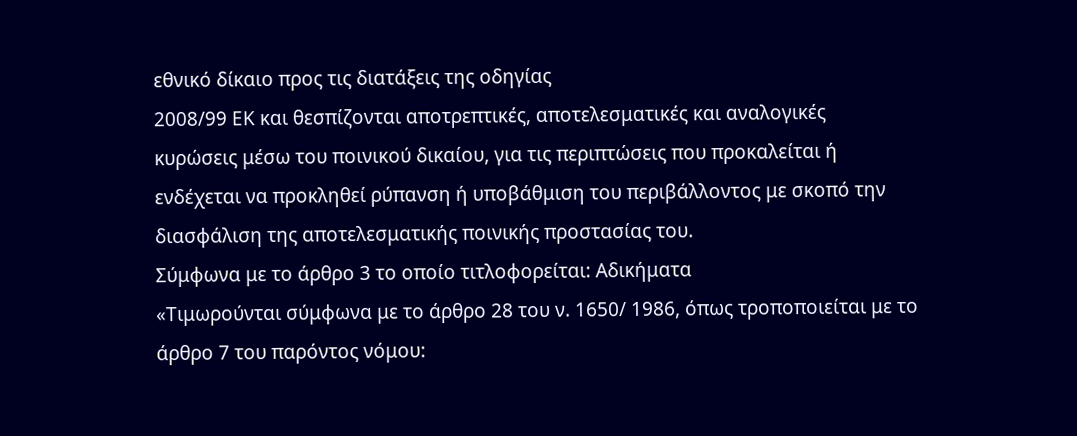εθνικό δίκαιο προς τις διατάξεις της οδηγίας
2008/99 ΕΚ και θεσπίζονται αποτρεπτικές, αποτελεσματικές και αναλογικές
κυρώσεις μέσω του ποινικού δικαίου, για τις περιπτώσεις που προκαλείται ή
ενδέχεται να προκληθεί ρύπανση ή υποβάθμιση του περιβάλλοντος με σκοπό την
διασφάλιση της αποτελεσματικής ποινικής προστασίας του.
Σύμφωνα με το άρθρο 3 το οποίο τιτλοφορείται: Αδικήματα
«Τιμωρούνται σύμφωνα με το άρθρο 28 του ν. 1650/ 1986, όπως τροποποιείται με το
άρθρο 7 του παρόντος νόμου: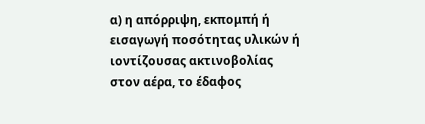α) η απόρριψη, εκπομπή ή εισαγωγή ποσότητας υλικών ή ιοντίζουσας ακτινοβολίας
στον αέρα, το έδαφος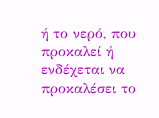ή το νερό, που προκαλεί ή ενδέχεται να προκαλέσει το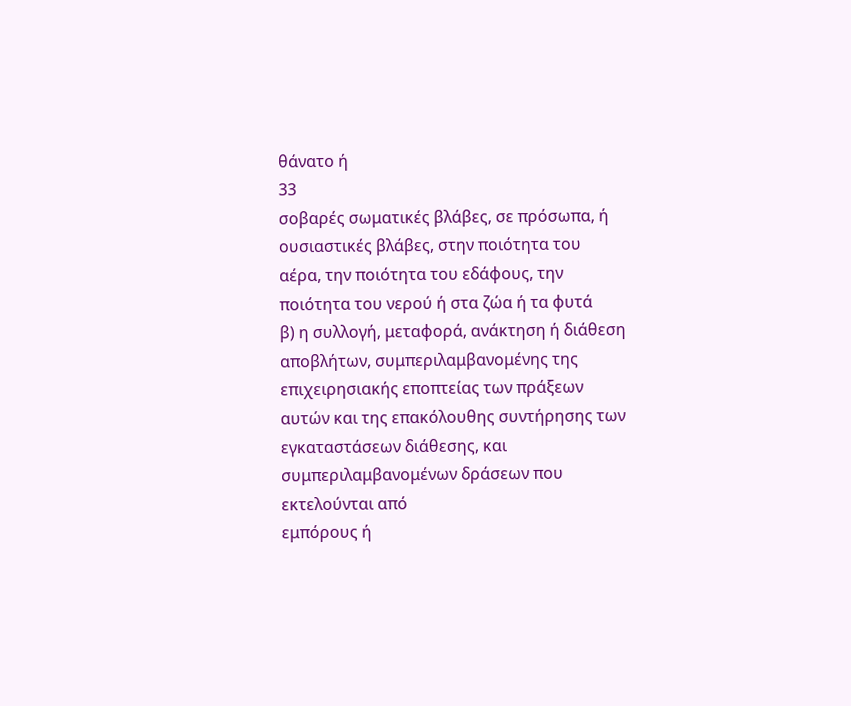θάνατο ή
33
σοβαρές σωματικές βλάβες, σε πρόσωπα, ή ουσιαστικές βλάβες, στην ποιότητα του
αέρα, την ποιότητα του εδάφους, την ποιότητα του νερού ή στα ζώα ή τα φυτά
β) η συλλογή, μεταφορά, ανάκτηση ή διάθεση αποβλήτων, συμπεριλαμβανομένης της
επιχειρησιακής εποπτείας των πράξεων αυτών και της επακόλουθης συντήρησης των
εγκαταστάσεων διάθεσης, και συμπεριλαμβανομένων δράσεων που εκτελούνται από
εμπόρους ή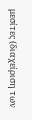μεσίτες (διαχείριση των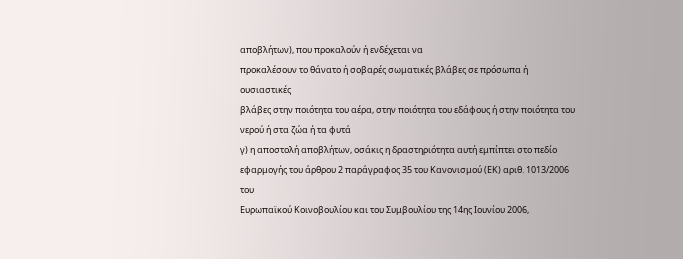αποβλήτων), που προκαλούν ή ενδέχεται να
προκαλέσουν το θάνατο ή σοβαρές σωματικές βλάβες σε πρόσωπα ή ουσιαστικές
βλάβες στην ποιότητα του αέρα, στην ποιότητα του εδάφους ή στην ποιότητα του
νερού ή στα ζώα ή τα φυτά
γ) η αποστολή αποβλήτων, οσάκις η δραστηριότητα αυτή εμπίπτει στο πεδίο
εφαρμογής του άρθρου 2 παράγραφος 35 του Κανονισμού (ΕΚ) αριθ. 1013/2006 του
Ευρωπαϊκού Κοινοβουλίου και του Συμβουλίου της 14ης Ιουνίου 2006,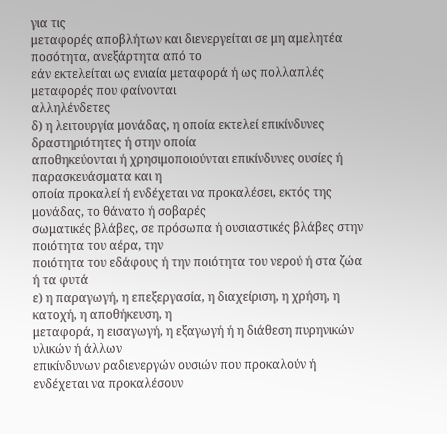για τις
μεταφορές αποβλήτων και διενεργείται σε μη αμελητέα ποσότητα, ανεξάρτητα από το
εάν εκτελείται ως ενιαία μεταφορά ή ως πολλαπλές μεταφορές που φαίνονται
αλληλένδετες
δ) η λειτουργία μονάδας, η οποία εκτελεί επικίνδυνες δραστηριότητες ή στην οποία
αποθηκεύονται ή χρησιμοποιούνται επικίνδυνες ουσίες ή παρασκευάσματα και η
οποία προκαλεί ή ενδέχεται να προκαλέσει, εκτός της μονάδας, το θάνατο ή σοβαρές
σωματικές βλάβες, σε πρόσωπα ή ουσιαστικές βλάβες στην ποιότητα του αέρα, την
ποιότητα του εδάφους ή την ποιότητα του νερού ή στα ζώα ή τα φυτά
ε) η παραγωγή, η επεξεργασία, η διαχείριση, η χρήση, η κατοχή, η αποθήκευση, η
μεταφορά, η εισαγωγή, η εξαγωγή ή η διάθεση πυρηνικών υλικών ή άλλων
επικίνδυνων ραδιενεργών ουσιών που προκαλούν ή ενδέχεται να προκαλέσουν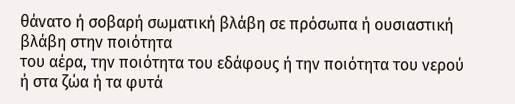θάνατο ή σοβαρή σωματική βλάβη σε πρόσωπα ή ουσιαστική βλάβη στην ποιότητα
του αέρα, την ποιότητα του εδάφους ή την ποιότητα του νερού ή στα ζώα ή τα φυτά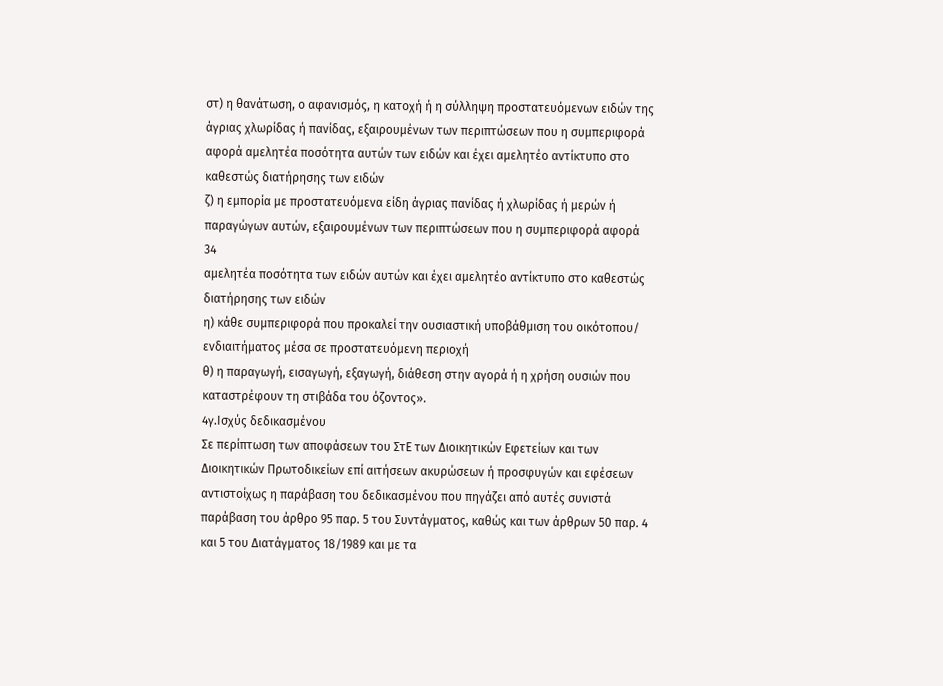στ) η θανάτωση, ο αφανισμός, η κατοχή ή η σύλληψη προστατευόμενων ειδών της
άγριας χλωρίδας ή πανίδας, εξαιρουμένων των περιπτώσεων που η συμπεριφορά
αφορά αμελητέα ποσότητα αυτών των ειδών και έχει αμελητέο αντίκτυπο στο
καθεστώς διατήρησης των ειδών
ζ) η εμπορία με προστατευόμενα είδη άγριας πανίδας ή χλωρίδας ή μερών ή
παραγώγων αυτών, εξαιρουμένων των περιπτώσεων που η συμπεριφορά αφορά
34
αμελητέα ποσότητα των ειδών αυτών και έχει αμελητέο αντίκτυπο στο καθεστώς
διατήρησης των ειδών
η) κάθε συμπεριφορά που προκαλεί την ουσιαστική υποβάθμιση του οικότοπου/
ενδιαιτήματος μέσα σε προστατευόμενη περιοχή
θ) η παραγωγή, εισαγωγή, εξαγωγή, διάθεση στην αγορά ή η χρήση ουσιών που
καταστρέφουν τη στιβάδα του όζοντος».
4γ.Ισχύς δεδικασμένου
Σε περίπτωση των αποφάσεων του ΣτΕ των Διοικητικών Εφετείων και των
Διοικητικών Πρωτοδικείων επί αιτήσεων ακυρώσεων ή προσφυγών και εφέσεων
αντιστοίχως η παράβαση του δεδικασμένου που πηγάζει από αυτές συνιστά
παράβαση του άρθρο 95 παρ. 5 του Συντάγματος, καθώς και των άρθρων 50 παρ. 4
και 5 του Διατάγματος 18/1989 και με τα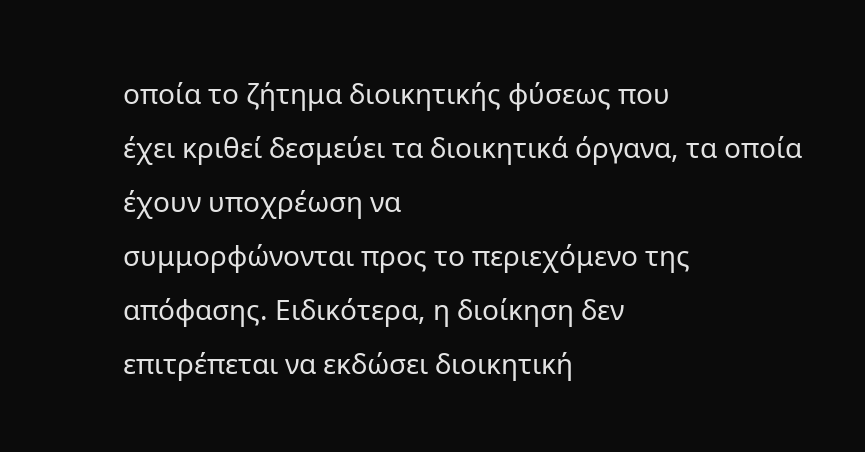οποία το ζήτημα διοικητικής φύσεως που
έχει κριθεί δεσμεύει τα διοικητικά όργανα, τα οποία έχουν υποχρέωση να
συμμορφώνονται προς το περιεχόμενο της απόφασης. Ειδικότερα, η διοίκηση δεν
επιτρέπεται να εκδώσει διοικητική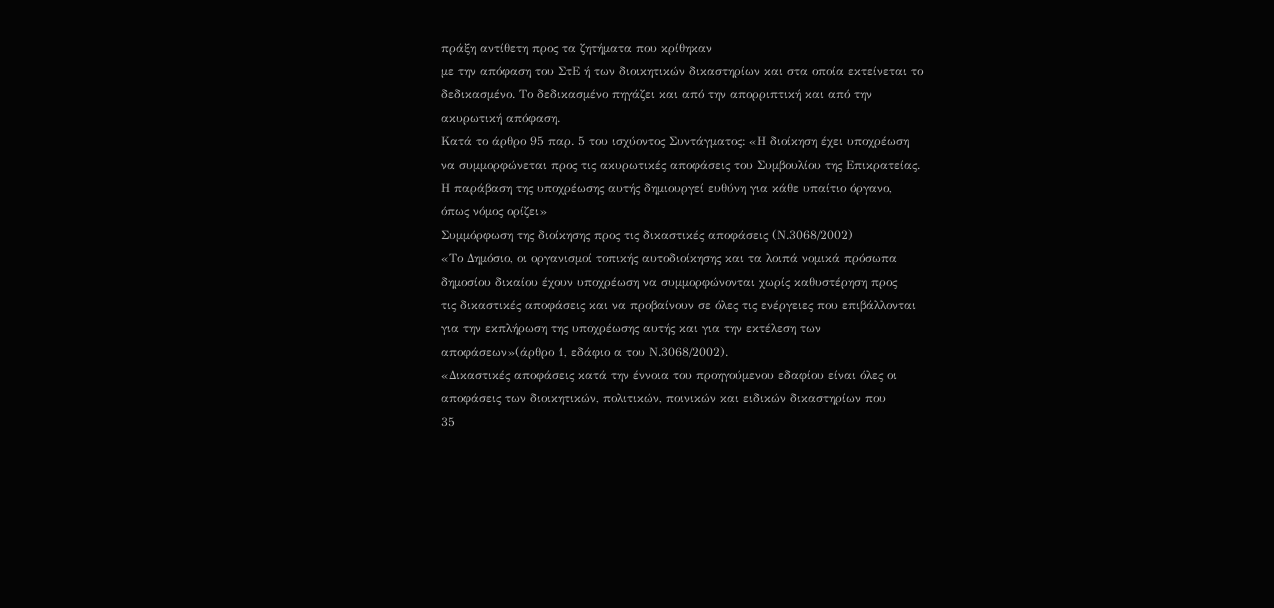πράξη αντίθετη προς τα ζητήματα που κρίθηκαν
με την απόφαση του ΣτΕ ή των διοικητικών δικαστηρίων και στα οποία εκτείνεται το
δεδικασμένο. Το δεδικασμένο πηγάζει και από την απορριπτική και από την
ακυρωτική απόφαση.
Κατά το άρθρο 95 παρ. 5 του ισχύοντος Συντάγματος: «Η διοίκηση έχει υποχρέωση
να συμμορφώνεται προς τις ακυρωτικές αποφάσεις του Συμβουλίου της Επικρατείας.
Η παράβαση της υποχρέωσης αυτής δημιουργεί ευθύνη για κάθε υπαίτιο όργανο,
όπως νόμος ορίζει»
Συμμόρφωση της διοίκησης προς τις δικαστικές αποφάσεις (Ν.3068/2002)
«Το Δημόσιο, οι οργανισμοί τοπικής αυτοδιοίκησης και τα λοιπά νομικά πρόσωπα
δημοσίου δικαίου έχουν υποχρέωση να συμμορφώνονται χωρίς καθυστέρηση προς
τις δικαστικές αποφάσεις και να προβαίνουν σε όλες τις ενέργειες που επιβάλλονται
για την εκπλήρωση της υποχρέωσης αυτής και για την εκτέλεση των
αποφάσεων»(άρθρο 1, εδάφιο α του Ν.3068/2002).
«Δικαστικές αποφάσεις κατά την έννοια του προηγούμενου εδαφίου είναι όλες οι
αποφάσεις των διοικητικών, πολιτικών, ποινικών και ειδικών δικαστηρίων που
35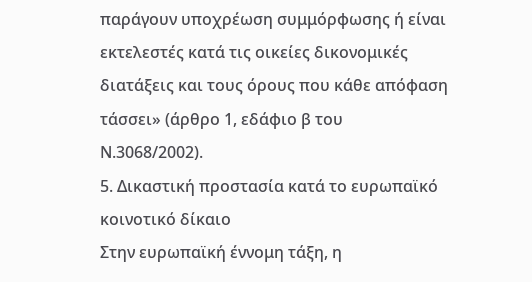παράγουν υποχρέωση συμμόρφωσης ή είναι εκτελεστές κατά τις οικείες δικονομικές
διατάξεις και τους όρους που κάθε απόφαση τάσσει» (άρθρο 1, εδάφιο β του
Ν.3068/2002).
5. Δικαστική προστασία κατά το ευρωπαϊκό κοινοτικό δίκαιο
Στην ευρωπαϊκή έννομη τάξη, η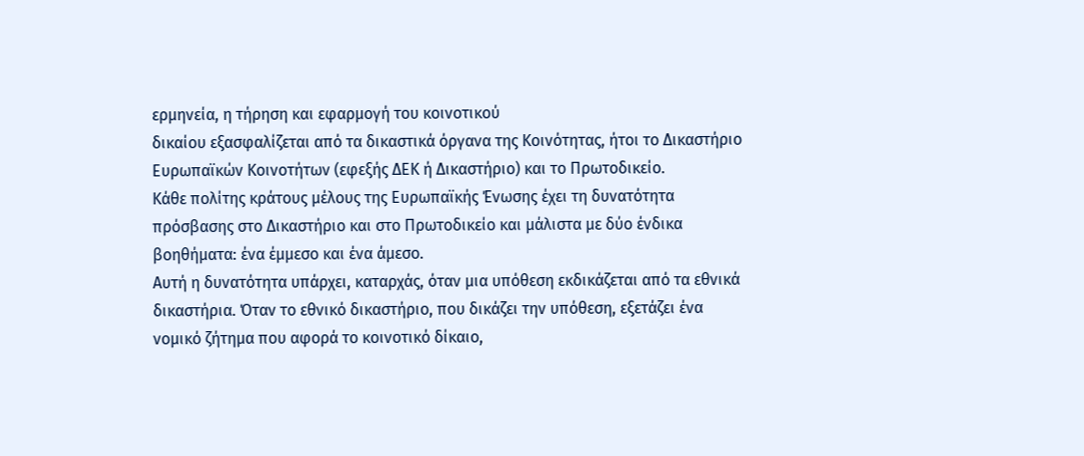ερμηνεία, η τήρηση και εφαρμογή του κοινοτικού
δικαίου εξασφαλίζεται από τα δικαστικά όργανα της Κοινότητας, ήτοι το Δικαστήριο
Ευρωπαϊκών Κοινοτήτων (εφεξής ΔΕΚ ή Δικαστήριο) και το Πρωτοδικείο.
Κάθε πολίτης κράτους μέλους της Ευρωπαϊκής Ένωσης έχει τη δυνατότητα
πρόσβασης στο Δικαστήριο και στο Πρωτοδικείο και μάλιστα με δύο ένδικα
βοηθήματα: ένα έμμεσο και ένα άμεσο.
Αυτή η δυνατότητα υπάρχει, καταρχάς, όταν μια υπόθεση εκδικάζεται από τα εθνικά
δικαστήρια. Όταν το εθνικό δικαστήριο, που δικάζει την υπόθεση, εξετάζει ένα
νομικό ζήτημα που αφορά το κοινοτικό δίκαιο,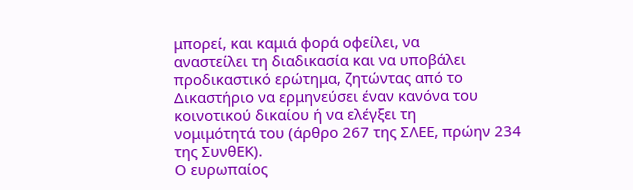μπορεί, και καμιά φορά οφείλει, να
αναστείλει τη διαδικασία και να υποβάλει προδικαστικό ερώτημα, ζητώντας από το
Δικαστήριο να ερμηνεύσει έναν κανόνα του κοινοτικού δικαίου ή να ελέγξει τη
νομιμότητά του (άρθρο 267 της ΣΛΕΕ, πρώην 234 της ΣυνθΕΚ).
Ο ευρωπαίος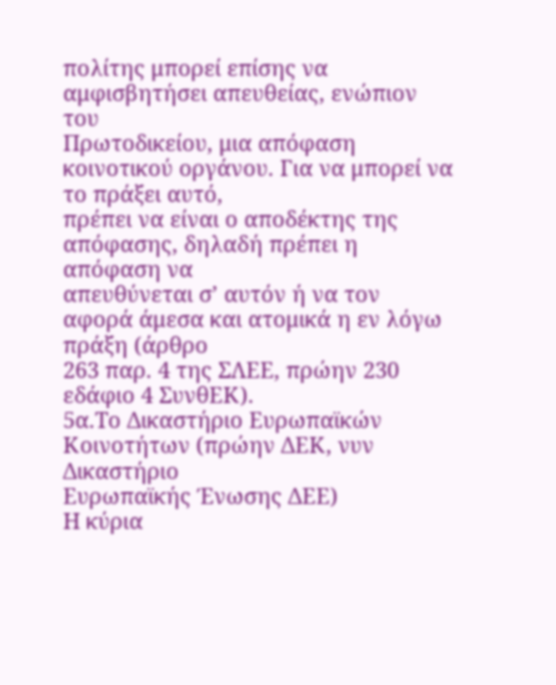πολίτης μπορεί επίσης να αμφισβητήσει απευθείας, ενώπιον του
Πρωτοδικείου, μια απόφαση κοινοτικού οργάνου. Για να μπορεί να το πράξει αυτό,
πρέπει να είναι ο αποδέκτης της απόφασης, δηλαδή πρέπει η απόφαση να
απευθύνεται σ’ αυτόν ή να τον αφορά άμεσα και ατομικά η εν λόγω πράξη (άρθρο
263 παρ. 4 της ΣΛΕΕ, πρώην 230 εδάφιο 4 ΣυνθΕΚ).
5α.Το Δικαστήριο Ευρωπαϊκών Κοινοτήτων (πρώην ΔΕΚ, νυν Δικαστήριο
Ευρωπαϊκής Ένωσης ΔΕΕ)
Η κύρια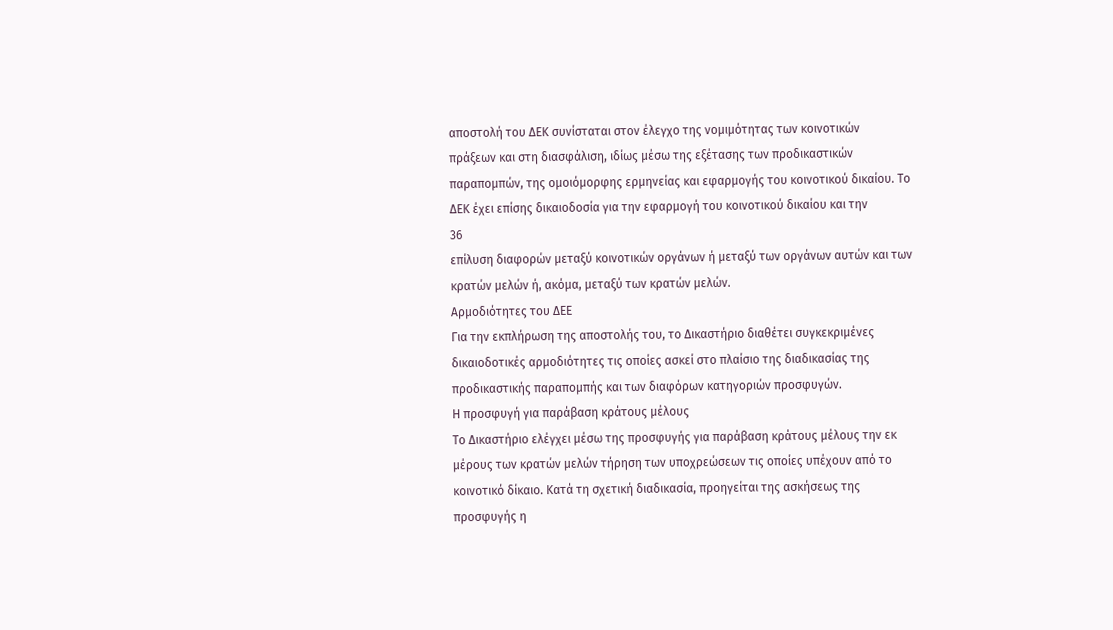αποστολή του ΔΕΚ συνίσταται στον έλεγχο της νομιμότητας των κοινοτικών
πράξεων και στη διασφάλιση, ιδίως μέσω της εξέτασης των προδικαστικών
παραπομπών, της ομοιόμορφης ερμηνείας και εφαρμογής του κοινοτικού δικαίου. Το
ΔΕΚ έχει επίσης δικαιοδοσία για την εφαρμογή του κοινοτικού δικαίου και την
36
επίλυση διαφορών μεταξύ κοινοτικών οργάνων ή μεταξύ των οργάνων αυτών και των
κρατών μελών ή, ακόμα, μεταξύ των κρατών μελών.
Αρμοδιότητες του ΔΕΕ
Για την εκπλήρωση της αποστολής του, το Δικαστήριο διαθέτει συγκεκριμένες
δικαιοδοτικές αρμοδιότητες τις οποίες ασκεί στο πλαίσιο της διαδικασίας της
προδικαστικής παραπομπής και των διαφόρων κατηγοριών προσφυγών.
Η προσφυγή για παράβαση κράτους μέλους
Το Δικαστήριο ελέγχει μέσω της προσφυγής για παράβαση κράτους μέλους την εκ
μέρους των κρατών μελών τήρηση των υποχρεώσεων τις οποίες υπέχουν από το
κοινοτικό δίκαιο. Κατά τη σχετική διαδικασία, προηγείται της ασκήσεως της
προσφυγής η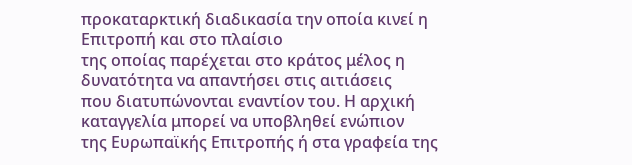προκαταρκτική διαδικασία την οποία κινεί η Επιτροπή και στο πλαίσιο
της οποίας παρέχεται στο κράτος μέλος η δυνατότητα να απαντήσει στις αιτιάσεις
που διατυπώνονται εναντίον του. Η αρχική καταγγελία μπορεί να υποβληθεί ενώπιον
της Ευρωπαϊκής Επιτροπής ή στα γραφεία της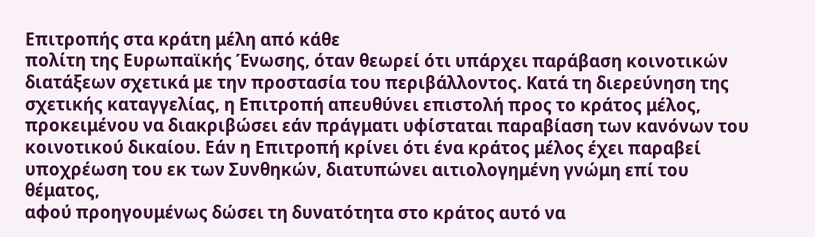Επιτροπής στα κράτη μέλη από κάθε
πολίτη της Ευρωπαϊκής Ένωσης, όταν θεωρεί ότι υπάρχει παράβαση κοινοτικών
διατάξεων σχετικά με την προστασία του περιβάλλοντος. Κατά τη διερεύνηση της
σχετικής καταγγελίας, η Επιτροπή απευθύνει επιστολή προς το κράτος μέλος,
προκειμένου να διακριβώσει εάν πράγματι υφίσταται παραβίαση των κανόνων του
κοινοτικού δικαίου. Εάν η Επιτροπή κρίνει ότι ένα κράτος μέλος έχει παραβεί
υποχρέωση του εκ των Συνθηκών, διατυπώνει αιτιολογημένη γνώμη επί του θέματος,
αφού προηγουμένως δώσει τη δυνατότητα στο κράτος αυτό να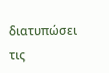διατυπώσει τις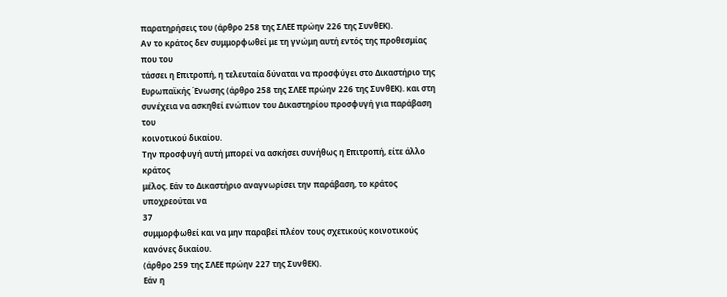παρατηρήσεις του (άρθρο 258 της ΣΛΕΕ πρώην 226 της ΣυνθΕΚ).
Αν το κράτος δεν συμμορφωθεί με τη γνώμη αυτή εντός της προθεσμίας που του
τάσσει η Επιτροπή, η τελευταία δύναται να προσφύγει στο Δικαστήριο της
Ευρωπαϊκής Ένωσης (άρθρο 258 της ΣΛΕΕ πρώην 226 της ΣυνθΕΚ). και στη
συνέχεια να ασκηθεί ενώπιον του Δικαστηρίου προσφυγή για παράβαση του
κοινοτικού δικαίου.
Την προσφυγή αυτή μπορεί να ασκήσει συνήθως η Επιτροπή, είτε άλλο κράτος
μέλος. Εάν το Δικαστήριο αναγνωρίσει την παράβαση, το κράτος υποχρεούται να
37
συμμορφωθεί και να μην παραβεί πλέον τους σχετικούς κοινοτικούς κανόνες δικαίου.
(άρθρο 259 της ΣΛΕΕ πρώην 227 της ΣυνθΕΚ).
Εάν η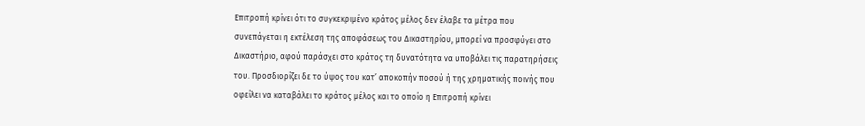Επιτροπή κρίνει ότι το συγκεκριμένο κράτος μέλος δεν έλαβε τα μέτρα που
συνεπάγεται η εκτέλεση της αποφάσεως του Δικαστηρίου, μπορεί να προσφύγει στο
Δικαστήριο, αφού παράσχει στο κράτος τη δυνατότητα να υποβάλει τις παρατηρήσεις
του. Προσδιορίζει δε το ύψος του κατ’ αποκοπήν ποσού ή της χρηματικής ποινής που
οφείλει να καταβάλει το κράτος μέλος και το οποίο η Επιτροπή κρίνει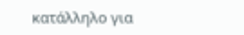κατάλληλο για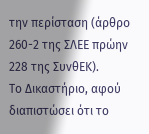την περίσταση (άρθρο 260-2 της ΣΛΕΕ πρώην 228 της ΣυνθΕΚ).
Το Δικαστήριο, αφού διαπιστώσει ότι το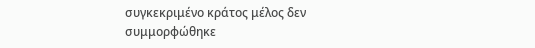συγκεκριμένο κράτος μέλος δεν
συμμορφώθηκε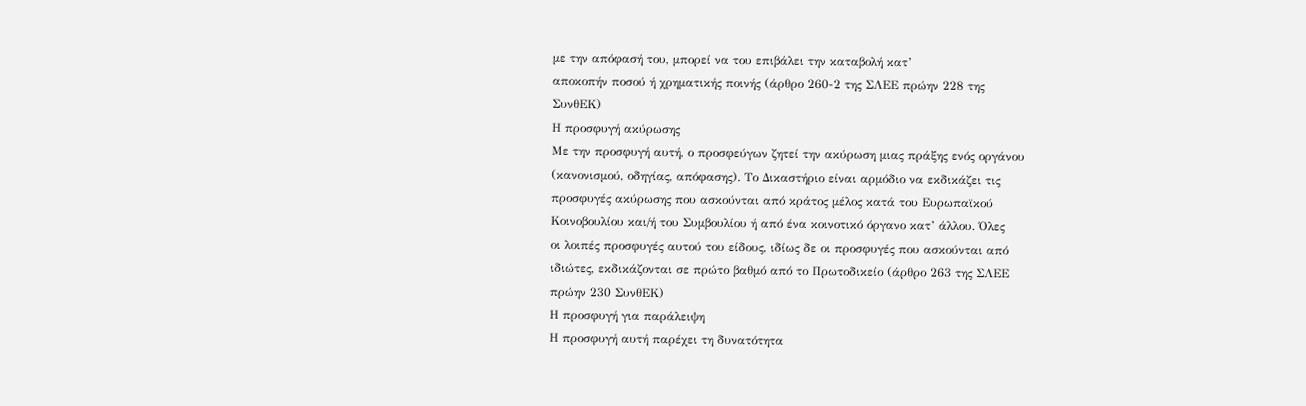με την απόφασή του, μπορεί να του επιβάλει την καταβολή κατ’
αποκοπήν ποσού ή χρηματικής ποινής (άρθρο 260-2 της ΣΛΕΕ πρώην 228 της
ΣυνθΕΚ)
Η προσφυγή ακύρωσης
Με την προσφυγή αυτή, ο προσφεύγων ζητεί την ακύρωση μιας πράξης ενός οργάνου
(κανονισμού, οδηγίας, απόφασης). Το Δικαστήριο είναι αρμόδιο να εκδικάζει τις
προσφυγές ακύρωσης που ασκούνται από κράτος μέλος κατά του Ευρωπαϊκού
Κοινοβουλίου και/ή του Συμβουλίου ή από ένα κοινοτικό όργανο κατ’ άλλου. Όλες
οι λοιπές προσφυγές αυτού του είδους, ιδίως δε οι προσφυγές που ασκούνται από
ιδιώτες, εκδικάζονται σε πρώτο βαθμό από το Πρωτοδικείο (άρθρο 263 της ΣΛΕΕ
πρώην 230 ΣυνθΕΚ)
Η προσφυγή για παράλειψη
Η προσφυγή αυτή παρέχει τη δυνατότητα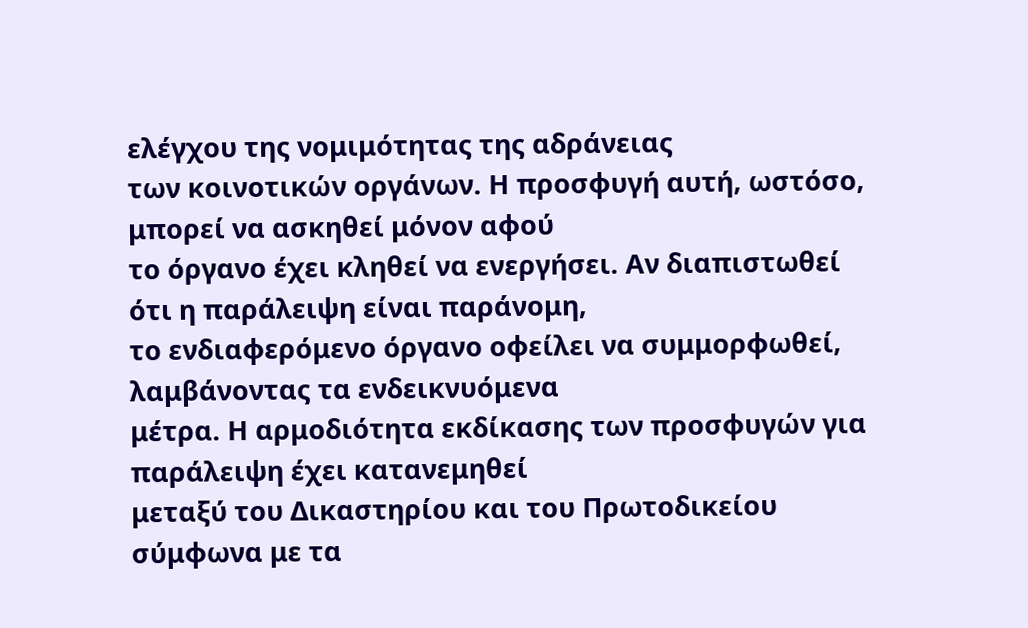ελέγχου της νομιμότητας της αδράνειας
των κοινοτικών οργάνων. Η προσφυγή αυτή, ωστόσο, μπορεί να ασκηθεί μόνον αφού
το όργανο έχει κληθεί να ενεργήσει. Αν διαπιστωθεί ότι η παράλειψη είναι παράνομη,
το ενδιαφερόμενο όργανο οφείλει να συμμορφωθεί, λαμβάνοντας τα ενδεικνυόμενα
μέτρα. Η αρμοδιότητα εκδίκασης των προσφυγών για παράλειψη έχει κατανεμηθεί
μεταξύ του Δικαστηρίου και του Πρωτοδικείου σύμφωνα με τα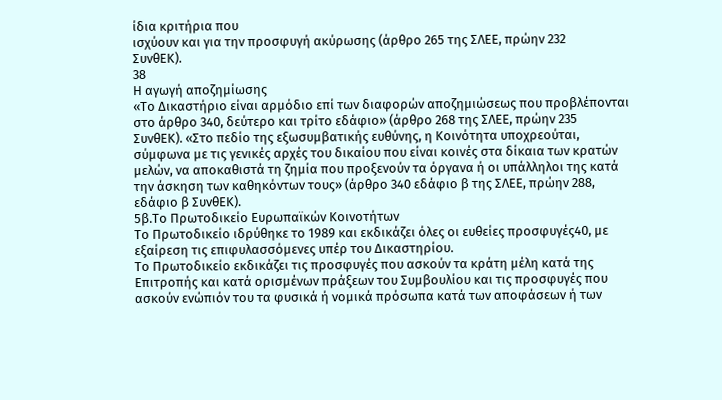ίδια κριτήρια που
ισχύουν και για την προσφυγή ακύρωσης (άρθρο 265 της ΣΛΕΕ, πρώην 232
ΣυνθΕΚ).
38
Η αγωγή αποζημίωσης
«Το Δικαστήριο είναι αρμόδιο επί των διαφορών αποζημιώσεως που προβλέπονται
στο άρθρο 340, δεύτερο και τρίτο εδάφιο» (άρθρο 268 της ΣΛΕΕ, πρώην 235
ΣυνθΕΚ). «Στο πεδίο της εξωσυμβατικής ευθύνης, η Κοινότητα υποχρεούται,
σύμφωνα με τις γενικές αρχές του δικαίου που είναι κοινές στα δίκαια των κρατών
μελών, να αποκαθιστά τη ζημία που προξενούν τα όργανα ή οι υπάλληλοι της κατά
την άσκηση των καθηκόντων τους» (άρθρο 340 εδάφιο β της ΣΛΕΕ, πρώην 288,
εδάφιο β ΣυνθΕΚ).
5β.Το Πρωτοδικείο Ευρωπαϊκών Κοινοτήτων
Το Πρωτοδικείο ιδρύθηκε το 1989 και εκδικάζει όλες οι ευθείες προσφυγές40, με
εξαίρεση τις επιφυλασσόμενες υπέρ του Δικαστηρίου.
Το Πρωτοδικείο εκδικάζει τις προσφυγές που ασκούν τα κράτη μέλη κατά της
Επιτροπής και κατά ορισμένων πράξεων του Συμβουλίου και τις προσφυγές που
ασκούν ενώπιόν του τα φυσικά ή νομικά πρόσωπα κατά των αποφάσεων ή των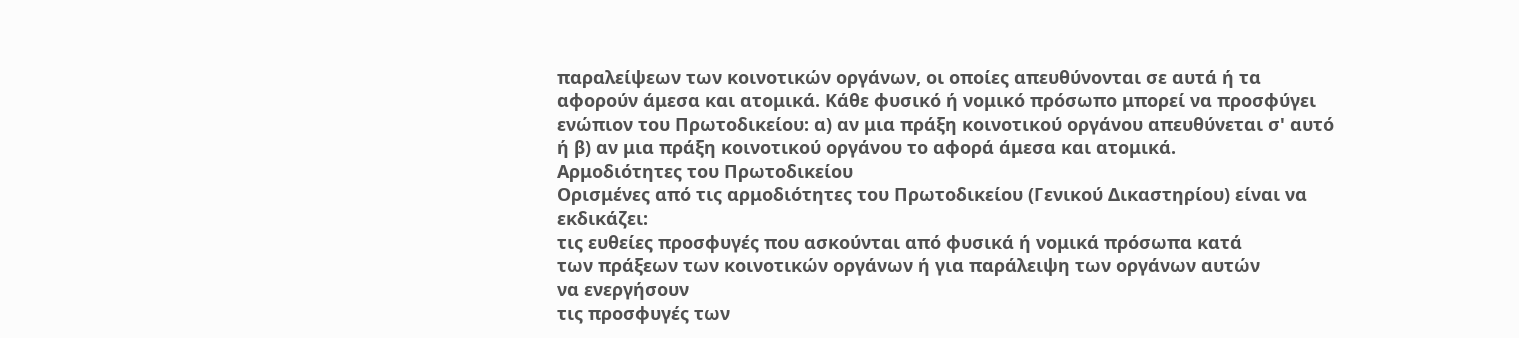παραλείψεων των κοινοτικών οργάνων, οι οποίες απευθύνονται σε αυτά ή τα
αφορούν άμεσα και ατομικά. Κάθε φυσικό ή νομικό πρόσωπο μπορεί να προσφύγει
ενώπιον του Πρωτοδικείου: α) αν μια πράξη κοινοτικού οργάνου απευθύνεται σ' αυτό
ή β) αν μια πράξη κοινοτικού οργάνου το αφορά άμεσα και ατομικά.
Αρμοδιότητες του Πρωτοδικείου
Ορισμένες από τις αρμοδιότητες του Πρωτοδικείου (Γενικού Δικαστηρίου) είναι να
εκδικάζει:
τις ευθείες προσφυγές που ασκούνται από φυσικά ή νομικά πρόσωπα κατά
των πράξεων των κοινοτικών οργάνων ή για παράλειψη των οργάνων αυτών
να ενεργήσουν
τις προσφυγές των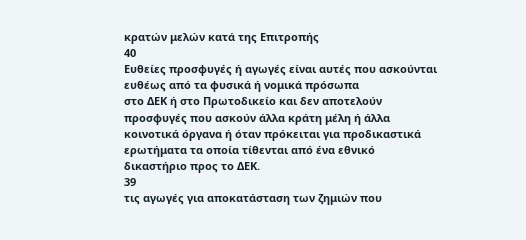κρατών μελών κατά της Επιτροπής
40
Ευθείες προσφυγές ή αγωγές είναι αυτές που ασκούνται ευθέως από τα φυσικά ή νομικά πρόσωπα
στο ΔΕΚ ή στο Πρωτοδικείο και δεν αποτελούν προσφυγές που ασκούν άλλα κράτη μέλη ή άλλα
κοινοτικά όργανα ή όταν πρόκειται για προδικαστικά ερωτήματα τα οποία τίθενται από ένα εθνικό
δικαστήριο προς το ΔΕΚ.
39
τις αγωγές για αποκατάσταση των ζημιών που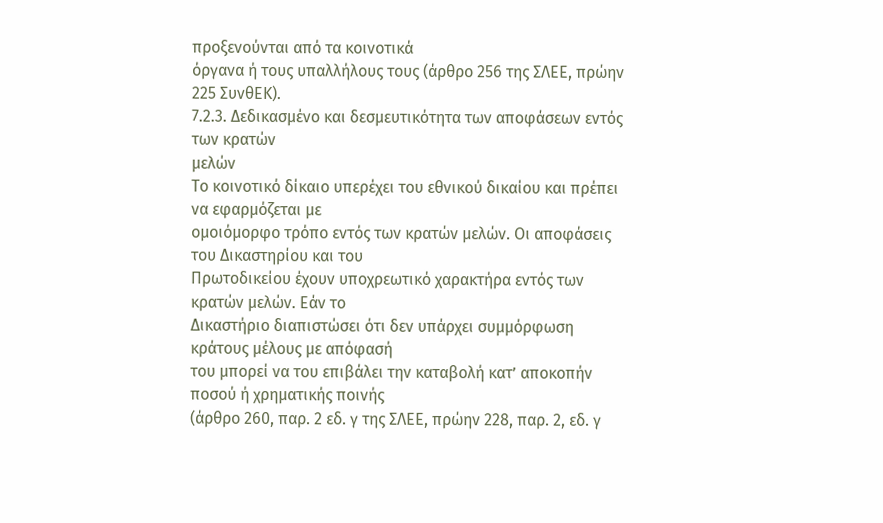προξενούνται από τα κοινοτικά
όργανα ή τους υπαλλήλους τους (άρθρο 256 της ΣΛΕΕ, πρώην 225 ΣυνθΕΚ).
7.2.3. Δεδικασμένο και δεσμευτικότητα των αποφάσεων εντός των κρατών
μελών
Το κοινοτικό δίκαιο υπερέχει του εθνικού δικαίου και πρέπει να εφαρμόζεται με
ομοιόμορφο τρόπο εντός των κρατών μελών. Οι αποφάσεις του Δικαστηρίου και του
Πρωτοδικείου έχουν υποχρεωτικό χαρακτήρα εντός των κρατών μελών. Εάν το
Δικαστήριο διαπιστώσει ότι δεν υπάρχει συμμόρφωση κράτους μέλους με απόφασή
του μπορεί να του επιβάλει την καταβολή κατ’ αποκοπήν ποσού ή χρηματικής ποινής
(άρθρο 260, παρ. 2 εδ. γ της ΣΛΕΕ, πρώην 228, παρ. 2, εδ. γ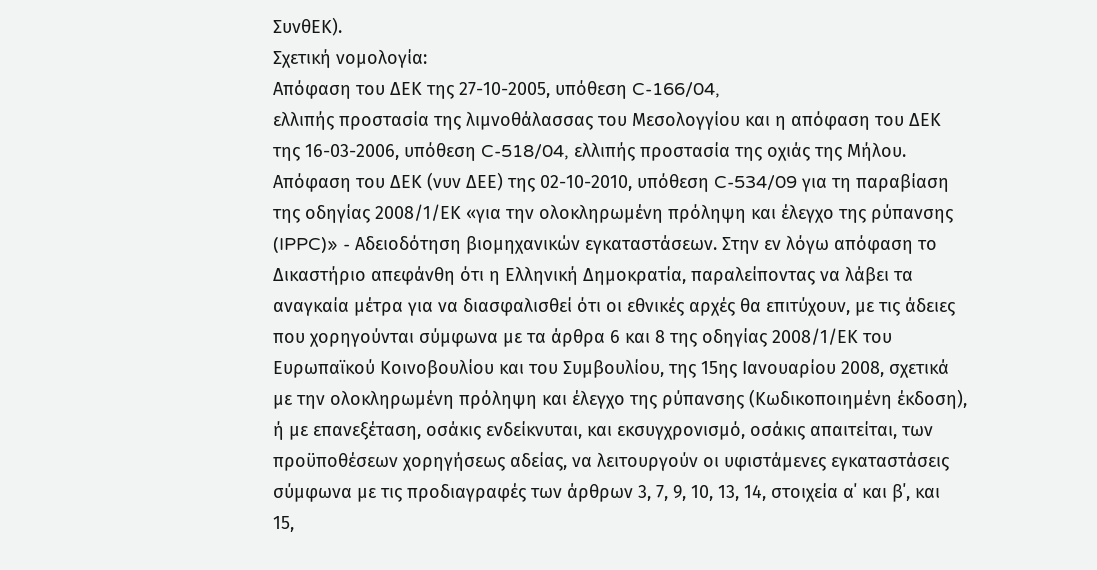ΣυνθΕΚ).
Σχετική νομολογία:
Απόφαση του ΔΕΚ της 27-10-2005, υπόθεση C-166/04,
ελλιπής προστασία της λιμνοθάλασσας του Μεσολογγίου και η απόφαση του ΔΕΚ
της 16-03-2006, υπόθεση C-518/04, ελλιπής προστασία της οχιάς της Μήλου.
Απόφαση του ΔΕΚ (νυν ΔΕΕ) της 02-10-2010, υπόθεση C-534/09 για τη παραβίαση
της οδηγίας 2008/1/ΕΚ «για την ολοκληρωμένη πρόληψη και έλεγχο της ρύπανσης
(IPPC)» - Αδειοδότηση βιομηχανικών εγκαταστάσεων. Στην εν λόγω απόφαση το
Δικαστήριο απεφάνθη ότι η Ελληνική Δημοκρατία, παραλείποντας να λάβει τα
αναγκαία μέτρα για να διασφαλισθεί ότι οι εθνικές αρχές θα επιτύχουν, με τις άδειες
που χορηγούνται σύμφωνα με τα άρθρα 6 και 8 της οδηγίας 2008/1/ΕΚ του
Ευρωπαϊκού Κοινοβουλίου και του Συμβουλίου, της 15ης Ιανουαρίου 2008, σχετικά
με την ολοκληρωμένη πρόληψη και έλεγχο της ρύπανσης (Κωδικοποιημένη έκδοση),
ή με επανεξέταση, οσάκις ενδείκνυται, και εκσυγχρονισμό, οσάκις απαιτείται, των
προϋποθέσεων χορηγήσεως αδείας, να λειτουργούν οι υφιστάμενες εγκαταστάσεις
σύμφωνα με τις προδιαγραφές των άρθρων 3, 7, 9, 10, 13, 14, στοιχεία α΄ και β΄, και
15,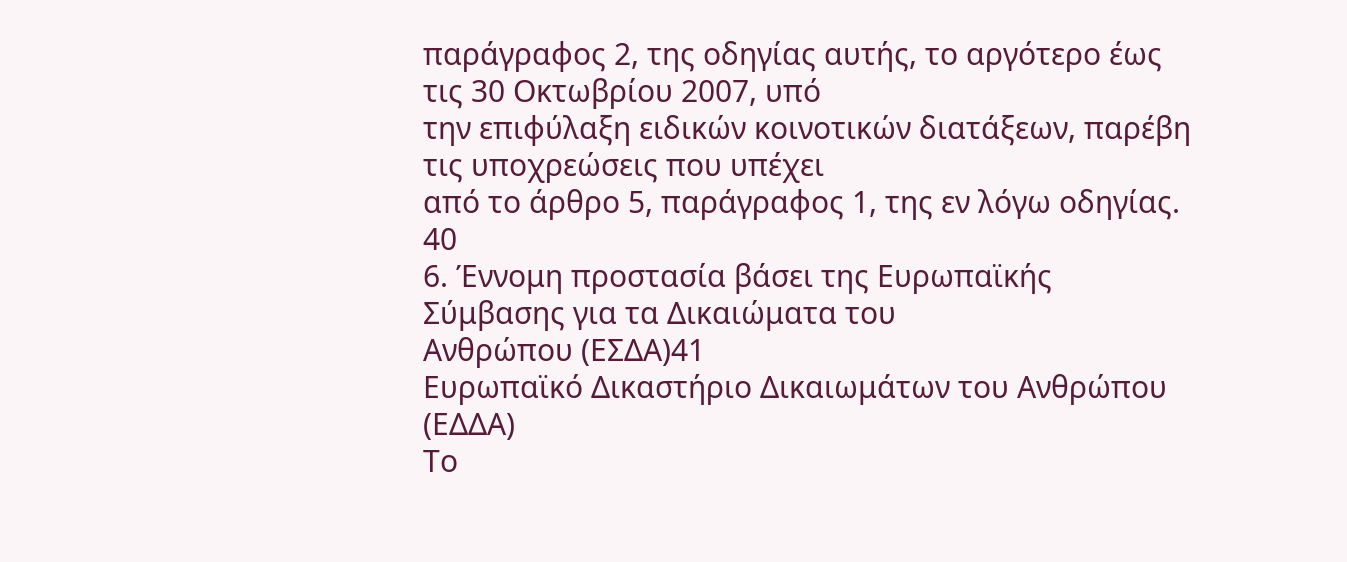παράγραφος 2, της οδηγίας αυτής, το αργότερο έως τις 30 Οκτωβρίου 2007, υπό
την επιφύλαξη ειδικών κοινοτικών διατάξεων, παρέβη τις υποχρεώσεις που υπέχει
από το άρθρο 5, παράγραφος 1, της εν λόγω οδηγίας.
40
6. Έννομη προστασία βάσει της Ευρωπαϊκής Σύμβασης για τα Δικαιώματα του
Ανθρώπου (ΕΣΔΑ)41
Ευρωπαϊκό Δικαστήριο Δικαιωμάτων του Ανθρώπου (ΕΔΔΑ)
Το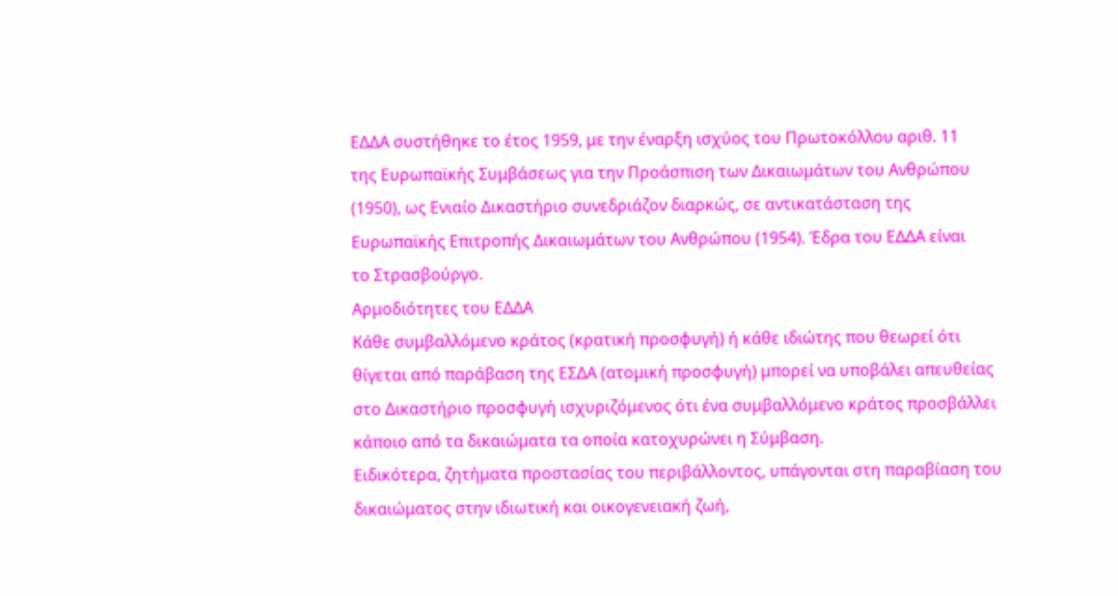ΕΔΔΑ συστήθηκε το έτος 1959, με την έναρξη ισχύος του Πρωτοκόλλου αριθ. 11
της Ευρωπαϊκής Συμβάσεως για την Προάσπιση των Δικαιωμάτων του Ανθρώπου
(1950), ως Ενιαίο Δικαστήριο συνεδριάζον διαρκώς, σε αντικατάσταση της
Ευρωπαϊκής Επιτροπής Δικαιωμάτων του Ανθρώπου (1954). Έδρα του ΕΔΔΑ είναι
το Στρασβούργο.
Αρμοδιότητες του ΕΔΔΑ
Κάθε συμβαλλόμενο κράτος (κρατική προσφυγή) ή κάθε ιδιώτης που θεωρεί ότι
θίγεται από παράβαση της ΕΣΔΑ (ατομική προσφυγή) μπορεί να υποβάλει απευθείας
στο Δικαστήριο προσφυγή ισχυριζόμενος ότι ένα συμβαλλόμενο κράτος προσβάλλει
κάποιο από τα δικαιώματα τα οποία κατοχυρώνει η Σύμβαση.
Ειδικότερα, ζητήματα προστασίας του περιβάλλοντος, υπάγονται στη παραβίαση του
δικαιώματος στην ιδιωτική και οικογενειακή ζωή,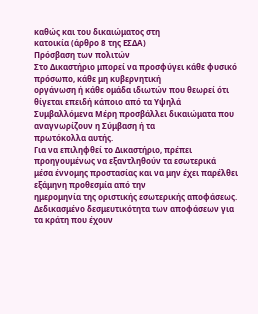καθώς και του δικαιώματος στη
κατοικία (άρθρο 8 της ΕΣΔΑ)
Πρόσβαση των πολιτών
Στο Δικαστήριο μπορεί να προσφύγει κάθε φυσικό πρόσωπο, κάθε μη κυβερνητική
οργάνωση ή κάθε ομάδα ιδιωτών που θεωρεί ότι θίγεται επειδή κάποιο από τα Υψηλά
Συμβαλλόμενα Μέρη προσβάλλει δικαιώματα που αναγνωρίζουν η Σύμβαση ή τα
πρωτόκολλα αυτής.
Για να επιληφθεί το Δικαστήριο, πρέπει προηγουμένως να εξαντληθούν τα εσωτερικά
μέσα έννομης προστασίας και να μην έχει παρέλθει εξάμηνη προθεσμία από την
ημερομηνία της οριστικής εσωτερικής αποφάσεως.
Δεδικασμένο δεσμευτικότητα των αποφάσεων για τα κράτη που έχουν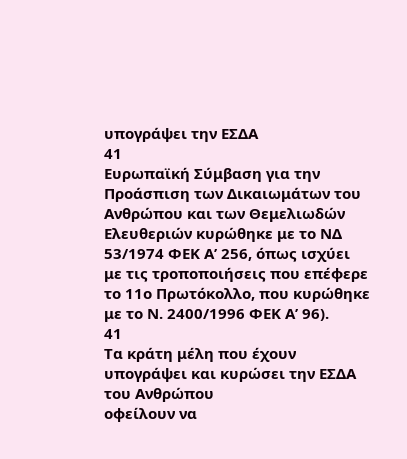υπογράψει την ΕΣΔΑ
41
Ευρωπαϊκή Σύμβαση για την Προάσπιση των Δικαιωμάτων του Ανθρώπου και των Θεμελιωδών
Ελευθεριών κυρώθηκε με το ΝΔ 53/1974 ΦΕΚ Α’ 256, όπως ισχύει με τις τροποποιήσεις που επέφερε
το 11ο Πρωτόκολλο, που κυρώθηκε με το Ν. 2400/1996 ΦΕΚ Α’ 96).
41
Τα κράτη μέλη που έχουν υπογράψει και κυρώσει την ΕΣΔΑ του Ανθρώπου
οφείλουν να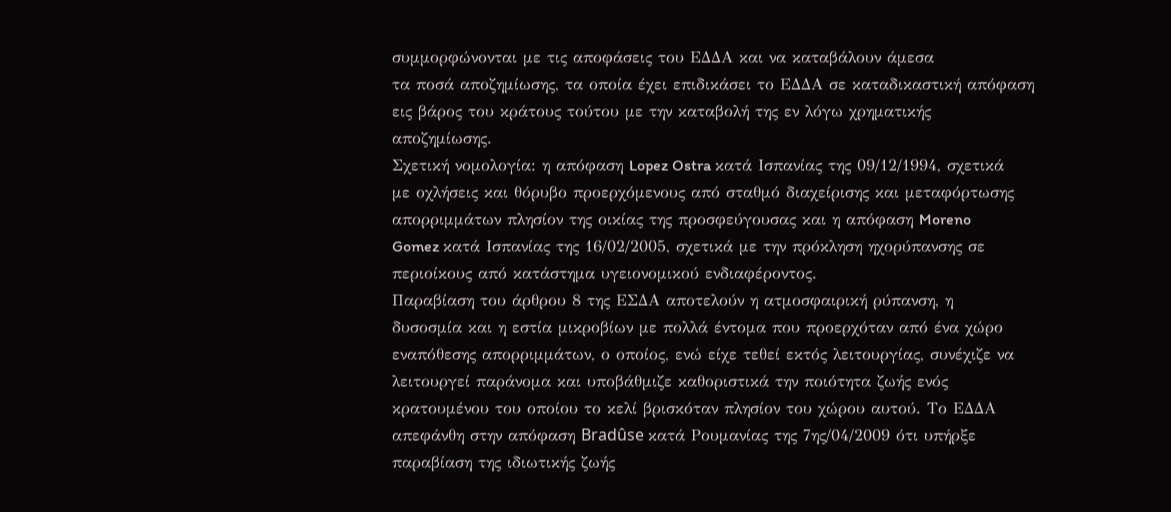συμμορφώνονται με τις αποφάσεις του ΕΔΔΑ και να καταβάλουν άμεσα
τα ποσά αποζημίωσης, τα οποία έχει επιδικάσει το ΕΔΔΑ σε καταδικαστική απόφαση
εις βάρος του κράτους τούτου με την καταβολή της εν λόγω χρηματικής
αποζημίωσης.
Σχετική νομολογία: η απόφαση Lopez Ostra κατά Ισπανίας της 09/12/1994, σχετικά
με οχλήσεις και θόρυβο προερχόμενους από σταθμό διαχείρισης και μεταφόρτωσης
απορριμμάτων πλησίον της οικίας της προσφεύγουσας και η απόφαση Moreno
Gomez κατά Ισπανίας της 16/02/2005, σχετικά με την πρόκληση ηχορύπανσης σε
περιοίκους από κατάστημα υγειονομικού ενδιαφέροντος.
Παραβίαση του άρθρου 8 της ΕΣΔΑ αποτελούν η ατμοσφαιρική ρύπανση, η
δυσοσμία και η εστία μικροβίων με πολλά έντομα που προερχόταν από ένα χώρο
εναπόθεσης απορριμμάτων, ο οποίος, ενώ είχε τεθεί εκτός λειτουργίας, συνέχιζε να
λειτουργεί παράνομα και υποβάθμιζε καθοριστικά την ποιότητα ζωής ενός
κρατουμένου του οποίου το κελί βρισκόταν πλησίον του χώρου αυτού. Το ΕΔΔΑ
απεφάνθη στην απόφαση Bradûse κατά Ρουμανίας της 7ης/04/2009 ότι υπήρξε
παραβίαση της ιδιωτικής ζωής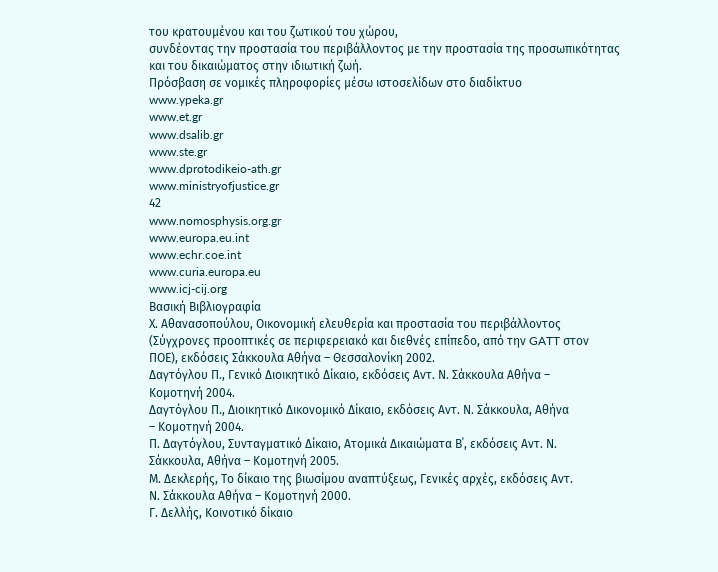του κρατουμένου και του ζωτικού του χώρου,
συνδέοντας την προστασία του περιβάλλοντος με την προστασία της προσωπικότητας
και του δικαιώματος στην ιδιωτική ζωή.
Πρόσβαση σε νομικές πληροφορίες μέσω ιστοσελίδων στο διαδίκτυο
www.ypeka.gr
www.et.gr
www.dsalib.gr
www.ste.gr
www.dprotodikeio-ath.gr
www.ministryofjustice.gr
42
www.nomosphysis.org.gr
www.europa.eu.int
www.echr.coe.int
www.curia.europa.eu
www.icj-cij.org
Βασική Βιβλιογραφία
Χ. Αθανασοπούλου, Οικονομική ελευθερία και προστασία του περιβάλλοντος
(Σύγχρονες προοπτικές σε περιφερειακό και διεθνές επίπεδο, από την GATT στον
ΠΟΕ), εκδόσεις Σάκκουλα Αθήνα – Θεσσαλονίκη 2002.
Δαγτόγλου Π., Γενικό Διοικητικό Δίκαιο, εκδόσεις Αντ. Ν. Σάκκουλα Αθήνα –
Κομοτηνή 2004.
Δαγτόγλου Π., Διοικητικό Δικονομικό Δίκαιο, εκδόσεις Αντ. Ν. Σάκκουλα, Αθήνα
– Κομοτηνή 2004.
Π. Δαγτόγλου, Συνταγματικό Δίκαιο, Ατομικά Δικαιώματα Β΄, εκδόσεις Αντ. Ν.
Σάκκουλα, Αθήνα – Κομοτηνή 2005.
Μ. Δεκλερής, Το δίκαιο της βιωσίμου αναπτύξεως, Γενικές αρχές, εκδόσεις Αντ.
Ν. Σάκκουλα Αθήνα – Κομοτηνή 2000.
Γ. Δελλής, Κοινοτικό δίκαιο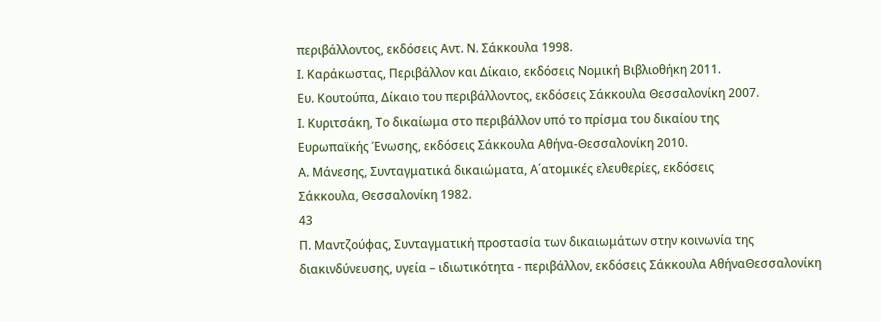περιβάλλοντος, εκδόσεις Αντ. Ν. Σάκκουλα 1998.
Ι. Καράκωστας, Περιβάλλον και Δίκαιο, εκδόσεις Νομική Βιβλιοθήκη 2011.
Ευ. Κουτούπα, Δίκαιο του περιβάλλοντος, εκδόσεις Σάκκουλα Θεσσαλονίκη 2007.
Ι. Κυριτσάκη, Το δικαίωμα στο περιβάλλον υπό το πρίσμα του δικαίου της
Ευρωπαϊκής Ένωσης, εκδόσεις Σάκκουλα Αθήνα-Θεσσαλονίκη 2010.
Α. Μάνεσης, Συνταγματικά δικαιώματα, Α΄ατομικές ελευθερίες, εκδόσεις
Σάκκουλα, Θεσσαλονίκη 1982.
43
Π. Μαντζούφας, Συνταγματική προστασία των δικαιωμάτων στην κοινωνία της
διακινδύνευσης, υγεία – ιδιωτικότητα - περιβάλλον, εκδόσεις Σάκκουλα ΑθήναΘεσσαλονίκη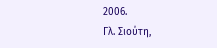2006.
Γλ. Σιούτη,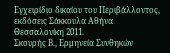Εγχειρίδιο δικαίου του Περιβάλλοντος, εκδόσεις Σάκκουλα Αθήνα Θεσσαλονίκη 2011.
Σκουρής Β., Ερμηνεία Συνθηκών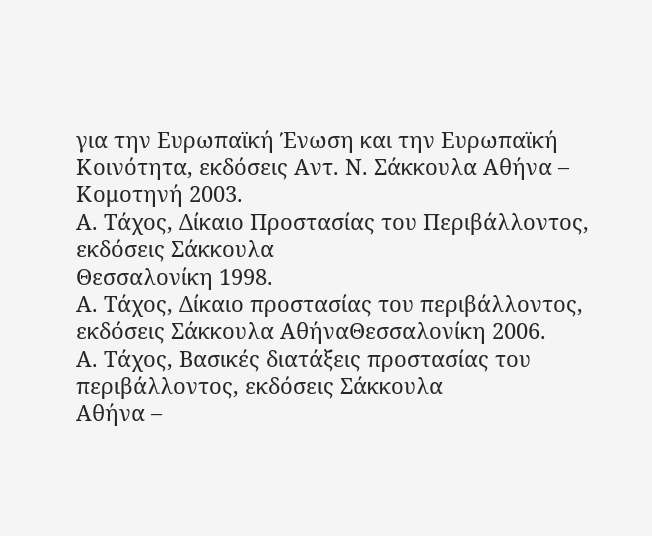για την Ευρωπαϊκή Ένωση και την Ευρωπαϊκή
Κοινότητα, εκδόσεις Αντ. Ν. Σάκκουλα Αθήνα – Κομοτηνή 2003.
Α. Τάχος, Δίκαιο Προστασίας του Περιβάλλοντος, εκδόσεις Σάκκουλα
Θεσσαλονίκη 1998.
Α. Τάχος, Δίκαιο προστασίας του περιβάλλοντος, εκδόσεις Σάκκουλα ΑθήναΘεσσαλονίκη 2006.
Α. Τάχος, Βασικές διατάξεις προστασίας του περιβάλλοντος, εκδόσεις Σάκκουλα
Αθήνα –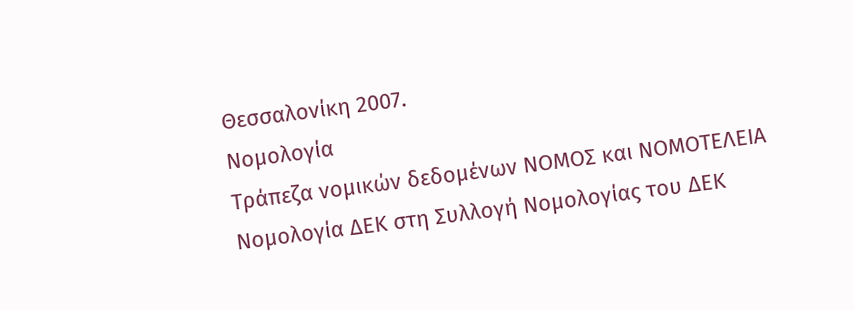Θεσσαλονίκη 2007.
Νομολογία
Τράπεζα νομικών δεδομένων ΝΟΜΟΣ και ΝΟΜΟΤΕΛΕΙΑ
Νομολογία ΔΕΚ στη Συλλογή Νομολογίας του ΔΕΚ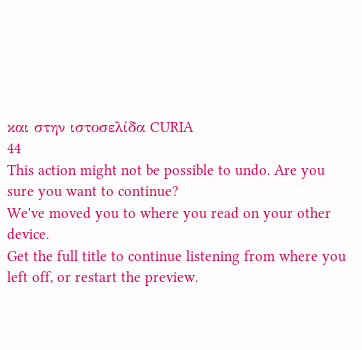και στην ιστοσελίδα CURIA
44
This action might not be possible to undo. Are you sure you want to continue?
We've moved you to where you read on your other device.
Get the full title to continue listening from where you left off, or restart the preview.